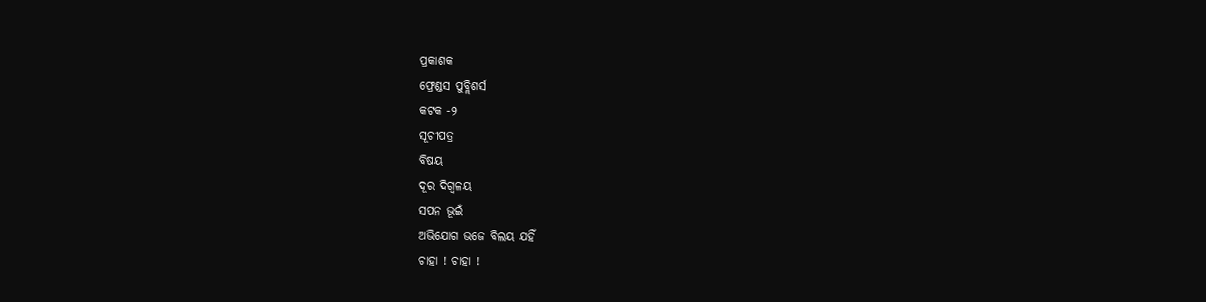ପ୍ରକାଶକ
ଫ୍ରେଣ୍ଡସ ପୁବ୍ଲିଶର୍ସ
କଟକ -୨
ସୂଚୀପତ୍ର
ବିଷୟ
ଦୂର ଦିଗ୍ବଳୟ
ସପନ ଭୂଇଁ
ଅଭିଯୋଗ ଭଜେ ବିଲୟ ଯହିଁ
ଚାହା ! ଚାହା !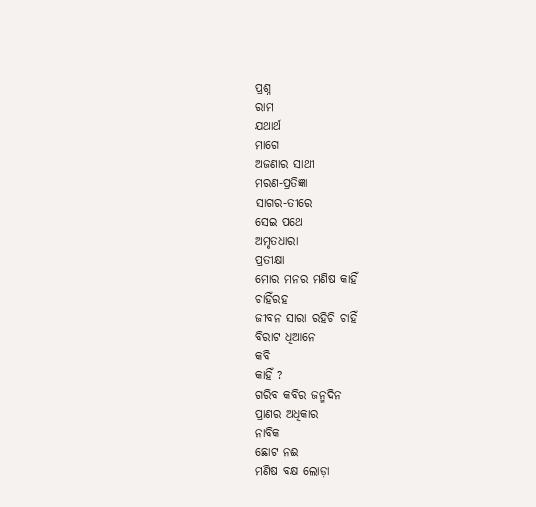ପ୍ରଶ୍ନ
ରାମ
ଯଥାର୍ଥ
ମାଗେ
ଅଜଣାର ସାଥୀ
ମରଣ-ପ୍ରତିଜ୍ଞା
ସାଗର-ତୀରେ
ସେଇ ପଥେ
ଅମୃତଧାରା
ପ୍ରତୀକ୍ଷା
ମୋର ମନର ମଣିଷ କାହିଁ
ଚାହିଁରହ
ଜୀବନ ସାରା ରହିଚି ଚାହିଁ
ବିରାଟ ଧିଆନେ
କବି
କାହିଁ ?
ଗରିବ କବିର ଜନ୍ମଦିନ
ପ୍ରାଣର ଅଧିକାର
ନାବିକ
ଛୋଟ ନଈ
ମଣିଷ ବକ୍ଷ ଲୋଡ଼ା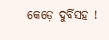କେଡ଼େ ଦୁର୍ବିସହ !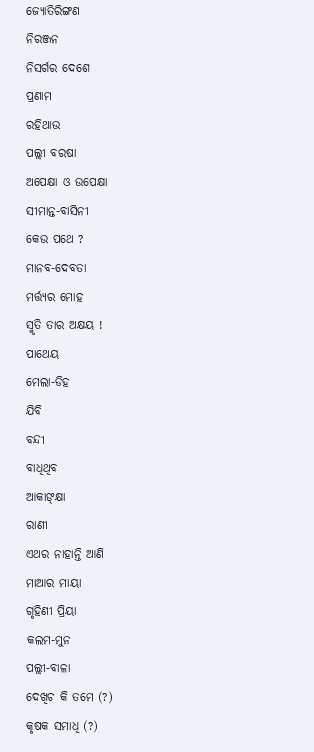ଜ୍ୟୋତିରିଙ୍ଗଣ
ନିରଞ୍ଜନ
ନିସର୍ଗର ଦେଶେ
ପ୍ରଣାମ
ରହିଥାଉ
ପଲ୍ଲୀ ବରଷା
ଅପେକ୍ଷା ଓ ଉପେକ୍ଷା
ସୀମାନ୍ତ-ବାସିନୀ
କେଉ ପଥେ ?
ମାନବ-ଦେବତା
ମର୍ତ୍ତ୍ୟର ମୋହ
ସ୍ମୃତି ତାର ଅକ୍ଷୟ !
ପାଥେୟ
ମେଲା-ଡିହ
ଯିବି
ବନ୍ଦୀ
ବାଧିଥିବ
ଆକାଙ୍କ୍ଷା
ରାଣୀ
ଏଥର ନାହାନ୍ତି ଆଣି
ମାଆର ମାୟା
ଗୃହିଣୀ ପ୍ରିୟା
କଲମ-ମୁନ
ପଲ୍ଲୀ-ବାଳା
ଦେଖିଚ କି ତମେ (?)
କୃଷକ ସମାଧି (?)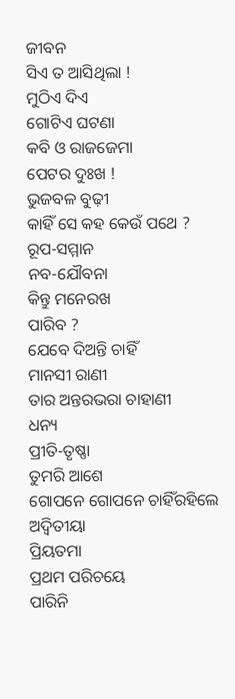ଜୀବନ
ସିଏ ତ ଆସିଥିଲା !
ମୁଠିଏ ଦିଏ
ଗୋଟିଏ ଘଟଣା
କବି ଓ ରାଜଜେମା
ପେଟର ଦୁଃଖ !
ଭୁଜବଳ ବୁଢ଼ୀ
କାହିଁ ସେ କହ କେଉଁ ପଥେ ?
ରୂପ-ସମ୍ମାନ
ନବ-ଯୌବନା
କିନ୍ତୁ ମନେରଖ
ପାରିବ ?
ଯେବେ ଦିଅନ୍ତି ଚାହିଁ
ମାନସୀ ରାଣୀ
ତାର ଅନ୍ତରଭରା ଚାହାଣୀ
ଧନ୍ୟ
ପ୍ରୀତି-ତୃଷ୍ଣା
ତୁମରି ଆଶେ
ଗୋପନେ ଗୋପନେ ଚାହିଁରହିଲେ
ଅଦ୍ୱିତୀୟା
ପ୍ରିୟତମା
ପ୍ରଥମ ପରିଚୟେ
ପାରିନି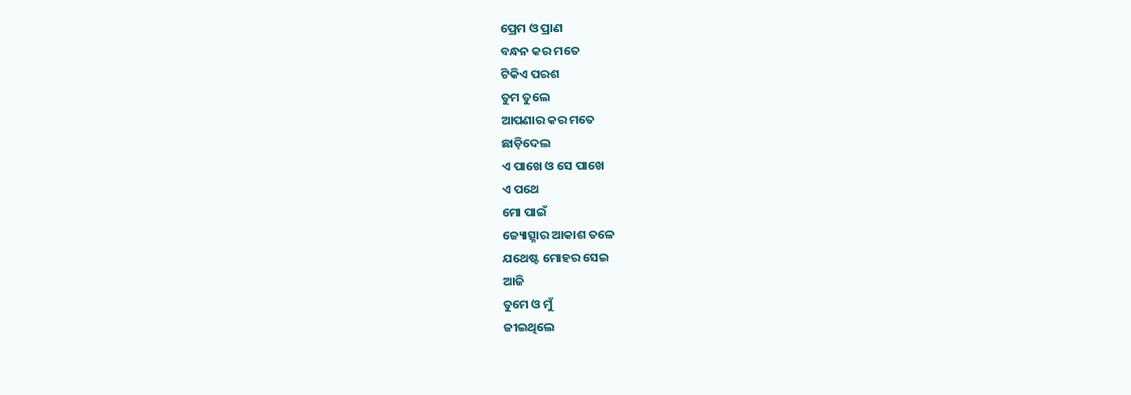ପ୍ରେମ ଓ ପ୍ରାଣ
ବନ୍ଧନ କର ମତେ
ଟିକିଏ ପରଶ
ତୁମ ତୁଲେ
ଆପଣାର କର ମତେ
ଛାଡ଼ିଦେଲ
ଏ ପାଖେ ଓ ସେ ପାଖେ
ଏ ପଥେ
ମୋ ପାଇଁ
ଜ୍ୟୋତ୍ସ୍ନାର ଆକାଶ ତଳେ
ଯଥେଷ୍ଟ ମୋହର ସେଇ
ଆଜି
ତୁମେ ଓ ମୁଁ
ଜୀଇଥିଲେ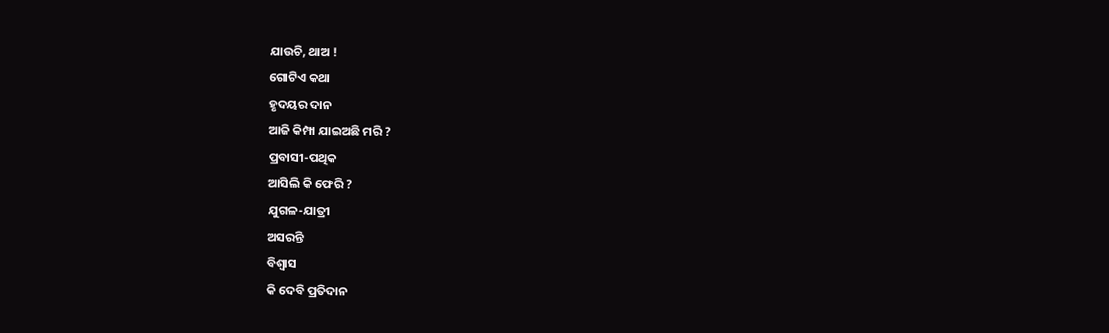ଯାଉଚି, ଥାଅ !
ଗୋଟିଏ କଥା
ହୃଦୟର ଦାନ
ଆଜି କିମ୍ପା ଯାଇଅଛି ମରି ?
ପ୍ରବାସୀ-ପଥିକ
ଆସିଲି କି ଫେରି ?
ଯୁଗଳ-ଯାତ୍ରୀ
ଅସରନ୍ତି
ବିଶ୍ୱାସ
କି ଦେବି ପ୍ରତିଦାନ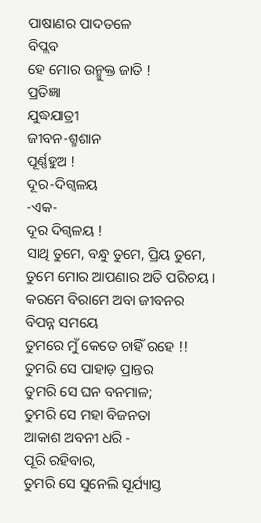ପାଷାଣର ପାଦତଳେ
ବିପ୍ଲବ
ହେ ମୋର ଉନ୍ମୁକ୍ତ ଜାତି !
ପ୍ରତିଜ୍ଞା
ଯୁଦ୍ଧଯାତ୍ରୀ
ଜୀବନ-ଶ୍ମଶାନ
ପୂର୍ଣ୍ଣହୁଅ !
ଦୂର-ଦିଗ୍ବଳୟ
-ଏକ-
ଦୂର ଦିଗ୍ବଳୟ !
ସାଥି ତୁମେ, ବନ୍ଧୁ ତୁମେ, ପ୍ରିୟ ତୁମେ,
ତୁମେ ମୋର ଆପଣାର ଅତି ପରିଚୟ ।
କରମେ ବିରାମେ ଅବା ଜୀବନର
ବିପନ୍ନ ସମୟେ
ତୁମରେ ମୁଁ କେତେ ଚାହିଁ ରହେ !!
ତୁମରି ସେ ପାହାଡ଼ ପ୍ରାନ୍ତର
ତୁମରି ସେ ଘନ ବନମାଳ;
ତୁମରି ସେ ମହା ବିଜନତା
ଆକାଶ ଅବନୀ ଧରି -
ପୂରି ରହିବାର,
ତୁମରି ସେ ସୁନେଲି ସୂର୍ଯ୍ୟାସ୍ତ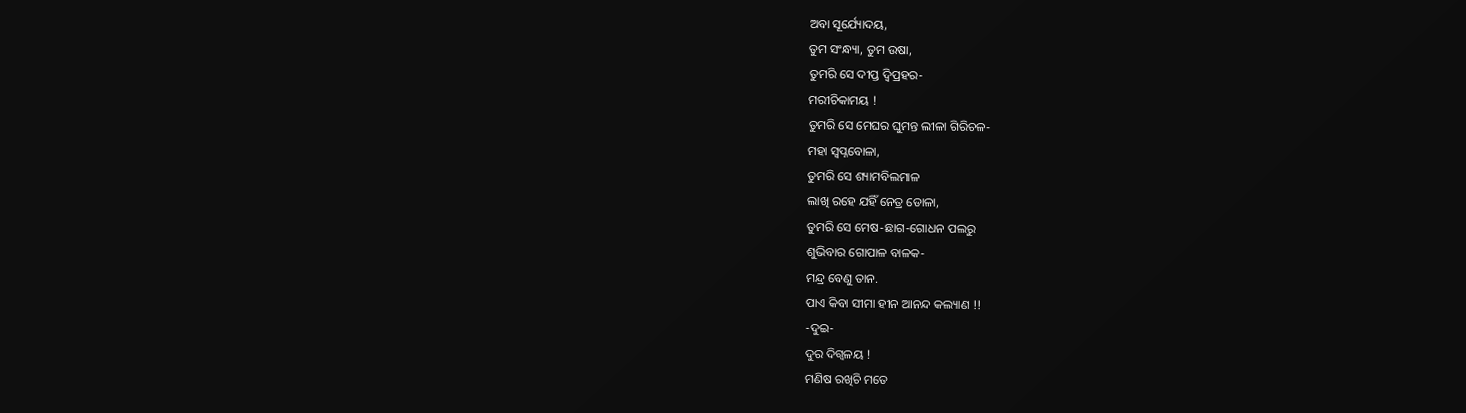ଅବା ସୂର୍ଯ୍ୟୋଦୟ,
ତୁମ ସଂନ୍ଧ୍ୟା, ତୁମ ଉଷା,
ତୁମରି ସେ ଦୀପ୍ତ ଦ୍ୱିପ୍ରହର-
ମରୀଚିକାମୟ !
ତୁମରି ସେ ମେଘର ଘୁମନ୍ତ ଲୀଳା ଗିରିଚଳ-
ମହା ସ୍ୱପ୍ନବୋଳା,
ତୁମରି ସେ ଶ୍ୟାମବିଲମାଳ
ଲାଖି ରହେ ଯହିଁ ନେତ୍ର ଡୋଳା,
ତୁମରି ସେ ମେଷ-ଛାଗ-ଗୋଧନ ପଲରୁ
ଶୁଭିବାର ଗୋପାଳ ବାଳକ-
ମନ୍ଦ୍ର ବେଣୁ ତାନ.
ପାଏ କିବା ସୀମା ହୀନ ଆନନ୍ଦ କଲ୍ୟାଣ !!
-ଦୁଇ-
ଦୁର ଦିଗ୍ବଳୟ !
ମଣିଷ ରଖିଚି ମତେ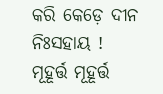କରି କେଡ଼େ ଦୀନ ନିଃସହାୟ !
ମୂହୂର୍ତ୍ତ ମୂହୂର୍ତ୍ତ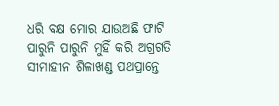ଧରି ବକ୍ଷ ମୋର ଯାଉଅଛି ଫାଟି
ପାରୁନି ପାରୁନି ମୁହିଁ କରି ଅଗ୍ରଗତି
ସୀମାହୀନ ଶିଳାଖଣ୍ଡ ପଥପ୍ରାନ୍ତେ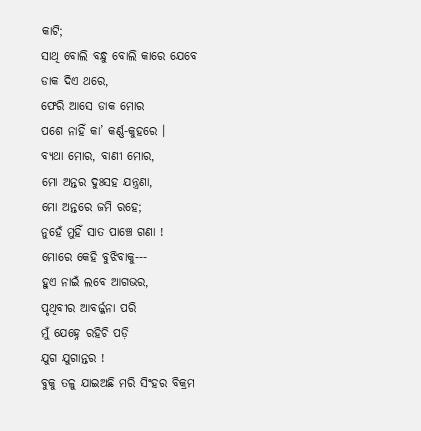କାଟି;
ସାଥି ବୋଲି ବନ୍ଧୁ ବୋଲି କାରେ ଯେବେ
ଡାକ ଦିଏ ଥରେ,
ଫେରି ଆସେ ଡାକ ମୋର
ପଶେ ନାହିଁ କା’ କର୍ଣ୍ଣ-କୁହରେ ।
ବ୍ୟଥା ମୋର, ବାଣୀ ମୋର,
ମୋ ଅନ୍ତର ଦୁଃସହ ଯନ୍ତ୍ରଣା,
ମୋ ଅନ୍ତରେ ଜମି ରହେ;
ନୁହେଁ ମୁହିଁ ସାତ ପାଞ୍ଚେ ଗଣା !
ମୋରେ କେହି ବୁଝିବାକୁ---
ହୁଏ ନାଇଁ ଲବେ ଆଗଭର,
ପୃଥିବୀର ଆବର୍ଜ୍ଜନା ପରି
ମୁଁ ଯେହ୍ନେ ରହିଚି ପଡ଼ି
ଯୁଗ ଯୁଗାନ୍ତର !
ବୁକୁ ତଳୁ ଯାଇଅଛି ମରି ସିଂହର ବିକ୍ରମ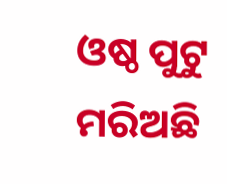ଓଷ୍ଠ ପୁଟୁ ମରିଅଛି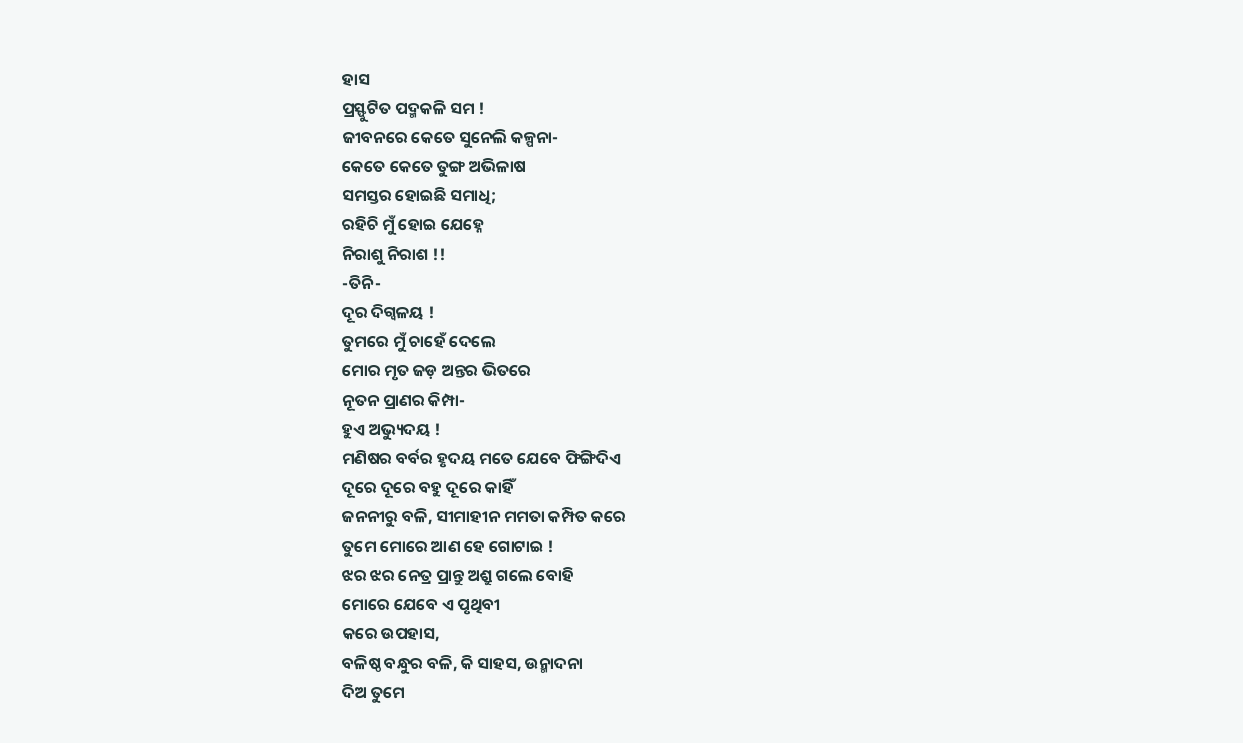ହାସ
ପ୍ରସ୍ଫୁଟିତ ପଦ୍ମକଳି ସମ !
ଜୀବନରେ କେତେ ସୁନେଲି କଳ୍ପନା-
କେତେ କେତେ ତୁଙ୍ଗ ଅଭିଳାଷ
ସମସ୍ତର ହୋଇଛି ସମାଧି;
ରହିଚି ମୁଁ ହୋଇ ଯେହ୍ନେ
ନିରାଶୁ ନିରାଶ !!
-ତିନି-
ଦୂର ଦିଗ୍ବଳୟ !
ତୁମରେ ମୁଁ ଚାହେଁ ଦେଲେ
ମୋର ମୃତ ଜଡ଼ ଅନ୍ତର ଭିତରେ
ନୂତନ ପ୍ରାଣର କିମ୍ପା-
ହୁଏ ଅଭ୍ୟୁଦୟ !
ମଣିଷର ବର୍ବର ହୃଦୟ ମତେ ଯେବେ ଫିଙ୍ଗିଦିଏ
ଦୂରେ ଦୂରେ ବହୁ ଦୂରେ କାହିଁ
ଜନନୀରୁ ବଳି, ସୀମାହୀନ ମମତା କମ୍ପିତ କରେ
ତୁମେ ମୋରେ ଆଣ ହେ ଗୋଟାଇ !
ଝର ଝର ନେତ୍ର ପ୍ରାନ୍ତୁ ଅଶ୍ରୁ ଗଲେ ବୋହି
ମୋରେ ଯେବେ ଏ ପୃଥିବୀ
କରେ ଉପହାସ,
ବଳିଷ୍ଠ ବନ୍ଧୁର ବଳି, କି ସାହସ, ଉନ୍ମାଦନା
ଦିଅ ତୁମେ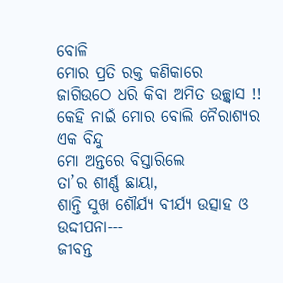ବୋଳି
ମୋର ପ୍ରତି ରକ୍ତ କଣିକାରେ
ଜାଗିଉଠେ ଧରି କିବା ଅମିତ ଉଚ୍ଛ୍ୱାସ !!
କେହି ନାଇଁ ମୋର ବୋଲି ନୈରାଶ୍ୟର ଏକ ବିନ୍ଦୁ
ମୋ ଅନ୍ତରେ ବିସ୍ତାରିଲେ
ତା’ର ଶୀର୍ଣ୍ଣ ଛାୟା,
ଶାନ୍ତି ସୁଖ ଶୌର୍ଯ୍ୟ ବୀର୍ଯ୍ୟ ଉତ୍ସାହ ଓ ଉଦ୍ଦୀପନା---
ଜୀବନ୍ତ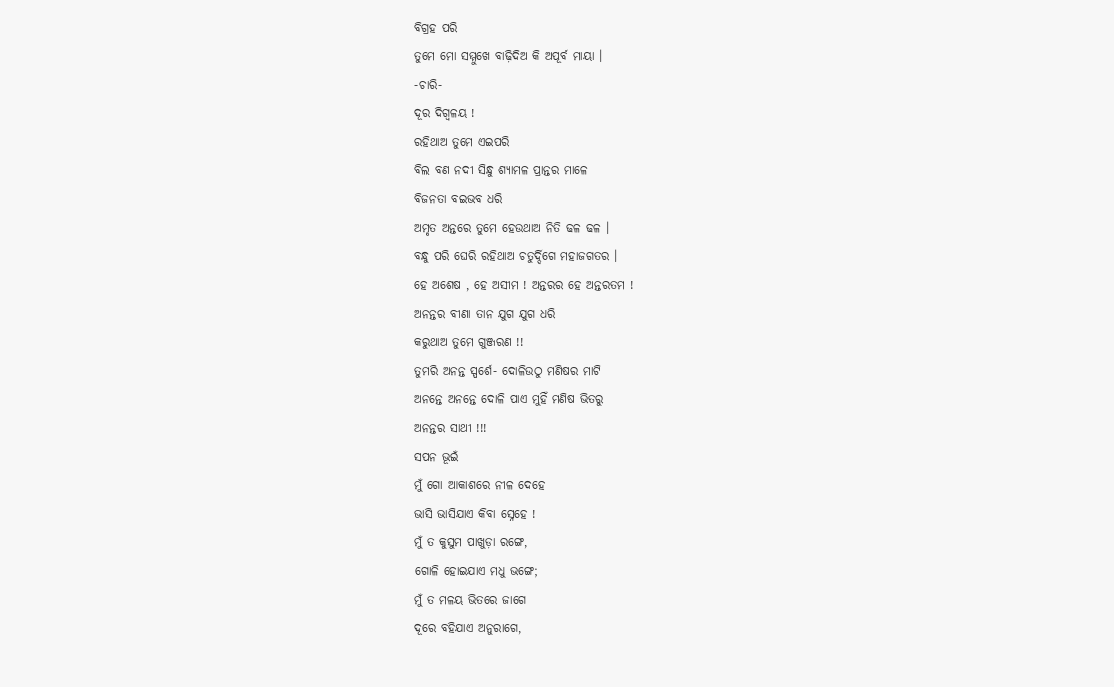ବିଗ୍ରହ ପରି
ତୁମେ ମୋ ସମ୍ମୁଖେ ବାଢ଼ିଦିଅ କି ଅପୂର୍ବ ମାୟା ।
-ଚାରି-
ଦୂର ଦିଗ୍ବଳୟ !
ରହିଥାଅ ତୁମେ ଏଇପରି
ବିଲ ବଣ ନଦୀ ସିନ୍ଧୁ ଶ୍ୟାମଳ ପ୍ରାନ୍ତର ମାଳେ
ବିଜନତା ବଇଭବ ଧରି
ଅମୃତ ଅନ୍ତରେ ତୁମେ ହେଉଥାଅ ନିତି ଢଳ ଢଳ ।
ବନ୍ଧୁ ପରି ଘେରି ରହିଥାଅ ଚତୁର୍ଦ୍ଦିଗେ ମହାଜଗତର ।
ହେ ଅଶେଷ , ହେ ଅସୀମ ! ଅନ୍ତରର ହେ ଅନ୍ତରତମ !
ଅନନ୍ତର ବୀଣା ତାନ ଯୁଗ ଯୁଗ ଧରି
କରୁଥାଅ ତୁମେ ଗୁଞ୍ଜରଣ !!
ତୁମରି ଅନନ୍ତ ସ୍ପର୍ଶେ- ଦୋଳିଉଠୁ ମଣିଷର ମାଟି
ଅନନ୍ତେ ଅନନ୍ତେ ଦୋଳି ପାଏ ମୁହିଁ ମଣିଷ ଭିତରୁ
ଅନନ୍ତର ସାଥୀ !!!
ସପନ ଭୂଇଁ
ମୁଁ ଗୋ ଆକାଶରେ ନୀଳ ଦେହେ
ଭାସି ଭାସିଯାଏ କିବା ସ୍ନେହେ !
ମୁଁ ତ କୁସୁମ ପାଖୁଡ଼ା ରଙ୍ଗେ,
ଗୋଳି ହୋଇଯାଏ ମଧୁ ଭଙ୍ଗେ;
ମୁଁ ତ ମଳୟ ଭିତରେ ଜାଗେ
ଦୂରେ ବହିଯାଏ ଅନୁରାଗେ,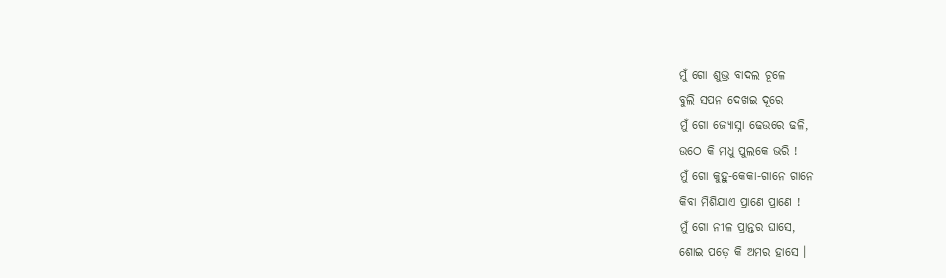ମୁଁ ଗୋ ଶୁଭ୍ର ବାଦଲ ଚୂଳେ
ବୁଲି ସପନ ଦେଖଇ ଦୂରେ
ମୁଁ ଗୋ ଜ୍ୟୋସ୍ନା ଢେଉରେ ଢଳି,
ଉଠେ କି ମଧୁ ପୁଲକେ ଭରି !
ମୁଁ ଗୋ କୁହୁ-କେକା-ଗାନେ ଗାନେ
କିବା ମିଶିଯାଏ ପ୍ରାଣେ ପ୍ରାଣେ !
ମୁଁ ଗୋ ନୀଳ ପ୍ରାନ୍ତର ଘାସେ,
ଶୋଇ ପଡ଼େ କି ଅମର ହାସେ ।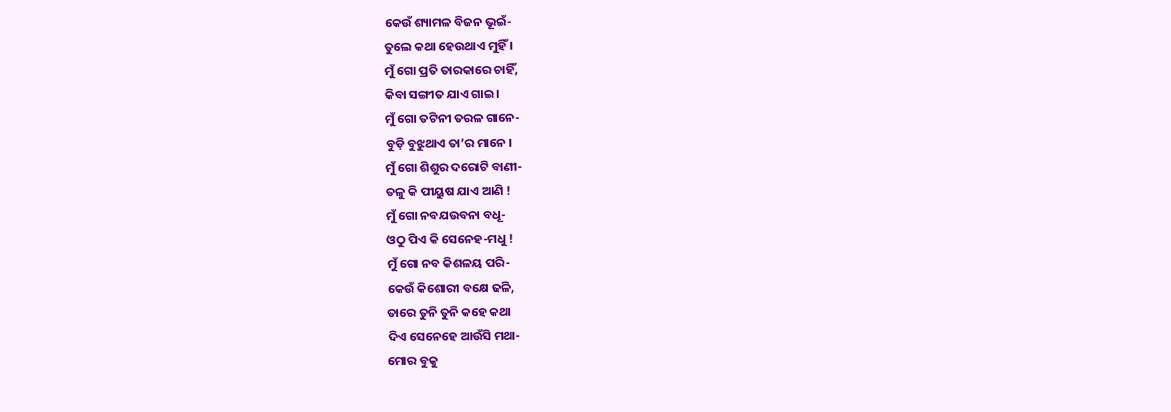କେଉଁ ଶ୍ୟାମଳ ବିଜନ ଭୂଇଁ-
ତୁଲେ କଥା ହେଉଥାଏ ମୁହିଁ ।
ମୁଁ ଗୋ ପ୍ରତି ତାରକାରେ ଚାହିଁ,
କିବା ସଙ୍ଗୀତ ଯାଏ ଗାଇ ।
ମୁଁ ଗୋ ତଟିନୀ ତରଳ ଗାନେ-
ବୁଡ଼ି ବୁଝୁଥାଏ ତା’ର ମାନେ ।
ମୁଁ ଗୋ ଶିଶୁର ଦରୋଟି ବାଣୀ-
ତଳୁ କି ପୀୟୁଷ ଯାଏ ଆଣି !
ମୁଁ ଗୋ ନବଯଉବନା ବଧୂ-
ଓଠୁ ପିଏ କି ସେନେହ-ମଧୁ !
ମୁଁ ଗୋ ନବ କିଶଳୟ ପରି-
କେଉଁ କିଶୋରୀ ବକ୍ଷେ ଢଳି,
ତାରେ ତୁନି ତୁନି କହେ କଥା
ଦିଏ ସେନେହେ ଆଉଁସି ମଥା-
ମୋର ବୁକୁ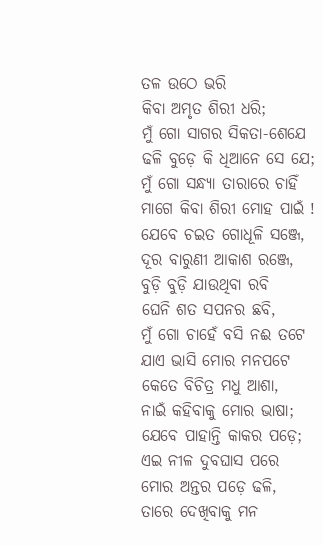ତଳ ଉଠେ ଭରି
କିବା ଅମୃତ ଶିରୀ ଧରି;
ମୁଁ ଗୋ ସାଗର ସିକତା-ଶେଯେ
ଢଳି ବୁଡ଼େ କି ଧିଆନେ ସେ ଯେ;
ମୁଁ ଗୋ ସନ୍ଧ୍ୟା ତାରାରେ ଚାହିଁ
ମାଗେ କିବା ଶିରୀ ମୋହ ପାଇଁ !
ଯେବେ ଚଇତ ଗୋଧୂଳି ସଞ୍ଜେ,
ଦୂର ବାରୁଣୀ ଆକାଶ ରଞ୍ଜେ,
ବୁଡ଼ି ବୁଡ଼ି ଯାଉଥିବା ରବି
ଘେନି ଶତ ସପନର ଛବି,
ମୁଁ ଗୋ ଚାହେଁ ବସି ନଈ ତଟେ
ଯାଏ ଭାସି ମୋର ମନପଟେ
କେତେ ବିଚିତ୍ର ମଧୁ ଆଶା,
ନାଇଁ କହିବାକୁ ମୋର ଭାଷା;
ଯେବେ ପାହାନ୍ତି କାକର ପଡ଼େ;
ଏଇ ନୀଳ ଦୁବଘାସ ପରେ
ମୋର ଅନ୍ତର ପଡ଼େ ଢଳି,
ତାରେ ଦେଖିବାକୁ ମନ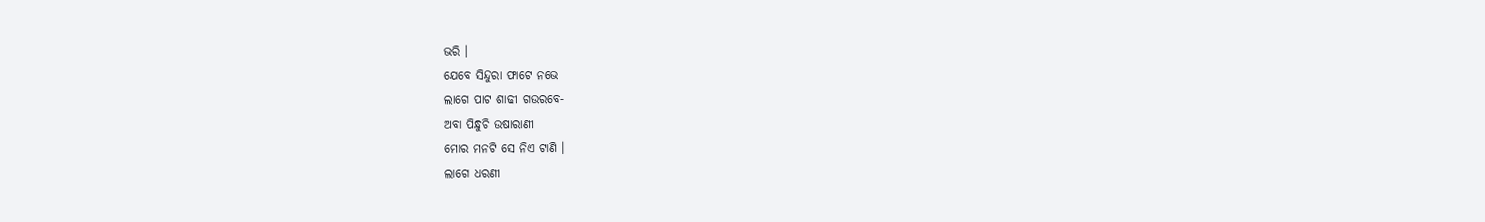ଭରି ।
ଯେବେ ସିନ୍ଦୁରା ଫାଟେ ନଭେ
ଲାଗେ ପାଟ ଶାଢୀ ଗଉରବେ-
ଅବା ପିନ୍ଧୁଚି ଉଷାରାଣୀ
ମୋର ମନଟି ସେ ନିଏ ଟାଣି ।
ଲାଗେ ଧରଣୀ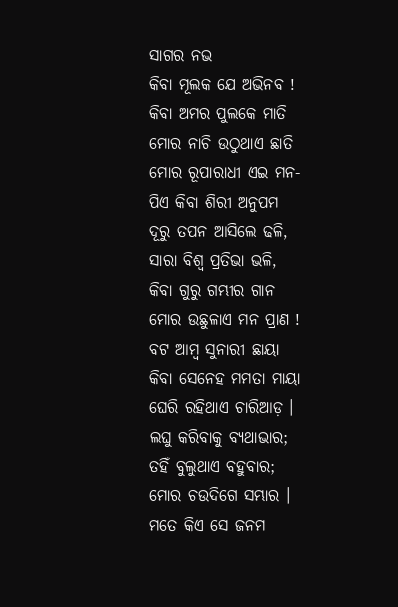ସାଗର ନଭ
କିବା ମୂଲକ ଯେ ଅଭିନବ !
କିବା ଅମର ପୁଲକେ ମାତି
ମୋର ନାଚି ଉଠୁଥାଏ ଛାତି
ମୋର ରୂପାରାଧୀ ଏଇ ମନ-
ପିଏ କିବା ଶିରୀ ଅନୁପମ
ଦୂରୁ ତପନ ଆସିଲେ ଢଳି,
ସାରା ବିଶ୍ୱ ପ୍ରତିଭା ଭଳି,
କିବା ଗୁରୁ ଗମ୍ଭୀର ଗାନ
ମୋର ଉଛୁଳାଏ ମନ ପ୍ରାଣ !
ବଟ ଆମ୍ବ ସୁନାରୀ ଛାୟା
କିବା ସେନେହ ମମତା ମାୟା
ଘେରି ରହିଥାଏ ଚାରିଆଡ଼ ।
ଲଘୁ କରିବାକୁ ବ୍ୟଥାଭାର;
ତହିଁ ବୁଲୁଥାଏ ବହୁବାର;
ମୋର ଚଉଦିଗେ ସମ୍ଭାର ।
ମତେ କିଏ ସେ ଜନମ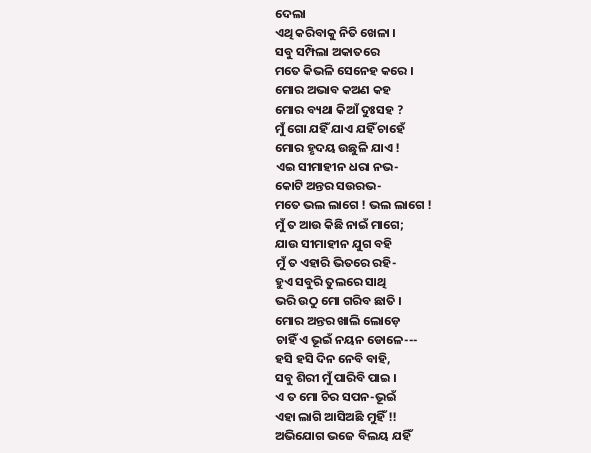ଦେଲା
ଏଥି କରିବାକୁ ନିତି ଖେଳା ।
ସବୁ ସମ୍ପିଲା ଅକାତରେ
ମତେ କିଭଳି ସେନେହ କରେ ।
ମୋର ଅଭାବ କଅଣ କହ
ମୋର ବ୍ୟଥା କିଆଁ ଦୁଃସହ ?
ମୁଁ ଗୋ ଯହିଁ ଯାଏ ଯହିଁ ଚାହେଁ
ମୋର ହୃଦୟ ଉଛୁଳି ଯାଏ !
ଏଇ ସୀମାହୀନ ଧରା ନଭ-
କୋଟି ଅନ୍ତର ସଉରଭ-
ମତେ ଭଲ ଲାଗେ ! ଭଲ ଲାଗେ !
ମୁଁ ତ ଆଉ କିଛି ନାଇଁ ମାଗେ;
ଯାଉ ସୀମାହୀନ ଯୁଗ ବହି
ମୁଁ ତ ଏହାରି ଭିତରେ ରହି-
ହୁଏ ସବୁରି ତୁଲରେ ସାଥି
ଭରି ଉଠୁ ମୋ ଗରିବ ଛାତି ।
ମୋର ଅନ୍ତର ଖାଲି ଲୋଡ଼େ
ଚାହିଁ ଏ ଭୂଇଁ ନୟନ ଡୋଳେ---
ହସି ହସି ଦିନ ନେବି ବାହି,
ସବୁ ଶିରୀ ମୁଁ ପାରିବି ପାଇ ।
ଏ ତ ମୋ ଚିର ସପନ-ଭୂଇଁ
ଏହା ଲାଗି ଆସିଅଛି ମୁହିଁ !!
ଅଭିଯୋଗ ଭଜେ ବିଲୟ ଯହିଁ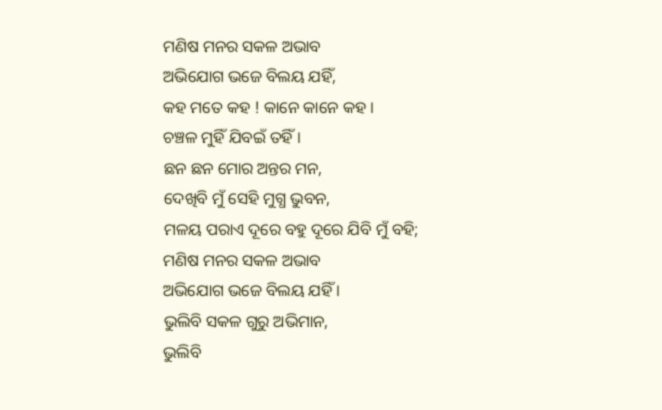ମଣିଷ ମନର ସକଳ ଅଭାବ
ଅଭିଯୋଗ ଭଜେ ବିଲୟ ଯହିଁ,
କହ ମତେ କହ ! କାନେ କାନେ କହ ।
ଚଞ୍ଚଳ ମୁହିଁ ଯିବଇଁ ତହିଁ ।
ଛନ ଛନ ମୋର ଅନ୍ତର ମନ,
ଦେଖିବି ମୁଁ ସେହି ମୁଗ୍ଧ ଭୁବନ,
ମଳୟ ପରାଏ ଦୂରେ ବହୁ ଦୂରେ ଯିବି ମୁଁ ବହି;
ମଣିଷ ମନର ସକଳ ଅଭାବ
ଅଭିଯୋଗ ଭଜେ ବିଲୟ ଯହିଁ ।
ଭୁଲିବି ସକଳ ଗୁରୁ ଅଭିମାନ,
ଭୁଲିବି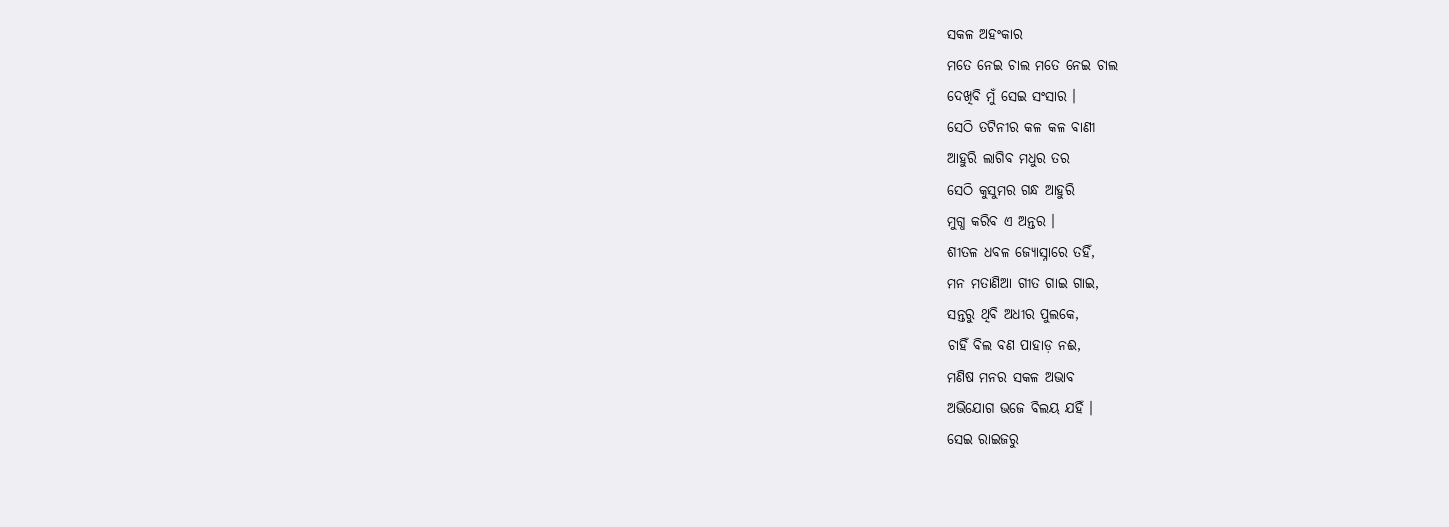ସକଳ ଅହଂକାର
ମତେ ନେଇ ଚାଲ ମତେ ନେଇ ଚାଲ
ଦେଖିବି ମୁଁ ସେଇ ସଂସାର ।
ସେଠି ତଟିନୀର କଳ କଳ ବାଣୀ
ଆହୁରି ଲାଗିବ ମଧୁର ତର
ସେଠି କୁସୁମର ଗନ୍ଧ ଆହୁରି
ମୁଗ୍ଧ କରିବ ଏ ଅନ୍ତର ।
ଶୀତଳ ଧବଳ ଜ୍ୟୋସ୍ନାରେ ତହିଁ,
ମନ ମତାଣିଆ ଗୀତ ଗାଇ ଗାଇ,
ସନ୍ତରୁ ଥିବି ଅଧୀର ପୁଲକେ,
ଚାହିଁ ବିଲ ବଣ ପାହାଡ଼ ନଈ,
ମଣିଷ ମନର ସକଳ ଅଭାବ
ଅଭିଯୋଗ ଭଜେ ବିଲୟ ଯହିଁ ।
ସେଇ ରାଇଜରୁ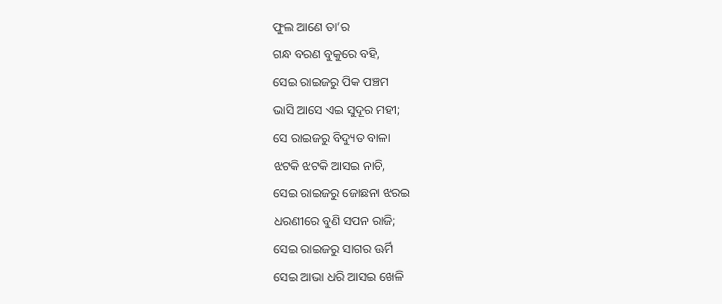ଫୁଲ ଆଣେ ତା’ର
ଗନ୍ଧ ବରଣ ବୁକୁରେ ବହି,
ସେଇ ରାଇଜରୁ ପିକ ପଞ୍ଚମ
ଭାସି ଆସେ ଏଇ ସୁଦୂର ମହୀ;
ସେ ରାଇଜରୁ ବିଦ୍ୟୁତ ବାଳା
ଝଟକି ଝଟକି ଆସଇ ନାଚି,
ସେଇ ରାଇଜରୁ ଜୋଛନା ଝରଇ
ଧରଣୀରେ ବୁଣି ସପନ ରାଜି;
ସେଇ ରାଇଜରୁ ସାଗର ଊର୍ମି
ସେଇ ଆଭା ଧରି ଆସଇ ଖେଳି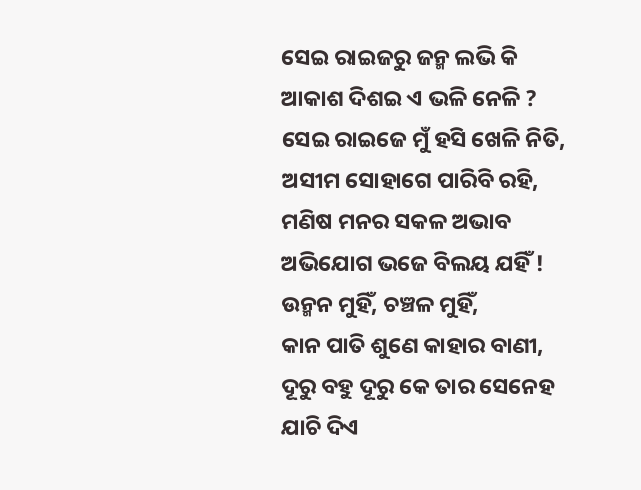ସେଇ ରାଇଜରୁ ଜନ୍ମ ଲଭି କି
ଆକାଶ ଦିଶଇ ଏ ଭଳି ନେଳି ?
ସେଇ ରାଇଜେ ମୁଁ ହସି ଖେଳି ନିତି,
ଅସୀମ ସୋହାଗେ ପାରିବି ରହି,
ମଣିଷ ମନର ସକଳ ଅଭାବ
ଅଭିଯୋଗ ଭଜେ ବିଲୟ ଯହିଁ !
ଉନ୍ମନ ମୁହିଁ, ଚଞ୍ଚଳ ମୁହିଁ,
କାନ ପାତି ଶୁଣେ କାହାର ବାଣୀ,
ଦୂରୁ ବହୁ ଦୂରୁ କେ ତାର ସେନେହ
ଯାଚି ଦିଏ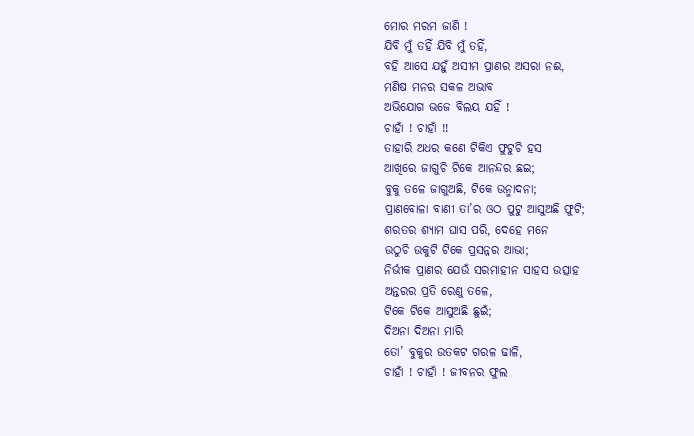ମୋର ମରମ ଜାଣି !
ଯିବି ମୁଁ ତହିଁ ଯିବି ମୁଁ ତହିଁ,
ବହି ଆସେ ଯହୁଁ ଅସୀମ ପ୍ରାଣର ଅସରା ନଈ,
ମଣିଷ ମନର ସକଳ ଅଭାବ
ଅଭିଯୋଗ ଭଜେ ବିଲୟ ଯହିଁ !
ଚାହାଁ ! ଚାହାଁ !!
ତାହାରି ଅଧର କଣେ ଟିକିଏ ଫୁଟୁଚି ହସ
ଆଖିରେ ଜାଗୁଚି ଟିକେ ଆନନ୍ଦର ଛଇ;
ବୁକୁ ତଳେ ଜାଗୁଅଛି, ଟିକେ ଉନ୍ମାଦନା;
ପ୍ରାଣବୋଳା ବାଣୀ ତା’ର ଓଠ ପୁଟୁ ଆସୁଅଛି ଫୁଟି;
ଶରତର ଶ୍ୟାମ ଘାସ ପରି, ଦେହେ ମନେ
ଉଠୁଚି ଉକୁଟି ଟିକେ ପ୍ରସନ୍ନର ଆଭା;
ନିର୍ଭୀକ ପ୍ରାଣର ଯେଉଁ ସରମାହୀନ ସାହସ ଉତ୍ସାହ
ଅନ୍ତରର ପ୍ରତି ରେଣୁ ତଳେ,
ଟିକେ ଟିକେ ଆସୁଅଛି ଛୁଇଁ;
ଦିଅନା ଦିଅନା ମାରି
ତୋ’ ବୁକୁର ଉତକଟ ଗରଳ ଢାଳି,
ଚାହାଁ ! ଚାହାଁ ! ଜୀବନର ଫୁଲ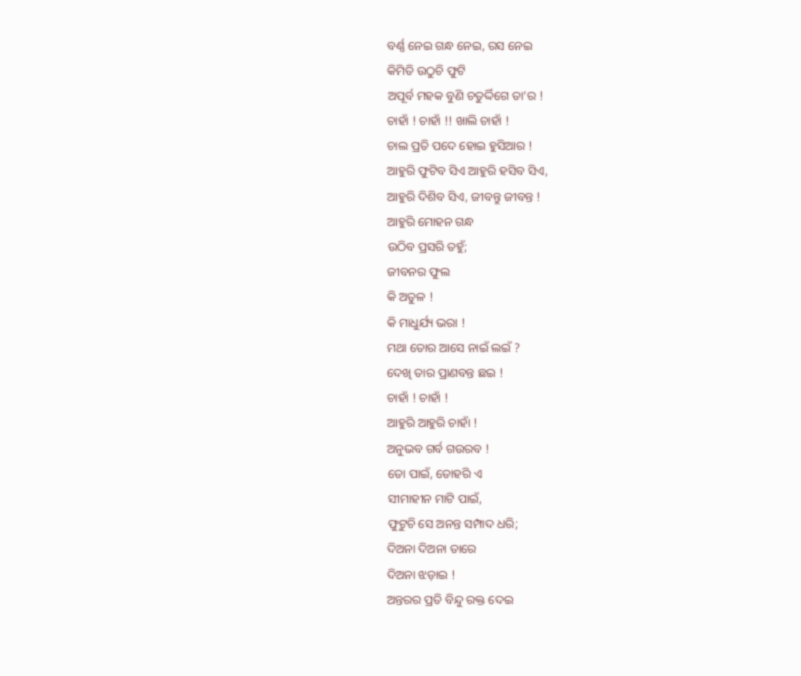ବର୍ଣ୍ଣ ନେଇ ଗନ୍ଧ ନେଇ, ରସ ନେଇ
କିମିତି ଉଠୁଚି ଫୁଟି
ଅପୂର୍ବ ମହକ ବୁଣି ଚତୁର୍ଦ୍ଦିଗେ ତା’ର !
ଚାହାଁ ! ଚାହାଁ !! ଖାଲି ଚାହାଁ !
ଚାଲ ପ୍ରତି ପଦେ ହୋଇ ହୁସିଆର !
ଆହୁରି ଫୁଟିବ ସିଏ ଆହୁରି ହସିବ ସିଏ,
ଆହୁରି ଦିଶିବ ସିଏ, ଜୀବନ୍ତୁ ଜୀବନ୍ତ !
ଆହୁରି ମୋହନ ଗନ୍ଧ
ଉଠିବ ପ୍ରସରି ତହୁଁ;
ଜୀବନର ଫୁଲ
କି ଅତୁଳ !
କି ମାଧୁର୍ଯ୍ୟ ଭରା !
ମଥା ତୋର ଆସେ ନାଇଁ ଲଇଁ ?
ଦେଖି ତାର ପ୍ରାଣବନ୍ତ ଛଇ !
ଚାହାଁ ! ଚାହାଁ !
ଆହୁରି ଆହୁରି ଚାହାଁ !
ଅନୁଭବ ଗର୍ବ ଗଉରବ !
ତୋ ପାଇଁ, ତୋହରି ଏ
ସୀମାହୀନ ମାଟି ପାଇଁ,
ଫୁଟୁଚି ସେ ଅନନ୍ତ ସମ୍ପାଦ ଧରି;
ଦିଅନା ଦିଅନା ତାରେ
ଦିଅନା ଝଡ଼ାଇ !
ଅନ୍ତରର ପ୍ରତି ବିନ୍ଦୁ ରକ୍ତ ଦେଇ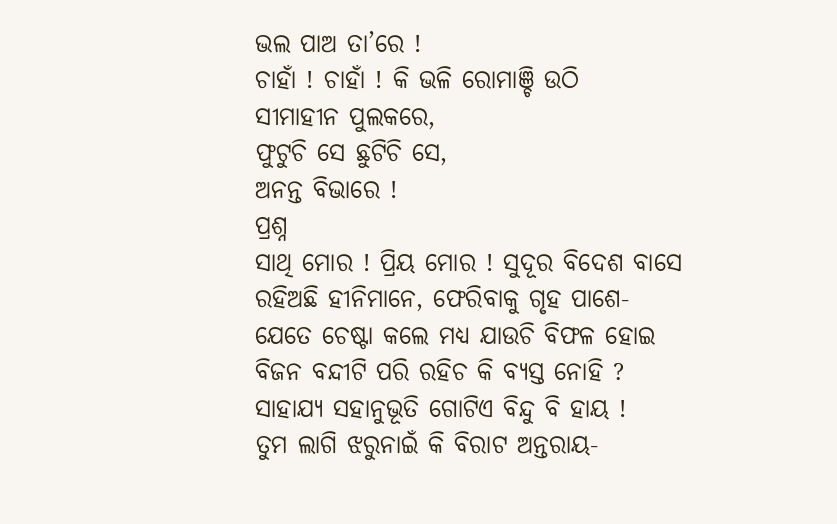ଭଲ ପାଅ ତା’ରେ !
ଚାହାଁ ! ଚାହାଁ ! କି ଭଳି ରୋମାଞ୍ଚି ଉଠି
ସୀମାହୀନ ପୁଲକରେ,
ଫୁଟୁଚି ସେ ଛୁଟିଚି ସେ,
ଅନନ୍ତ ବିଭାରେ !
ପ୍ରଶ୍ନ
ସାଥି ମୋର ! ପ୍ରିୟ ମୋର ! ସୁଦୂର ବିଦେଶ ବାସେ
ରହିଅଛି ହୀନିମାନେ, ଫେରିବାକୁ ଗୃହ ପାଶେ-
ଯେତେ ଚେଷ୍ଟା କଲେ ମଧ୍ୟ ଯାଉଚି ବିଫଳ ହୋଇ
ବିଜନ ବନ୍ଦୀଟି ପରି ରହିଚ କି ବ୍ୟସ୍ତ ନୋହି ?
ସାହାଯ୍ୟ ସହାନୁଭୂତି ଗୋଟିଏ ବିନ୍ଦୁ ବି ହାୟ !
ତୁମ ଲାଗି ଝରୁନାଇଁ କି ବିରାଟ ଅନ୍ତରାୟ-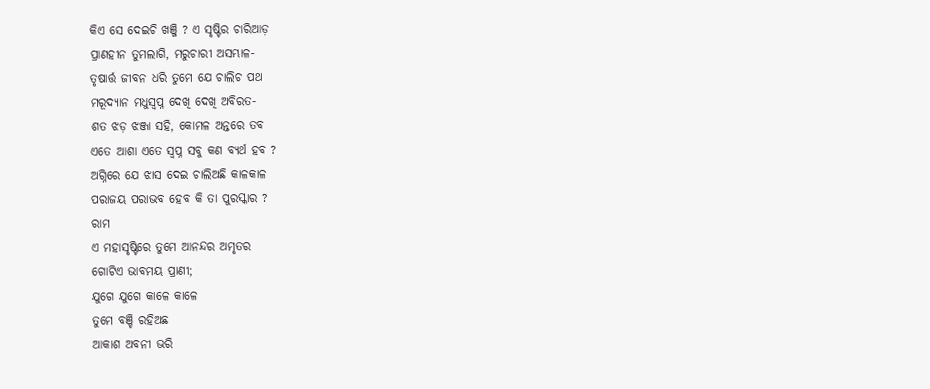କିଏ ସେ ଦେଇଚି ଖଞ୍ଜି ? ଏ ସୃଷ୍ଟିର ଚାରିଆଡ଼
ପ୍ରାଣହୀନ ତୁମଲାଗି, ମରୁଚାରୀ ଅସମ୍ଭାଳ-
ତୃଷାର୍ତ୍ତ ଜୀବନ ଧରି ତୁମେ ଯେ ଚାଲିଚ ପଥ
ମରୂଦ୍ୟାନ ମଧୁସ୍ୱପ୍ନ ଦେଖି ଦେଖି ଅବିରତ-
ଶତ ଝଡ଼ ଝଞ୍ଜା ସହି, କୋମଳ ଅନ୍ତରେ ତବ
ଏତେ ଆଶା ଏତେ ସ୍ୱପ୍ନ ସବୁ କଣ ବ୍ୟର୍ଥ ହବ ?
ଅଗ୍ନିରେ ଯେ ଝାସ ଦେଇ ଚାଲିଅଛି କାଳକାଳ
ପରାଜୟ ପରାଭବ ହେବ କି ତା ପୁରସ୍କାର ?
ରାମ
ଏ ମହାସୃଷ୍ଟିରେ ତୁମେ ଆନନ୍ଦର ଅମୃତର
ଗୋଟିଏ ଭାବମୟ ପ୍ରାଣୀ;
ଯୁଗେ ଯୁଗେ କାଳେ କାଳେ
ତୁମେ ବଞ୍ଚି ରହିଅଛ
ଆକାଶ ଅବନୀ ଭରି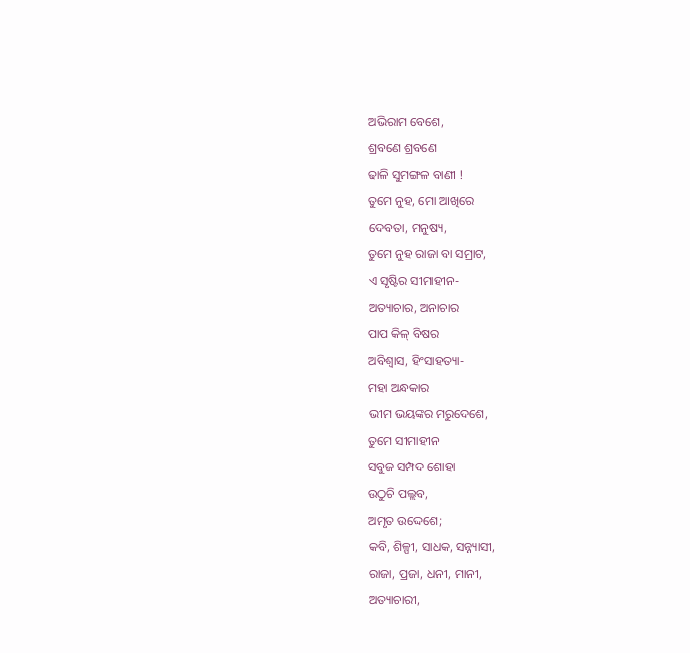ଅଭିରାମ ବେଶେ,
ଶ୍ରବଣେ ଶ୍ରବଣେ
ଢାଳି ସୁମଙ୍ଗଳ ବାଣୀ !
ତୁମେ ନୁହ, ମୋ ଆଖିରେ
ଦେବତା, ମନୁଷ୍ୟ,
ତୁମେ ନୁହ ରାଜା ବା ସମ୍ରାଟ,
ଏ ସୃଷ୍ଟିର ସୀମାହୀନ-
ଅତ୍ୟାଚାର, ଅନାଚାର
ପାପ କିଳ୍ ବିଷର
ଅବିଶ୍ୱାସ, ହିଂସାହତ୍ୟା-
ମହା ଅନ୍ଧକାର
ଭୀମ ଭୟଙ୍କର ମରୁଦେଶେ,
ତୁମେ ସୀମାହୀନ
ସବୁଜ ସମ୍ପଦ ଶୋହା
ଉଠୁଚି ପଲ୍ଲବ,
ଅମୃତ ଉଦ୍ଦେଶେ;
କବି, ଶିଳ୍ପୀ, ସାଧକ, ସନ୍ନ୍ୟାସୀ,
ରାଜା, ପ୍ରଜା, ଧନୀ, ମାନୀ,
ଅତ୍ୟାଚାରୀ,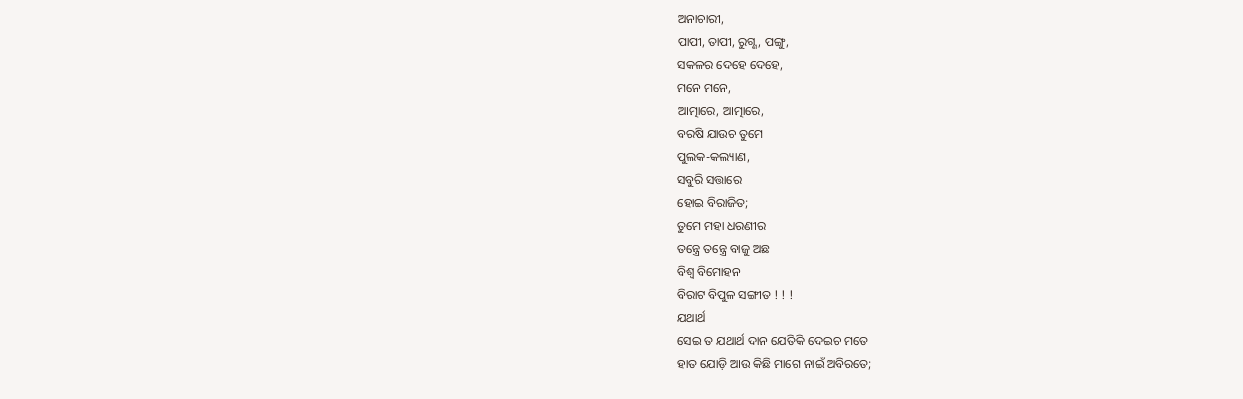ଅନାଚାରୀ,
ପାପୀ, ତାପୀ, ରୁଗ୍ଣ, ପଙ୍ଗୁ,
ସକଳର ଦେହେ ଦେହେ,
ମନେ ମନେ,
ଆତ୍ମାରେ, ଆତ୍ମାରେ,
ବରଷି ଯାଉଚ ତୁମେ
ପୁଲକ-କଲ୍ୟାଣ,
ସବୁରି ସତ୍ତାରେ
ହୋଇ ବିରାଜିତ;
ତୁମେ ମହା ଧରଣୀର
ତନ୍ତ୍ରେ ତନ୍ତ୍ରେ ବାଜୁ ଅଛ
ବିଶ୍ୱ ବିମୋହନ
ବିରାଟ ବିପୁଳ ସଙ୍ଗୀତ ! ! !
ଯଥାର୍ଥ
ସେଇ ତ ଯଥାର୍ଥ ଦାନ ଯେତିକି ଦେଇଚ ମତେ
ହାତ ଯୋଡ଼ି ଆଉ କିଛି ମାଗେ ନାଇଁ ଅବିରତେ;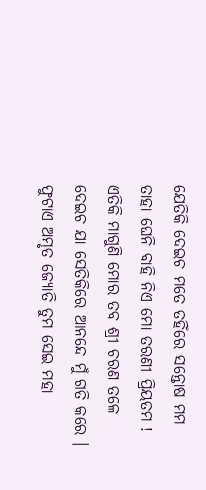ଯେତିକି ଦେଇଚ ମତେ ତହିଁରେ ସନ୍ତୋଷ ମମ
ତାହା ଘେନି ବାହି ନିଏ ମୋ ତରଣୀ ପ୍ରିୟତମ !
ଏତିକି ମାଗୁଣି ମୋର ତବ ଶ୍ରୀ ଚରଣ ତଳେ
ଦେଇଚ ଯା ସେତିକିରେ ଆନନ୍ଦେ ମୁଁ ଗତି କରେ ।
ଫୁଟାଏ ଅମୃତ ଜ୍ୟୋତି ତୁମ ସେଇ ମହା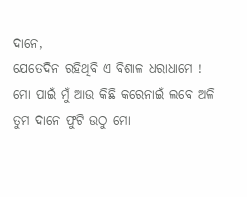ଦାନେ,
ଯେତେଦିନ ରହିଥିବି ଏ ବିଶାଳ ଧରାଧାମେ !
ମୋ ପାଇଁ ମୁଁ ଆଉ କିଛି କରେନାଇଁ ଲବେ ଅଳି
ତୁମ ଦାନେ ଫୁଟି ଉଠୁ ମୋ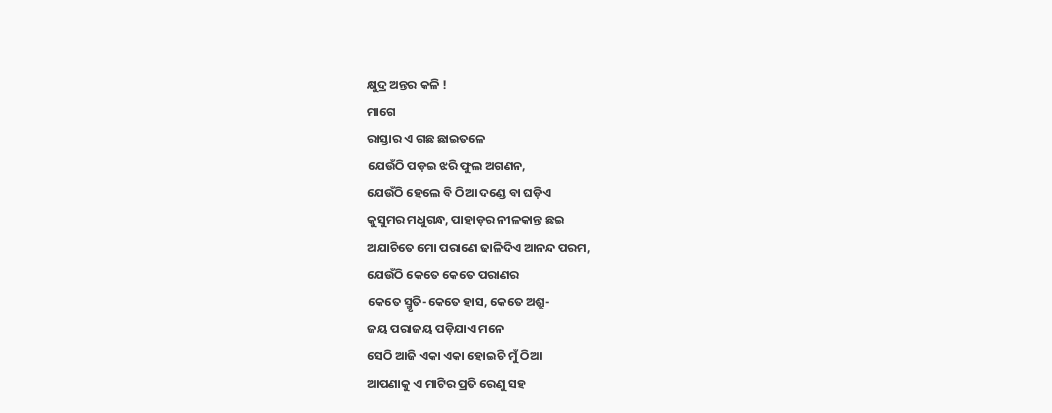କ୍ଷୁଦ୍ର ଅନ୍ତର କଳି !
ମାଗେ
ରାସ୍ତାର ଏ ଗଛ ଛାଇତଳେ
ଯେଉଁଠି ପଡ଼ଇ ଝରି ଫୁଲ ଅଗଣନ,
ଯେଉଁଠି ହେଲେ ବି ଠିଆ ଦଣ୍ଡେ ବା ଘଡ଼ିଏ
କୁସୁମର ମଧୁଗନ୍ଧ, ପାହାଡ଼ର ନୀଳକାନ୍ତ ଛଇ
ଅଯାଚିତେ ମୋ ପରାଣେ ଢାଳିଦିଏ ଆନନ୍ଦ ପରମ,
ଯେଉଁଠି କେତେ କେତେ ପରାଣର
କେତେ ସ୍ମୃତି-କେତେ ହାସ, କେତେ ଅଶ୍ରୁ-
ଜୟ ପରାଜୟ ପଡ଼ିଯାଏ ମନେ
ସେଠି ଆଜି ଏକା ଏକା ହୋଇଚି ମୁଁ ଠିଆ
ଆପଣାକୁ ଏ ମାଟିର ପ୍ରତି ରେଣୁ ସହ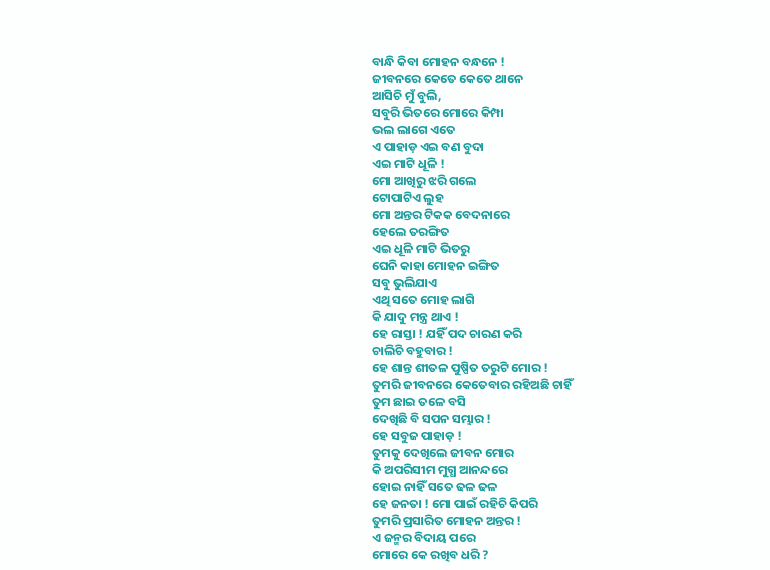ବାନ୍ଧି କିବା ମୋହନ ବନ୍ଧନେ !
ଜୀବନରେ କେତେ କେତେ ଥାନେ
ଆସିଚି ମୁଁ ବୁଲି,
ସବୁରି ଭିତରେ ମୋରେ କିମ୍ପା
ଭଲ ଲାଗେ ଏତେ
ଏ ପାହାଡ଼ ଏଇ ବଣ ବୁଦା
ଏଇ ମାଟି ଧୂଳି !
ମୋ ଆଖିରୁ ଝରି ଗଲେ
ଟୋପାଟିଏ ଲୁହ
ମୋ ଅନ୍ତର ଟିକକ ବେଦନାରେ
ହେଲେ ତରଙ୍ଗିତ
ଏଇ ଧୂଳି ମାଟି ଭିତରୁ
ଘେନି କାହା ମୋହନ ଇଙ୍ଗିତ
ସବୁ ଭୁଲିଯାଏ
ଏଥି ସତେ ମୋହ ଲାଗି
କି ଯାଦୁ ମନ୍ତ୍ର ଥାଏ !
ହେ ରାସ୍ତା ! ଯହିଁ ପଦ ଚାରଣ କରି
ଚାଲିଚି ବହୁବାର !
ହେ ଶାନ୍ତ ଶୀତଳ ପୁଷ୍ପିତ ତରୁଟି ମୋର !
ତୁମରି ଜୀବନରେ କେତେବାର ରହିଅଛି ଚାହିଁ
ତୁମ ଛାଇ ତଳେ ବସି
ଦେଖିଛି ବି ସପନ ସମ୍ଭାର !
ହେ ସବୁଜ ପାହାଡ଼ !
ତୁମକୁ ଦେଖିଲେ ଜୀବନ ମୋର
କି ଅପରିସୀମ ମୁଗ୍ଧ ଆନନ୍ଦରେ
ହୋଇ ନାହିଁ ସତେ ଢଳ ଢଳ
ହେ ଜନତା ! ମୋ ପାଇଁ ରହିଚି କିପରି
ତୁମରି ପ୍ରସାରିତ ମୋହନ ଅନ୍ତର !
ଏ ଜନ୍ମର ବିଦାୟ ପରେ
ମୋରେ କେ ରଖିବ ଧରି ?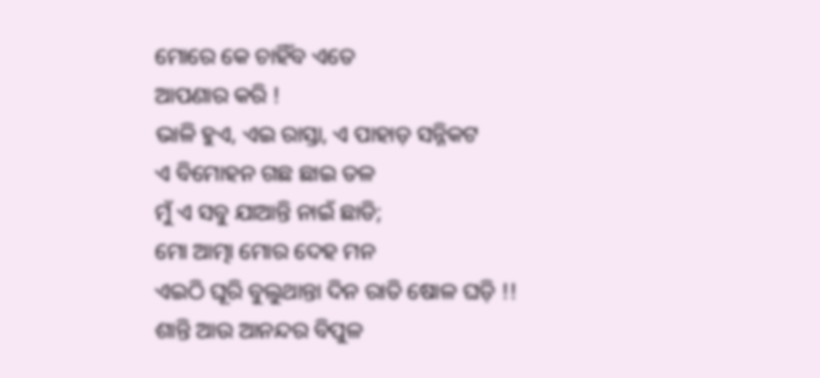ମୋରେ କେ ଚାହିଁବ ଏତେ
ଆପଣାର କରି !
ଭାଳି ହୁଏ, ଏଇ ରାସ୍ତା, ଏ ପାହାଡ଼ ସନ୍ନିକଟ
ଏ ବିମୋହନ ଗଛ ଛାଇ ତଳ
ମୁଁ ଏ ସବୁ ଯାଆନ୍ତି ନାଇଁ ଛାଡି;
ମୋ ଆତ୍ମା ମୋର ଦେହ ମନ
ଏଇଠି ଘୂରି ବୁଲୁଥାନ୍ତା ଦିନ ରାତି ଷୋଳ ଘଡ଼ି !!
ଶାନ୍ତି ଆଉ ଆନନ୍ଦର ବିପୁଳ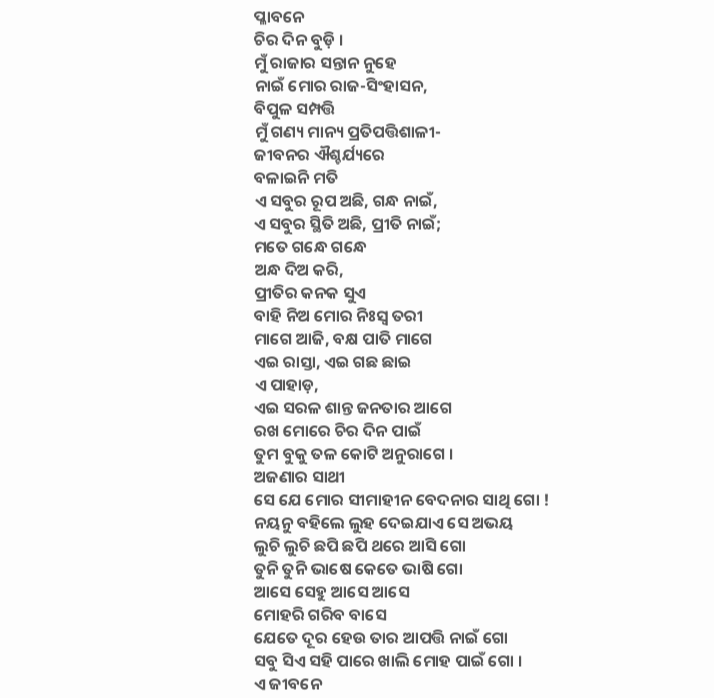ପ୍ଳାବନେ
ଚିର ଦିନ ବୁଡ଼ି ।
ମୁଁ ରାଜାର ସନ୍ତାନ ନୁହେ
ନାଇଁ ମୋର ରାଜ-ସିଂହାସନ,
ବିପୁଳ ସମ୍ପତ୍ତି
ମୁଁ ଗଣ୍ୟ ମାନ୍ୟ ପ୍ରତିପତ୍ତିଶାଳୀ-
ଜୀବନର ଐଶ୍ଚର୍ଯ୍ୟରେ
ବଳାଇନି ମତି
ଏ ସବୁର ରୂପ ଅଛି, ଗନ୍ଧ ନାଇଁ,
ଏ ସବୁର ସ୍ଥିତି ଅଛି, ପ୍ରୀତି ନାଇଁ;
ମତେ ଗନ୍ଧେ ଗନ୍ଧେ
ଅନ୍ଧ ଦିଅ କରି,
ପ୍ରୀତିର କନକ ସୁଏ
ବାହି ନିଅ ମୋର ନିଃସ୍ୱ ତରୀ
ମାଗେ ଆଜି, ବକ୍ଷ ପାତି ମାଗେ
ଏଇ ରାସ୍ତା, ଏଇ ଗଛ ଛାଇ
ଏ ପାହାଡ଼,
ଏଇ ସରଳ ଶାନ୍ତ ଜନତାର ଆଗେ
ରଖ ମୋରେ ଚିର ଦିନ ପାଇଁ
ତୁମ ବୁକୁ ତଳ କୋଟି ଅନୁରାଗେ ।
ଅଜଣାର ସାଥୀ
ସେ ଯେ ମୋର ସୀମାହୀନ ବେଦନାର ସାଥି ଗୋ !
ନୟନୁ ବହିଲେ ଲୁହ ଦେଇଯାଏ ସେ ଅଭୟ
ଲୁଚି ଲୁଚି ଛପି ଛପି ଥରେ ଆସି ଗୋ
ତୁନି ତୁନି ଭାଷେ କେତେ ଭାଷି ଗୋ
ଆସେ ସେହୁ ଆସେ ଆସେ
ମୋହରି ଗରିବ ବାସେ
ଯେତେ ଦୂର ହେଉ ତାର ଆପତ୍ତି ନାଇଁ ଗୋ
ସବୁ ସିଏ ସହି ପାରେ ଖାଲି ମୋହ ପାଇଁ ଗୋ ।
ଏ ଜୀବନେ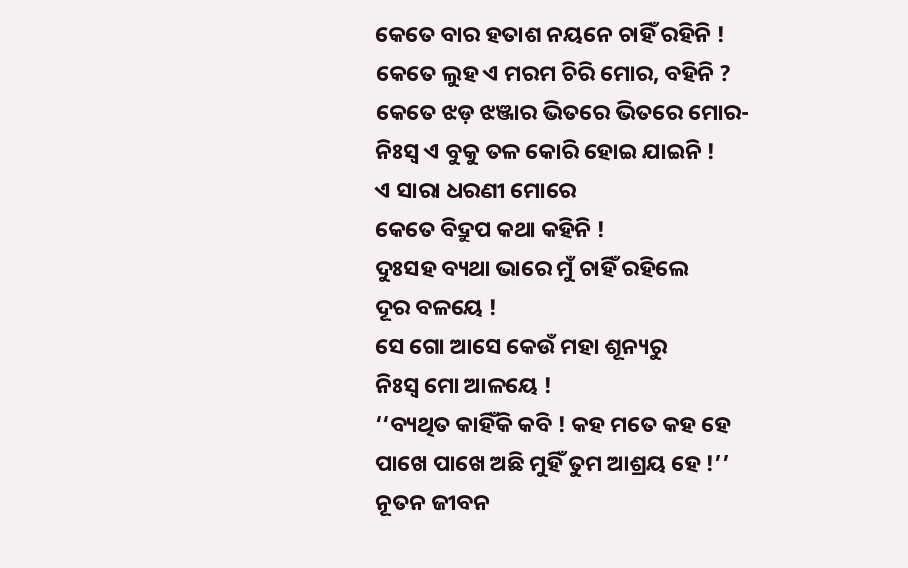କେତେ ବାର ହତାଶ ନୟନେ ଚାହିଁ ରହିନି !
କେତେ ଲୁହ ଏ ମରମ ଚିରି ମୋର, ବହିନି ?
କେତେ ଝଡ଼ ଝଞ୍ଜାର ଭିତରେ ଭିତରେ ମୋର-
ନିଃସ୍ୱ ଏ ବୁକୁ ତଳ କୋରି ହୋଇ ଯାଇନି !
ଏ ସାରା ଧରଣୀ ମୋରେ
କେତେ ବିଦ୍ରୁପ କଥା କହିନି !
ଦୁଃସହ ବ୍ୟଥା ଭାରେ ମୁଁ ଚାହିଁ ରହିଲେ
ଦୂର ବଳୟେ !
ସେ ଗୋ ଆସେ କେଉଁ ମହା ଶୂନ୍ୟରୁ
ନିଃସ୍ୱ ମୋ ଆଳୟେ !
‘‘ବ୍ୟଥିତ କାହିଁକି କବି ! କହ ମତେ କହ ହେ
ପାଖେ ପାଖେ ଅଛି ମୁହିଁ ତୁମ ଆଶ୍ରୟ ହେ !’’
ନୂତନ ଜୀବନ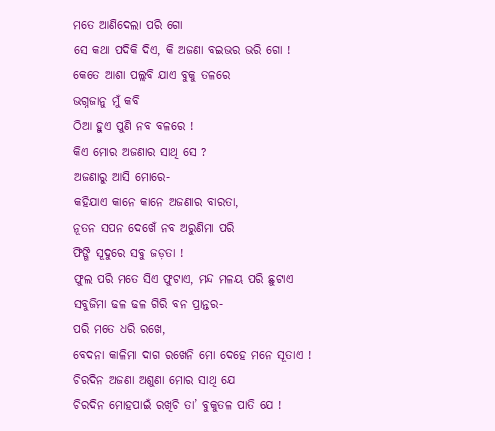ମତେ ଆଣିଦେଲା ପରି ଗୋ
ସେ କଥା ପଦିକି ଦିଏ, କି ଅଜଣା ବଇଭର ଭରି ଗୋ !
କେତେ ଆଶା ପଲ୍ଲବି ଯାଏ ବୁକୁ ତଳରେ
ଭଗ୍ନଜାନୁ ମୁଁ କବି
ଠିଆ ହୁଏ ପୁଣି ନବ ବଳରେ !
କିଏ ମୋର ଅଜଣାର ସାଥି ସେ ?
ଅଜଣାରୁ ଆସି ମୋରେ-
କହିଯାଏ କାନେ କାନେ ଅଜଣାର ବାରତା,
ନୂତନ ସପନ ଦେଖେଁ ନବ ଅରୁଣିମା ପରି
ଫିଙ୍ଗି ସୂଦୁରେ ସବୁ ଜଡ଼ତା !
ଫୁଲ ପରି ମତେ ସିଏ ଫୁଟାଏ, ମନ୍ଦ ମଳୟ ପରି ଛୁଟାଏ
ସବୁଜିମା ଢଳ ଢଳ ଗିରି ବନ ପ୍ରାନ୍ତର-
ପରି ମତେ ଧରି ରଖେ,
ବେଦନା କାଳିମା ଦାଗ ରଖେନି ମୋ ଦେହେ ମନେ ସୂତାଏ !
ଚିରଦିନ ଅଜଣା ଅଶୁଣା ମୋର ସାଥି ଯେ
ଚିରଦିନ ମୋହପାଇଁ ରଖିଚି ତା’ ବୁକୁତଳ ପାତି ଯେ !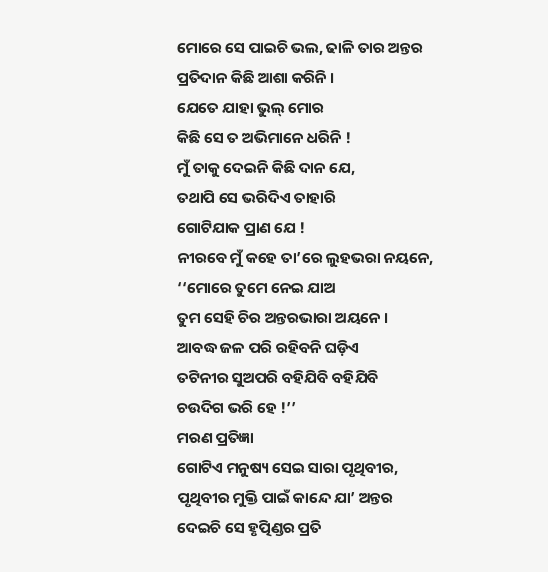ମୋରେ ସେ ପାଇଚି ଭଲ, ଢାଳି ତାର ଅନ୍ତର
ପ୍ରତିଦାନ କିଛି ଆଶା କରିନି ।
ଯେତେ ଯାହା ଭୁଲ୍ ମୋର
କିଛି ସେ ତ ଅଭିମାନେ ଧରିନି !
ମୁଁ ତାକୁ ଦେଇନି କିଛି ଦାନ ଯେ,
ତଥାପି ସେ ଭରିଦିଏ ତାହାରି
ଗୋଟିଯାକ ପ୍ରାଣ ଯେ !
ନୀରବେ ମୁଁ କହେ ତା’ରେ ଲୁହଭରା ନୟନେ,
‘‘ମୋରେ ତୁମେ ନେଇ ଯାଅ
ତୁମ ସେହି ଚିର ଅନ୍ତରଭାରା ଅୟନେ ।
ଆବଦ୍ଧ ଜଳ ପରି ରହିବନି ଘଡ଼ିଏ
ତଟିନୀର ସୁଅପରି ବହିଯିବି ବହିଯିବି
ଚଉଦିଗ ଭରି ହେ !’’
ମରଣ ପ୍ରତିଜ୍ଞା
ଗୋଟିଏ ମନୁଷ୍ୟ ସେଇ ସାରା ପୃଥିବୀର,
ପୃଥିବୀର ମୁକ୍ତି ପାଇଁ କାନ୍ଦେ ଯା’ ଅନ୍ତର
ଦେଇଚି ସେ ହୃତ୍ପିଣ୍ଡର ପ୍ରତି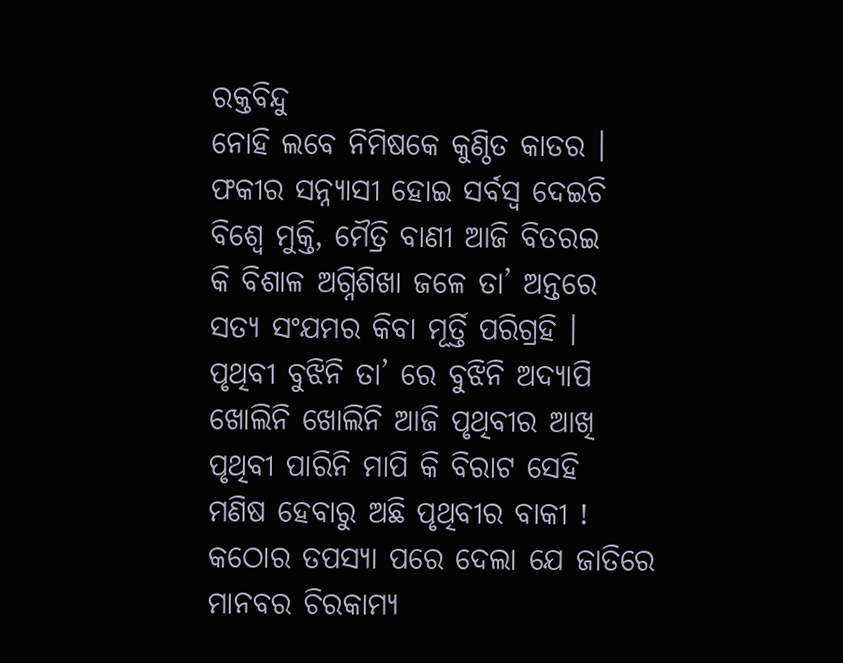ରକ୍ତବିନ୍ଦୁ
ନୋହି ଲବେ ନିମିଷକେ କୁଣ୍ଠିତ କାତର ।
ଫକୀର ସନ୍ନ୍ୟାସୀ ହୋଇ ସର୍ବସ୍ୱ ଦେଇଚି
ବିଶ୍ୱେ ମୁକ୍ତି, ମୈତ୍ରି ବାଣୀ ଆଜି ବିତରଇ
କି ବିଶାଳ ଅଗ୍ନିଶିଖା ଜଳେ ତା’ ଅନ୍ତରେ
ସତ୍ୟ ସଂଯମର କିବା ମୂର୍ତ୍ତି ପରିଗ୍ରହି ।
ପୃଥିବୀ ବୁଝିନି ତା’ ରେ ବୁଝିନି ଅଦ୍ୟାପି
ଖୋଲିନି ଖୋଲିନି ଆଜି ପୃଥିବୀର ଆଖି
ପୃଥିବୀ ପାରିନି ମାପି କି ବିରାଟ ସେହି
ମଣିଷ ହେବାରୁ ଅଛି ପୃଥିବୀର ବାକୀ !
କଠୋର ତପସ୍ୟା ପରେ ଦେଲା ଯେ ଜାତିରେ
ମାନବର ଚିରକାମ୍ୟ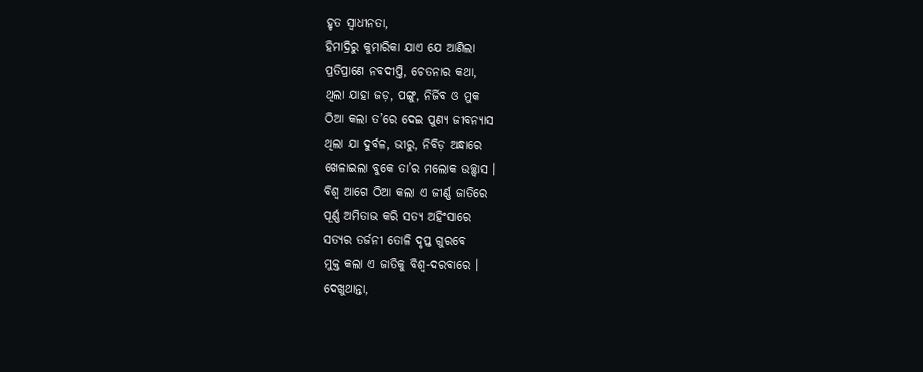ହୃତ ସ୍ୱାଧୀନତା,
ହିମାଦ୍ରିରୁ କୁମାରିକା ଯାଏ ଯେ ଆଣିଲା
ପ୍ରତିପ୍ରାଣେ ନବଦୀପ୍ତି, ଚେତନାର କଥା,
ଥିଲା ଯାହା ଜଡ଼, ପଙ୍ଗୁ, ନିର୍ଜିବ ଓ ମୁକ
ଠିଆ କଲା ତ’ରେ ଦେଇ ପୁଣ୍ୟ ଜୀବନ୍ୟାସ
ଥିଲା ଯା ଦୁର୍ବଳ, ଭୀରୁ, ନିବିଡ଼ ଅନ୍ଧାରେ
ଖେଳାଇଲା ବୁକେ ତା’ର ମଲୋକ ଉଚ୍ଛ୍ୱାସ ।
ବିଶ୍ୱ ଆଗେ ଠିଆ କଲା ଏ ଜୀର୍ଣ୍ଣ ଜାତିରେ
ପୂର୍ଣ୍ଣ ଅମିତାଭ କରି ସତ୍ୟ ଅହିଂସାରେ
ସତ୍ୟର ତର୍ଜନୀ ତୋଳି ଦୃପ୍ତ ଗୁରବେ
ମୁକ୍ତ କଲା ଏ ଜାତିକୁ ବିଶ୍ୱ-ଦରବାରେ ।
ଦେଖୁଥାନ୍ତା,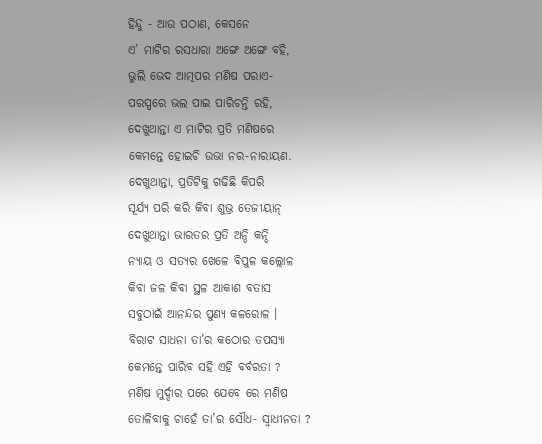ହିନ୍ଦୁ - ଆଉ ପଠାଣ, କେସନେ
ଏ’ ମାଟିର ରସଧାରା ଅଙ୍ଗେ ଅଙ୍ଗେ ବହି,
ଭୁଲି ଭେଦ ଆତ୍ମପର ମଣିଷ ପରାଏ-
ପରସ୍ପରେ ଭଲ ପାଇ ପାରିଚନ୍ତି ରହି,
ଦେଖୁଥାନ୍ତା ଏ ମାଟିର ପ୍ରତି ମଣିଷରେ
କେମନ୍ତେ ହୋଇଚି ଉଭା ନର-ନାରାୟଣ.
ଦେଖୁଥାନ୍ତା, ପ୍ରତିଟିକୁ ଗଢିଛି କିପରି
ସୂର୍ଯ୍ୟ ପରି କରି କିବା ଶୁଭ୍ର ତେଜୀୟାନ୍
ଦେଖୁଥାନ୍ତା ଭାରତର ପ୍ରତି ଅନ୍ଦି କନ୍ଦି
ନ୍ୟାୟ ଓ ସତ୍ୟର ଖେଳେ ବିପୁଳ କଲ୍ଲୋଳ
କିବା ଜଳ କିବା ସ୍ଥଳ ଆକାଶ ବତାସ
ସବୁଠାଇଁ ଆନନ୍ଦର ପୁଣ୍ୟ କଳରୋଳ ।
ବିରାଟ ସାଧନା ତା’ର କଠୋର ତପସ୍ୟା
କେମନ୍ତେ ପାରିବ ସହି ଏହି ବର୍ବରତା ?
ମଣିଷ ମୁର୍ଦ୍ଦାର ପରେ ଯେବେ ରେ ମଣିଷ
ତୋଳିବାକୁ ଚାହେଁ ତା’ର ସୌଧ- ସ୍ୱାଧୀନତା ?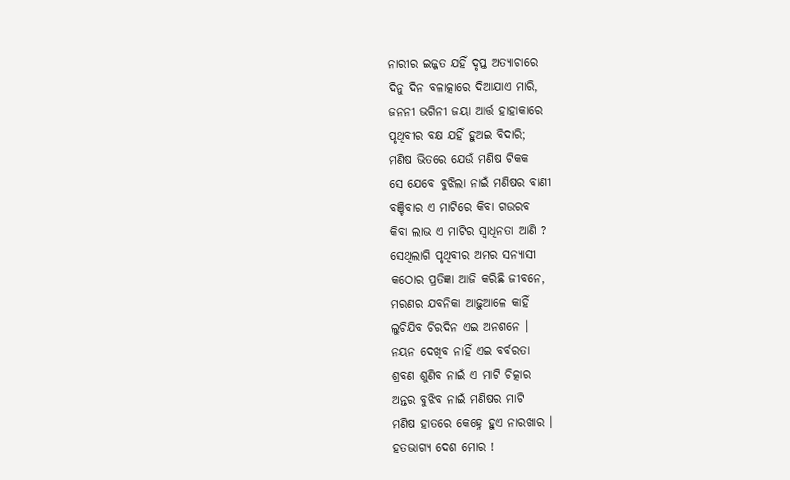ନାରୀର ଇଜ୍ଜତ ଯହିଁ ଦୃପ୍ତ ଅତ୍ୟାଚାରେ
ଦିନୁ ଦିନ ବଳାତ୍କାରେ ଦିଆଯାଏ ମାରି,
ଜନନୀ ଭଗିନୀ ଜୟା ଆର୍ତ୍ତ ହାହାକାରେ
ପୃଥିବୀର ବକ୍ଷ ଯହିଁ ହୁଅଇ ବିଦାରି;
ମଣିଷ ଭିତରେ ଯେଉଁ ମଣିଷ ଟିକକ
ସେ ଯେବେ ବୁଝିଲା ନାଇଁ ମଣିଷର ବାଣୀ
ବଞ୍ଚିବାର ଏ ମାଟିରେ କିବା ଗଉରବ
କିବା ଲାଭ ଏ ମାଟିର ସ୍ୱାଧିନତା ଆଣି ?
ସେଥିଲାଗି ପୃଥିବୀର ଅମର ସନ୍ୟାସୀ
କଠୋର ପ୍ରତିଜ୍ଞା ଆଜି କରିଛି ଜୀବନେ,
ମରଣର ଯବନିକା ଆଢ଼ୁଆଳେ କାହିଁ
ଲୁଚିଯିବ ଚିରଦିନ ଏଇ ଅନଶନେ ।
ନୟନ ଦେଖିବ ନାହିଁ ଏଇ ବର୍ବରତା
ଶ୍ରବଣ ଶୁଣିବ ନାଇଁ ଏ ମାଟି ଚିତ୍କାର
ଅନ୍ତର ବୁଝିବ ନାଇଁ ମଣିଷର ମାଟି
ମଣିଷ ହାତରେ କେହ୍ନେ ହୁଏ ନାରଖାର ।
ହତଭାଗ୍ୟ ଦେଶ ମୋର !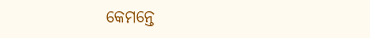କେମନ୍ତେ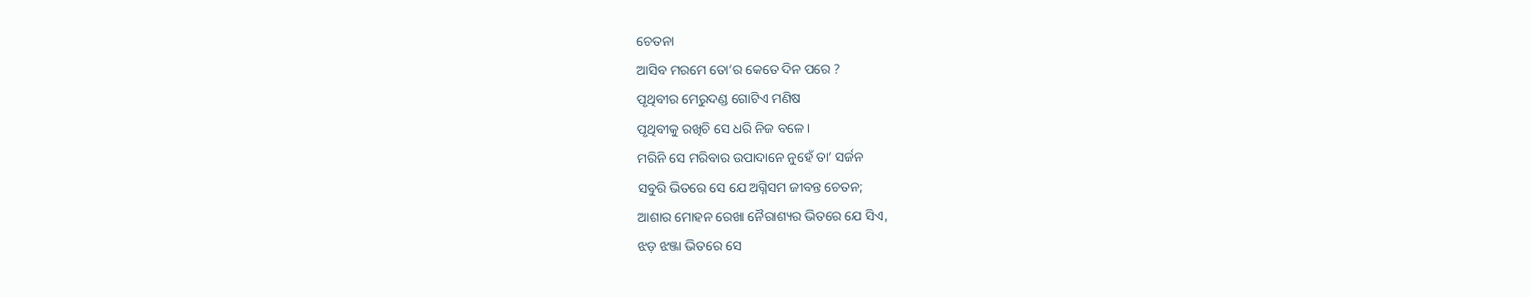ଚେତନା
ଆସିବ ମରମେ ତୋ’ର କେତେ ଦିନ ପରେ ?
ପୃଥିବୀର ମେରୁଦଣ୍ଡ ଗୋଟିଏ ମଣିଷ
ପୃଥିବୀକୁ ରଖିଚି ସେ ଧରି ନିଜ ବଳେ ।
ମରିନି ସେ ମରିବାର ଉପାଦାନେ ନୁହେଁ ତା’ ସର୍ଜନ
ସବୁରି ଭିତରେ ସେ ଯେ ଅଗ୍ନିସମ ଜୀବନ୍ତ ଚେତନ;
ଆଶାର ମୋହନ ରେଖା ନୈରାଶ୍ୟର ଭିତରେ ଯେ ସିଏ,
ଝଡ଼ ଝଞ୍ଜା ଭିତରେ ସେ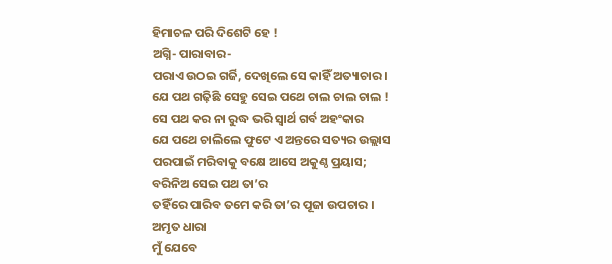ହିମାଚଳ ପରି ଦିଶେଟି ହେ !
ଅଗ୍ନି- ପାରାବାର-
ପରାଏ ଉଠଇ ଗର୍ଜି, ଦେଖିଲେ ସେ କାହିଁ ଅତ୍ୟାଚାର ।
ଯେ ପଥ ଗଢ଼ିଛି ସେହୁ ସେଇ ପଥେ ଚାଲ ଚାଲ ଚାଲ !
ସେ ପଥ କର ନା ରୁଦ୍ଧ ଭରି ସ୍ୱାର୍ଥ ଗର୍ବ ଅହଂକାର
ଯେ ପଥେ ଚାଲିଲେ ଫୁଟେ ଏ ଅନ୍ତରେ ସତ୍ୟର ଉଲ୍ଲାସ
ପରପାଇଁ ମରିବାକୁ ବକ୍ଷେ ଆସେ ଅକୁଣ୍ଠ ପ୍ରୟାସ;
ବରିନିଅ ସେଇ ପଥ ତା’ର
ତହିଁରେ ପାରିବ ତମେ କରି ତା’ର ପୂଜା ଉପଚାର ।
ଅମୃତ ଧାରା
ମୁଁ ଯେବେ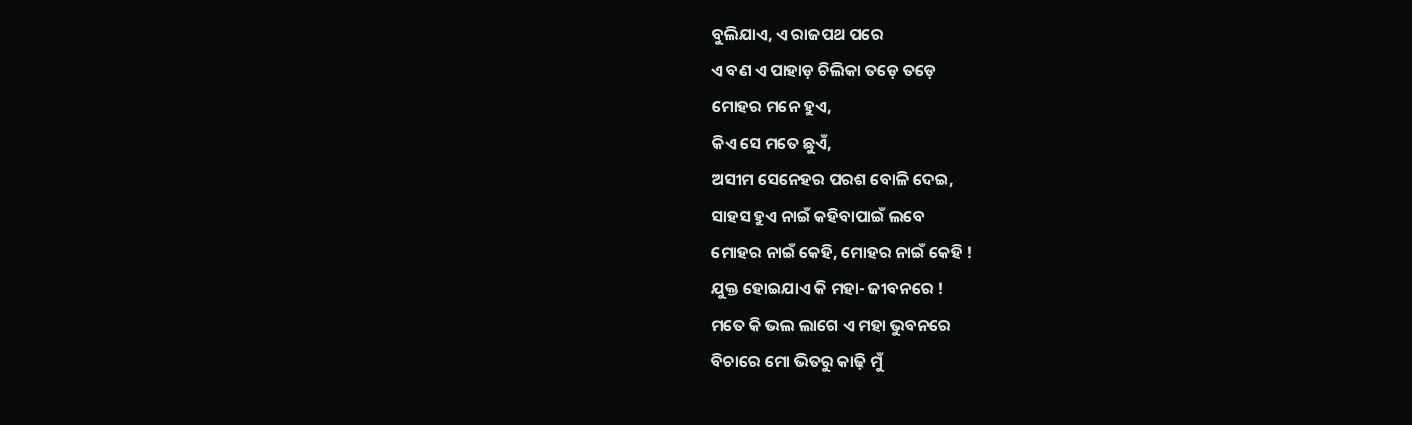ବୁଲିଯାଏ, ଏ ରାଜପଥ ପରେ
ଏ ବଣ ଏ ପାହାଡ଼ ଚିଲିକା ତଡ଼େ ତଡ଼େ
ମୋହର ମନେ ହୁଏ,
କିଏ ସେ ମତେ ଛୁଏଁ,
ଅସୀମ ସେନେହର ପରଶ ବୋଳି ଦେଇ,
ସାହସ ହୁଏ ନାଇଁ କହିବାପାଇଁ ଲବେ
ମୋହର ନାଇଁ କେହି, ମୋହର ନାଇଁ କେହି !
ଯୁକ୍ତ ହୋଇଯାଏ କି ମହା- ଜୀବନରେ !
ମତେ କି ଭଲ ଲାଗେ ଏ ମହା ଭୁବନରେ
ବିଚାରେ ମୋ ଭିତରୁ କାଢ଼ି ମୁଁ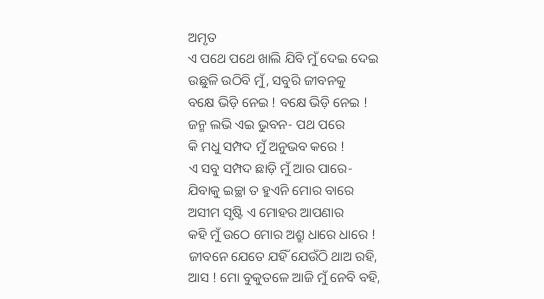ଅମୃତ
ଏ ପଥେ ପଥେ ଖାଲି ଯିବି ମୁଁ ଦେଇ ଦେଇ
ଉଛୁଳି ଉଠିବି ମୁଁ, ସବୁରି ଜୀବନକୁ
ବକ୍ଷେ ଭିଡ଼ି ନେଇ ! ବକ୍ଷେ ଭିଡ଼ି ନେଇ !
ଜନ୍ମ ଲଭି ଏଇ ଭୁବନ- ପଥ ପରେ
କି ମଧୁ ସମ୍ପଦ ମୁଁ ଅନୁଭବ କରେ !
ଏ ସବୁ ସମ୍ପଦ ଛାଡ଼ି ମୁଁ ଆର ପାରେ-
ଯିବାକୁ ଇଚ୍ଛା ତ ହୁଏନି ମୋର ବାରେ
ଅସୀମ ସୃଷ୍ଟି ଏ ମୋହର ଆପଣାର
କହି ମୁଁ ଉଠେ ମୋର ଅଶ୍ରୁ ଧାରେ ଧାରେ !
ଜୀବନେ ଯେତେ ଯହିଁ ଯେଉଁଠି ଥାଅ ରହି,
ଆସ ! ମୋ ବୁକୁତଳେ ଆଜି ମୁଁ ନେବି ବହି,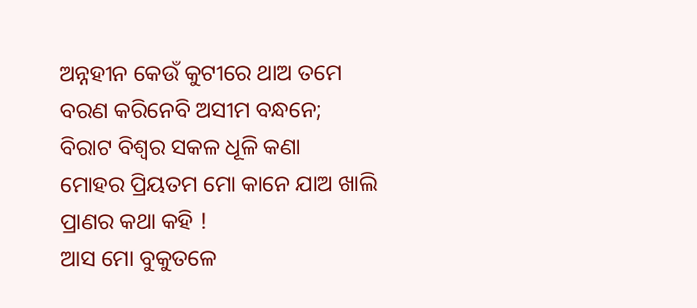ଅନ୍ନହୀନ କେଉଁ କୁଟୀରେ ଥାଅ ତମେ
ବରଣ କରିନେବି ଅସୀମ ବନ୍ଧନେ;
ବିରାଟ ବିଶ୍ୱର ସକଳ ଧୂଳି କଣା
ମୋହର ପ୍ରିୟତମ ମୋ କାନେ ଯାଅ ଖାଲି
ପ୍ରାଣର କଥା କହି !
ଆସ ମୋ ବୁକୁତଳେ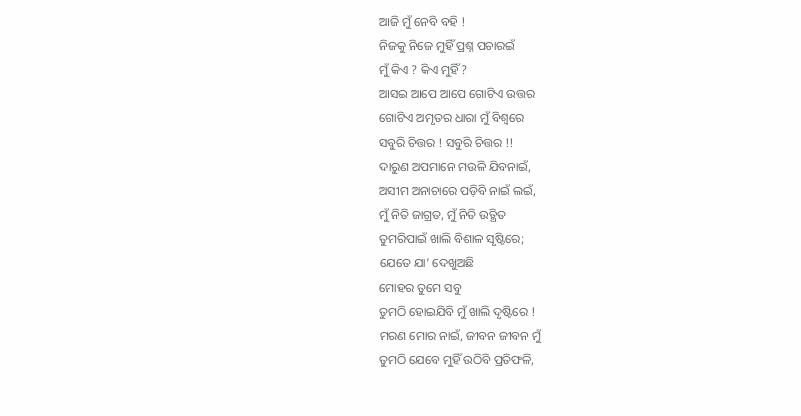ଆଜି ମୁଁ ନେବି ବହି !
ନିଜକୁ ନିଜେ ମୁହିଁ ପ୍ରଶ୍ନ ପଚାରଇଁ
ମୁଁ କିଏ ? କିଏ ମୁହିଁ ?
ଆସଇ ଆପେ ଆପେ ଗୋଟିଏ ଉତ୍ତର
ଗୋଟିଏ ଅମୃତର ଧାରା ମୁଁ ବିଶ୍ୱରେ
ସବୁରି ଚିତ୍ତର ! ସବୁରି ଚିତ୍ତର !!
ଦାରୁଣ ଅପମାନେ ମଉଳି ଯିବନାଇଁ,
ଅସୀମ ଅନାଚାରେ ପଡ଼ିବି ନାଇଁ ଲଇଁ,
ମୁଁ ନିତି ଜାଗ୍ରତ, ମୁଁ ନିତି ଉତ୍ଥିତ
ତୁମରିପାଇଁ ଖାଲି ବିଶାଳ ସୃଷ୍ଟିରେ;
ଯେତେ ଯା’ ଦେଖୁଅଛି
ମୋହର ତୁମେ ସବୁ
ତୁମଠି ହୋଇଯିବି ମୁଁ ଖାଲି ଦୃଷ୍ଟିରେ !
ମରଣ ମୋର ନାଇଁ, ଜୀବନ ଜୀବନ ମୁଁ
ତୁମଠି ଯେବେ ମୁହିଁ ଉଠିବି ପ୍ରତିଫଳି,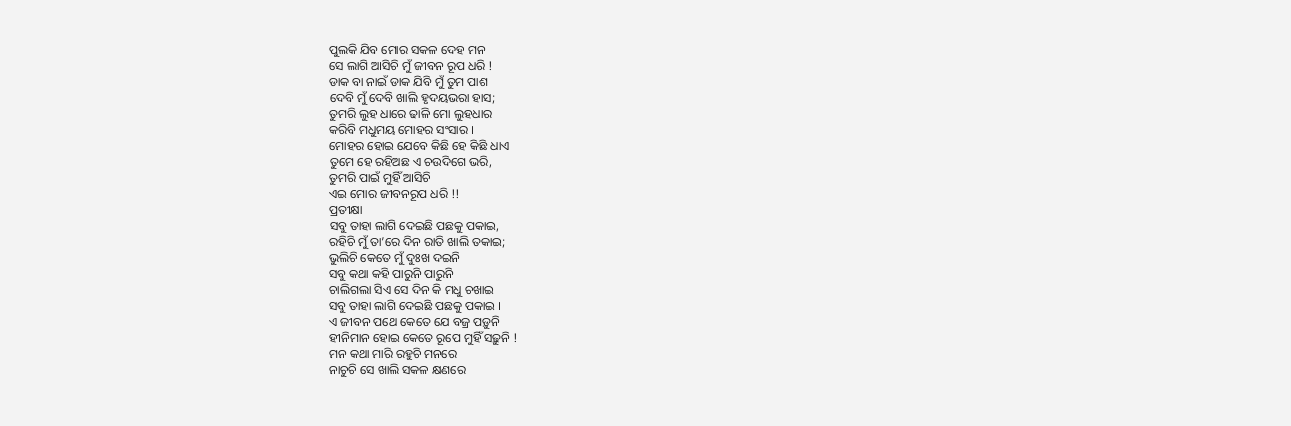ପୁଲକି ଯିବ ମୋର ସକଳ ଦେହ ମନ
ସେ ଲାଗି ଆସିଚି ମୁଁ ଜୀବନ ରୂପ ଧରି !
ଡାକ ବା ନାଇଁ ଡାକ ଯିବି ମୁଁ ତୁମ ପାଶ
ଦେବି ମୁଁ ଦେବି ଖାଲି ହୃଦୟଭରା ହାସ;
ତୁମରି ଲୁହ ଧାରେ ଢାଳି ମୋ ଲୁହଧାର
କରିବି ମଧୁମୟ ମୋହର ସଂସାର ।
ମୋହର ହୋଇ ଯେବେ କିଛି ହେ କିଛି ଧାଏ
ତୁମେ ହେ ରହିଅଛ ଏ ଚଉଦିଗେ ଭରି,
ତୁମରି ପାଇଁ ମୁହିଁ ଆସିଚି
ଏଇ ମୋର ଜୀବନରୂପ ଧରି !!
ପ୍ରତୀକ୍ଷା
ସବୁ ତାହା ଲାଗି ଦେଇଛି ପଛକୁ ପକାଇ,
ରହିଚି ମୁଁ ତା’ରେ ଦିନ ରାତି ଖାଲି ତକାଇ;
ଭୁଲିଚି କେତେ ମୁଁ ଦୁଃଖ ଦଇନି
ସବୁ କଥା କହି ପାରୁନି ପାରୁନି
ଚାଲିଗଲା ସିଏ ସେ ଦିନ କି ମଧୁ ଚଖାଇ
ସବୁ ତାହା ଲାଗି ଦେଇଛି ପଛକୁ ପକାଇ ।
ଏ ଜୀବନ ପଥେ କେତେ ଯେ ବଜ୍ର ପଡ଼ୁନି
ହୀନିମାନ ହୋଇ କେତେ ରୂପେ ମୁହିଁ ସଢ଼ୁନି !
ମନ କଥା ମାରି ରହୁଚି ମନରେ
ନାଚୁଚି ସେ ଖାଲି ସକଳ କ୍ଷଣରେ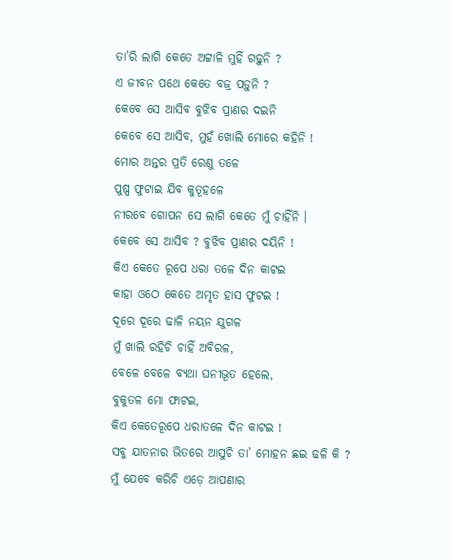ତା’ରି ଲାଗି କେତେ ଅଟ୍ଟାଳି ମୁହିଁ ଗଢ଼ୁନି ?
ଏ ଜୀବନ ପଥେ କେତେ ବଜ୍ର ପଡ଼ୁନି ?
କେବେ ସେ ଆସିବ ବୁଝିବ ପ୍ରାଣର ଦଇନି
କେବେ ସେ ଆସିବ, ମୁହଁ ଖୋଲି ମୋରେ କହିନି !
ମୋର ଅନ୍ତର ପ୍ରତି ରେଣୁ ତଳେ
ପୁଷ୍ପ ଫୁଟାଇ ଯିବ କୁତୂହଳେ
ନୀରବେ ଗୋପନ ସେ ଲାଗି କେତେ ମୁଁ ଚାହିଁନି ।
କେବେ ସେ ଆସିବ ? ବୁଝିବ ପ୍ରାଣର ଦୟିନି !
କିଏ କେତେ ରୂପେ ଧରା ତଳେ ଦିନ କାଟଇ
କାହା ଓଠେ କେତେ ଅମୃତ ହାସ ଫୁଟଇ !
ଦୂରେ ଦୂରେ ଢାଳି ନୟନ ଯୁଗଳ
ମୁଁ ଖାଲି ରହିଚି ଚାହିଁ ଅବିରଳ,
ବେଳେ ବେଳେ ବ୍ୟଥା ଘନୀଭୂତ ହେଲେ,
ବୁକୁତଳ ମୋ ଫାଟଇ,
କିଏ କେତେରୂପେ ଧରାତଳେ ଦିନ କାଟଇ !
ସବୁ ଯାତନାର ଭିତରେ ଆସୁଚି ତା’ ମୋହନ ଛଇ ଢଳି କି ?
ମୁଁ ଯେବେ କରିଚି ଏଡ଼େ ଆପଣାର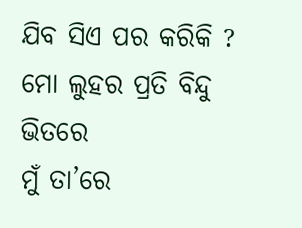ଯିବ ସିଏ ପର କରିକି ?
ମୋ ଲୁହର ପ୍ରତି ବିନ୍ଦୁ ଭିତରେ
ମୁଁ ତା’ରେ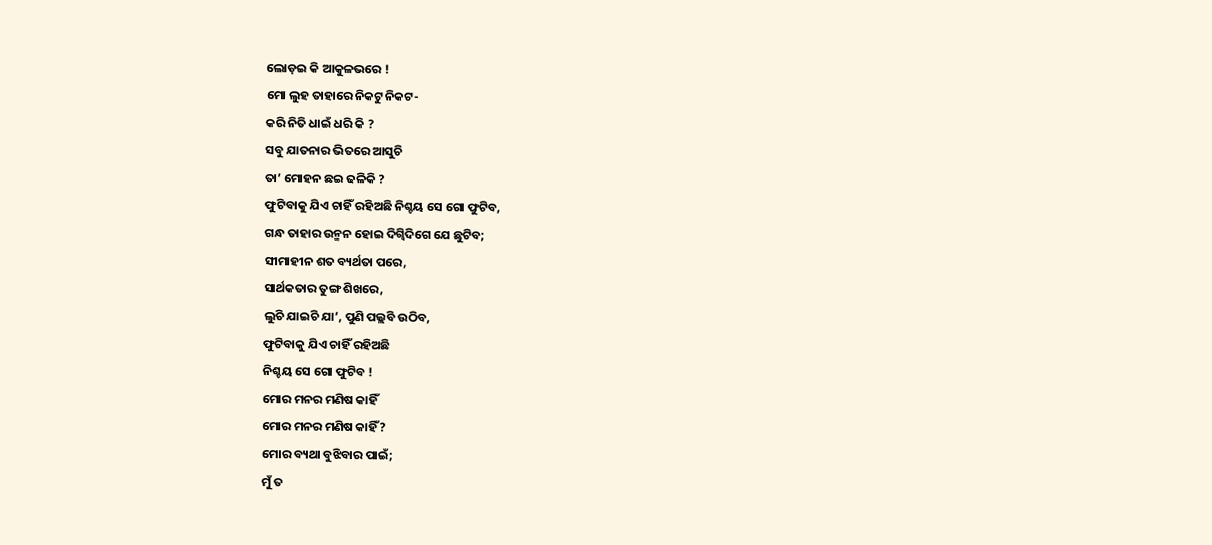ଲୋଡ଼ଇ କି ଆକୁଳଭରେ !
ମୋ ଲୁହ ତାହାରେ ନିକଟୁ ନିକଟ-
କରି ନିତି ଧାଇଁ ଧରି କି ?
ସବୁ ଯାତନାର ଭିତରେ ଆସୁଚି
ତା’ ମୋହନ ଛଇ ଢଳିକି ?
ଫୁଟିବାକୁ ଯିଏ ଚାହିଁ ରହିଅଛି ନିଶ୍ଚୟ ସେ ଗୋ ଫୁଟିବ,
ଗନ୍ଧ ତାହାର ଉନ୍ମନ ହୋଇ ଦିଗ୍ବିଦିଗେ ଯେ ଛୁଟିବ;
ସୀମାହୀନ ଶତ ବ୍ୟର୍ଥତା ପରେ,
ସାର୍ଥକତାର ତୁଙ୍ଗ ଶିଖରେ,
ଲୁଚି ଯାଇଚି ଯା’, ପୁଣି ପଲ୍ଲବି ଉଠିବ,
ଫୁଟିବାକୁ ଯିଏ ଚାହିଁ ରହିଅଛି
ନିଶ୍ଚୟ ସେ ଗୋ ଫୁଟିବ !
ମୋର ମନର ମଣିଷ କାହିଁ
ମୋର ମନର ମଣିଷ କାହିଁ ?
ମୋର ବ୍ୟଥା ବୁଝିବାର ପାଇଁ;
ମୁଁ ତ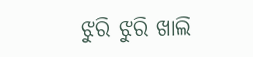ଝୁରି ଝୁରି ଖାଲି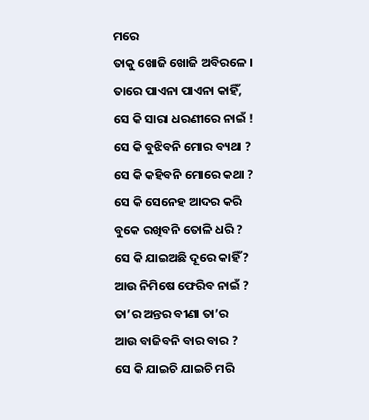ମରେ
ତାକୁ ଖୋଜି ଖୋଜି ଅବିରଳେ ।
ତାରେ ପାଏନା ପାଏନା କାହିଁ,
ସେ କି ସାରା ଧରଣୀରେ ନାଇଁ !
ସେ କି ବୁଝିବନି ମୋର ବ୍ୟଥା ?
ସେ କି କହିବନି ମୋରେ କଥା ?
ସେ କି ସେନେହ ଆଦର କରି
ବୁକେ ରଖିବନି ତୋଳି ଧରି ?
ସେ କି ଯାଇଅଛି ଦୂରେ କାହିଁ ?
ଆଉ ନିମିଷେ ଫେରିବ ନାଇଁ ?
ତା’ର ଅନ୍ତର ବୀଣା ତା’ର
ଆଉ ବାଜିବନି ବାର ବାର ?
ସେ କି ଯାଇଚି ଯାଇଚି ମରି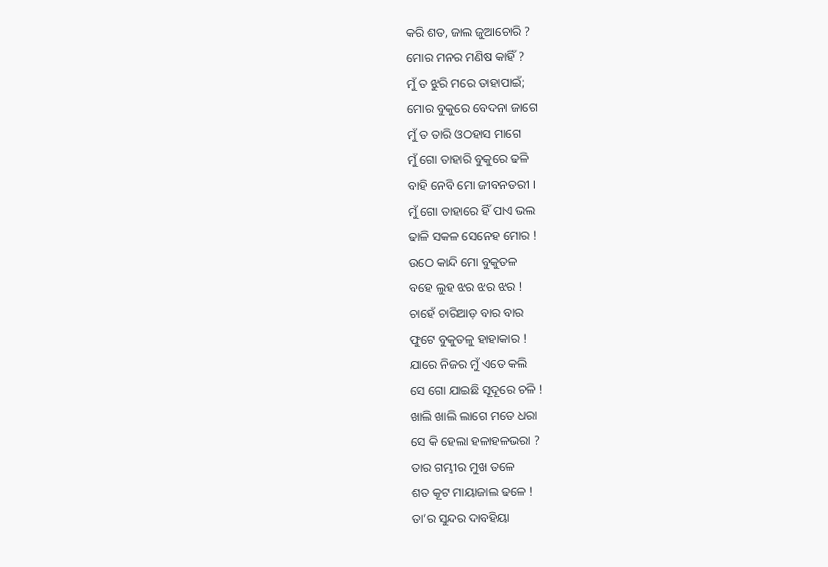କରି ଶତ, ଜାଲ ଜୁଆଚୋରି ?
ମୋର ମନର ମଣିଷ କାହିଁ ?
ମୁଁ ତ ଝୁରି ମରେ ତାହାପାଇଁ;
ମୋର ବୁକୁରେ ବେଦନା ଜାଗେ
ମୁଁ ତ ତାରି ଓଠହାସ ମାଗେ
ମୁଁ ଗୋ ତାହାରି ବୁକୁରେ ଢଳି
ବାହି ନେବି ମୋ ଜୀବନତରୀ ।
ମୁଁ ଗୋ ତାହାରେ ହିଁ ପାଏ ଭଲ
ଢାଳି ସକଳ ସେନେହ ମୋର !
ଉଠେ କାନ୍ଦି ମୋ ବୁକୁତଳ
ବହେ ଲୁହ ଝର ଝର ଝର !
ଚାହେଁ ଚାରିଆଡ଼ ବାର ବାର
ଫୁଟେ ବୁକୁତଳୁ ହାହାକାର !
ଯାରେ ନିଜର ମୁଁ ଏତେ କଲି
ସେ ଗୋ ଯାଇଛି ସୂଦୂରେ ଚଳି !
ଖାଲି ଖାଲି ଲାଗେ ମତେ ଧରା
ସେ କି ହେଲା ହଳାହଳଭରା ?
ତାର ଗମ୍ଭୀର ମୁଖ ତଳେ
ଶତ କୂଟ ମାୟାଜାଲ ଢଳେ !
ତା’ର ସୁନ୍ଦର ଦାବହିୟା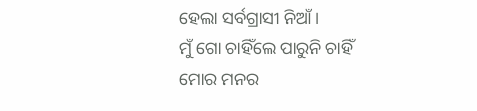ହେଲା ସର୍ବଗ୍ରାସୀ ନିଆଁ ।
ମୁଁ ଗୋ ଚାହିଁଲେ ପାରୁନି ଚାହିଁ
ମୋର ମନର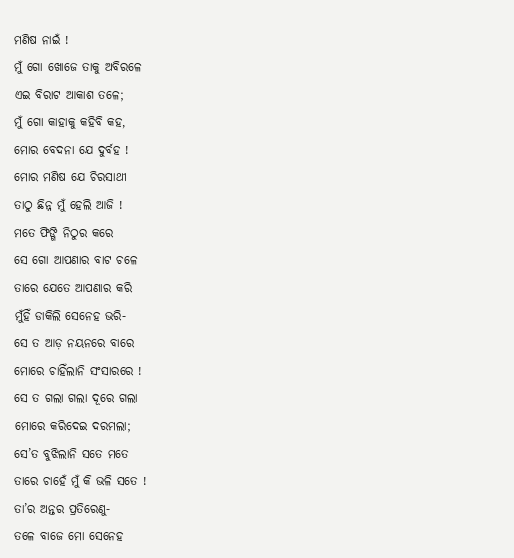ମଣିଷ ନାଇଁ !
ମୁଁ ଗୋ ଖୋଜେ ତାକୁ ଅବିରଳେ
ଏଇ ବିରାଟ ଆକାଶ ତଳେ;
ମୁଁ ଗୋ କାହାକୁ କହିବି କହ,
ମୋର ବେଦନା ଯେ ଦୁର୍ବହ !
ମୋର ମଣିଷ ଯେ ଚିରସାଥୀ
ତାଠୁ ଛିନ୍ନ ମୁଁ ହେଲି ଆଜି !
ମତେ ଫିଙ୍ଗି ନିଠୁର କରେ
ସେ ଗୋ ଆପଣାର ବାଟ ଚଳେ
ତାରେ ଯେତେ ଆପଣାର କରି
ମୁଁହିଁ ଡାକିଲି ସେନେହ ଭରି-
ସେ ତ ଆଡ଼ ନୟନରେ ବାରେ
ମୋରେ ଚାହିଁଲାନି ସଂସାରରେ !
ସେ ତ ଗଲା ଗଲା ଦୂରେ ଗଲା
ମୋରେ କରିଦେଇ ଦରମଲା;
ସେ’ତ ବୁଝିଲାନି ସତେ ମତେ
ତାରେ ଚାହେଁ ମୁଁ କି ଭଳି ସତେ !
ତା’ର ଅନ୍ତର ପ୍ରତିରେଣୁ-
ତଳେ ବାଜେ ମୋ ସେନେହ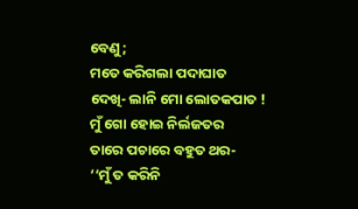ବେଣୁ;
ମତେ କରିଗଲା ପଦାଘାତ
ଦେଖି- ଲାନି ମୋ ଲୋତକପାତ !
ମୁଁ ଗୋ ହୋଇ ନିର୍ଲଜତର
ତାରେ ପଚାରେ ବହୁତ ଥର-
‘‘ମୁଁ ତ କରିନି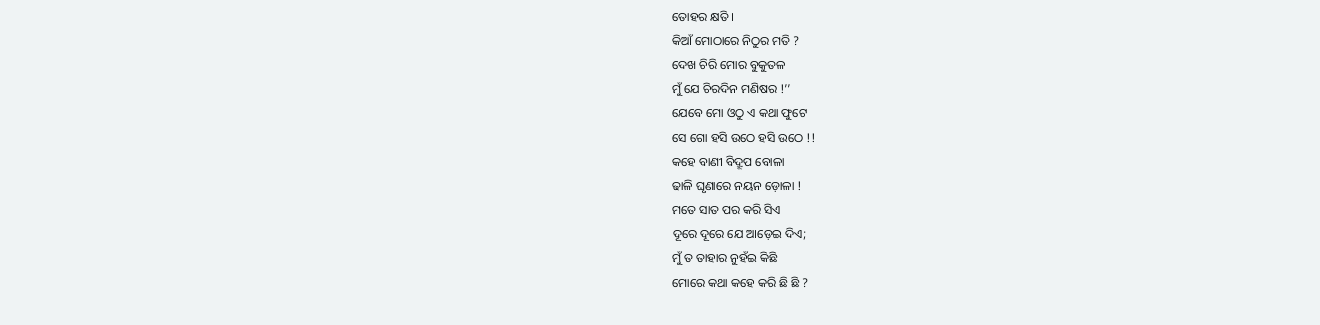ତୋହର କ୍ଷତି ।
କିଆଁ ମୋଠାରେ ନିଠୁର ମତି ?
ଦେଖ ଚିରି ମୋର ବୁକୁତଳ
ମୁଁ ଯେ ଚିରଦିନ ମଣିଷର !’’
ଯେବେ ମୋ ଓଠୁ ଏ କଥା ଫୁଟେ
ସେ ଗୋ ହସି ଉଠେ ହସି ଉଠେ !!
କହେ ବାଣୀ ବିଦ୍ରୂପ ବୋଳା
ଢାଳି ଘୃଣାରେ ନୟନ ଡ଼ୋଳା !
ମତେ ସାତ ପର କରି ସିଏ
ଦୂରେ ଦୂରେ ଯେ ଆଡ଼େଇ ଦିଏ;
ମୁଁ ତ ତାହାର ନୁହଁଇ କିଛି
ମୋରେ କଥା କହେ କରି ଛି ଛି ?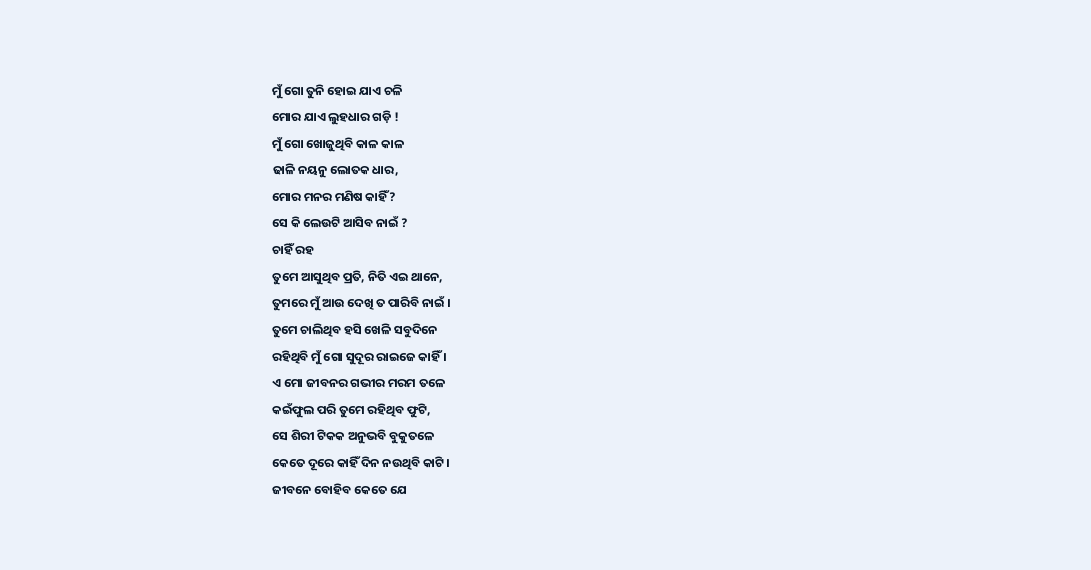ମୁଁ ଗୋ ତୁନି ହୋଇ ଯାଏ ଚଳି
ମୋର ଯାଏ ଲୁହଧାର ଗଡ଼ି !
ମୁଁ ଗୋ ଖୋଜୁଥିବି କାଳ କାଳ
ଢାଳି ନୟନୁ ଲୋତକ ଧାର,
ମୋର ମନର ମଣିଷ କାହିଁ ?
ସେ କି ଲେଉଟି ଆସିବ ନାଇଁ ?
ଚାହିଁ ରହ
ତୁମେ ଆସୁଥିବ ପ୍ରତି, ନିତି ଏଇ ଥାନେ,
ତୁମରେ ମୁଁ ଆଉ ଦେଖି ତ ପାରିବି ନାଇଁ ।
ତୁମେ ଚାଲିଥିବ ହସି ଖେଳି ସବୁଦିନେ
ରହିଥିବି ମୁଁ ଗୋ ସୁଦୂର ରାଇଜେ କାହିଁ ।
ଏ ମୋ ଜୀବନର ଗଭୀର ମରମ ତଳେ
କଇଁଫୁଲ ପରି ତୁମେ ରହିଥିବ ଫୁଟି,
ସେ ଶିରୀ ଟିକକ ଅନୁଭବି ବୁକୁତଳେ
କେତେ ଦୂରେ କାହିଁ ଦିନ ନଉଥିବି କାଟି।
ଜୀବନେ ବୋହିବ କେତେ ଯେ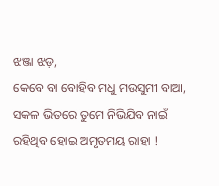ଝଞ୍ଜା ଝଡ଼,
କେବେ ବା ବୋହିବ ମଧୁ ମଉସୁମୀ ବାଆ,
ସକଳ ଭିତରେ ତୁମେ ନିଭିଯିବ ନାଇଁ
ରହିଥିବ ହୋଇ ଅମୃତମୟ ରାହା !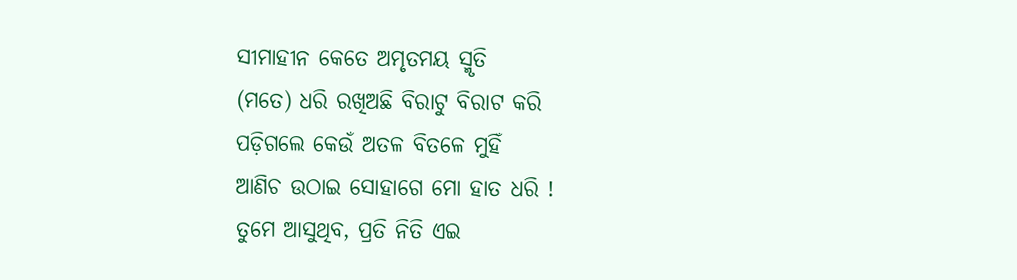ସୀମାହୀନ କେତେ ଅମୃତମୟ ସ୍ମୃତି
(ମତେ) ଧରି ରଖିଅଛି ବିରାଟୁ ବିରାଟ କରି
ପଡ଼ିଗଲେ କେଉଁ ଅତଳ ବିତଳେ ମୁହିଁ
ଆଣିଚ ଉଠାଇ ସୋହାଗେ ମୋ ହାତ ଧରି !
ତୁମେ ଆସୁଥିବ, ପ୍ରତି ନିତି ଏଇ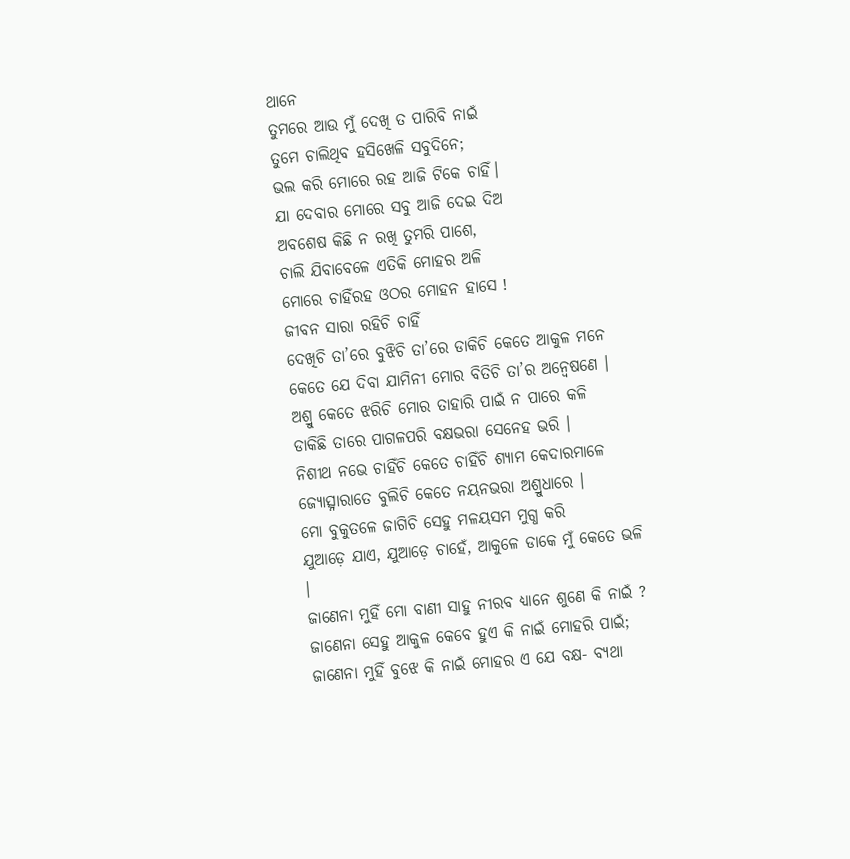ଥାନେ
ତୁମରେ ଆଉ ମୁଁ ଦେଖି ତ ପାରିବି ନାଇଁ
ତୁମେ ଚାଲିଥିବ ହସିଖେଳି ସବୁଦିନେ;
ଭଲ କରି ମୋରେ ରହ ଆଜି ଟିକେ ଚାହିଁ।
ଯା ଦେବାର ମୋରେ ସବୁ ଆଜି ଦେଇ ଦିଅ
ଅବଶେଷ କିଛି ନ ରଖି ତୁମରି ପାଶେ,
ଚାଲି ଯିବାବେଳେ ଏତିକି ମୋହର ଅଳି
ମୋରେ ଚାହିଁରହ ଓଠର ମୋହନ ହାସେ !
ଜୀବନ ସାରା ରହିଚି ଚାହିଁ
ଦେଖିଚି ତା’ରେ ବୁଝିଚି ତା’ରେ ଡାକିଚି କେତେ ଆକୁଳ ମନେ
କେତେ ଯେ ଦିବା ଯାମିନୀ ମୋର ବିତିଚି ତା’ର ଅନ୍ୱେଷଣେ ।
ଅଶ୍ରୁ କେତେ ଝରିଚି ମୋର ତାହାରି ପାଇଁ ନ ପାରେ କଳି
ଡାକିଛି ତାରେ ପାଗଳପରି ବକ୍ଷଭରା ସେନେହ ଭରି ।
ନିଶୀଥ ନଭେ ଚାହିଁଚି କେତେ ଚାହିଁଚି ଶ୍ୟାମ କେଦାରମାଳେ
ଜ୍ୟୋତ୍ସ୍ନାରାତେ ବୁଲିଚି କେତେ ନୟନଭରା ଅଶ୍ରୁଧାରେ ।
ମୋ ବୁକୁତଳେ ଜାଗିଚି ସେହୁ ମଳୟସମ ମୁଗ୍ଧ କରି
ଯୁଆଡ଼େ ଯାଏ, ଯୁଆଡ଼େ ଚାହେଁ, ଆକୁଳେ ଡାକେ ମୁଁ କେତେ ଭଳି ।
ଜାଣେନା ମୁହିଁ ମୋ ବାଣୀ ସାହୁ ନୀରବ ଧ୍ୟାନେ ଶୁଣେ କି ନାଇଁ ?
ଜାଣେନା ସେହୁ ଆକୁଳ କେବେ ହୁଏ କି ନାଇଁ ମୋହରି ପାଇଁ;
ଜାଣେନା ମୁହିଁ ବୁଝେ କି ନାଇଁ ମୋହର ଏ ଯେ ବକ୍ଷ- ବ୍ୟଥା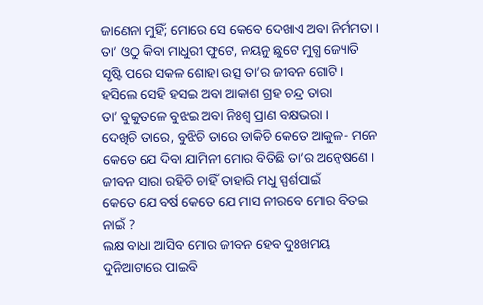ଜାଣେନା ମୁହିଁ; ମୋରେ ସେ କେବେ ଦେଖାଏ ଅବା ନିର୍ମମତା ।
ତା’ ଓଠୁ କିବା ମାଧୁରୀ ଫୁଟେ, ନୟନୁ ଛୁଟେ ମୁଗ୍ଧ ଜ୍ୟୋତି
ସୃଷ୍ଟି ପରେ ସକଳ ଶୋହା ଉତ୍ସ ତା’ର ଜୀବନ ଗୋଟି ।
ହସିଲେ ସେହି ହସଇ ଅବା ଆକାଶ ଗ୍ରହ ଚନ୍ଦ୍ର ତାରା
ତା’ ବୁକୁତଳେ ବୁଝଇ ଅବା ନିଃଶ୍ୱ ପ୍ରାଣ ବକ୍ଷଭରା ।
ଦେଖିଚି ତାରେ, ବୁଝିଚି ତାରେ ଡାକିଚି କେତେ ଆକୁଳ- ମନେ
କେତେ ଯେ ଦିବା ଯାମିନୀ ମୋର ବିତିଛି ତା’ର ଅନ୍ୱେଷଣେ ।
ଜୀବନ ସାରା ରହିଚି ଚାହିଁ ତାହାରି ମଧୁ ସ୍ପର୍ଶପାଇଁ
କେତେ ଯେ ବର୍ଷ କେତେ ଯେ ମାସ ନୀରବେ ମୋର ବିତଇ ନାଇଁ ?
ଲକ୍ଷ ବାଧା ଆସିବ ମୋର ଜୀବନ ହେବ ଦୁଃଖମୟ
ଦୁନିଆଟାରେ ପାଇବି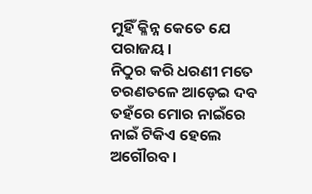ମୁହିଁ କ୍ଳିନ୍ନ କେତେ ଯେ ପରାଜୟ ।
ନିଠୁର କରି ଧରଣୀ ମତେ ଚରଣତଳେ ଆଡ଼େଇ ଦବ
ତହଁରେ ମୋର ନାଇଁରେ ନାଇଁ ଟିକିଏ ହେଲେ ଅଗୌରବ ।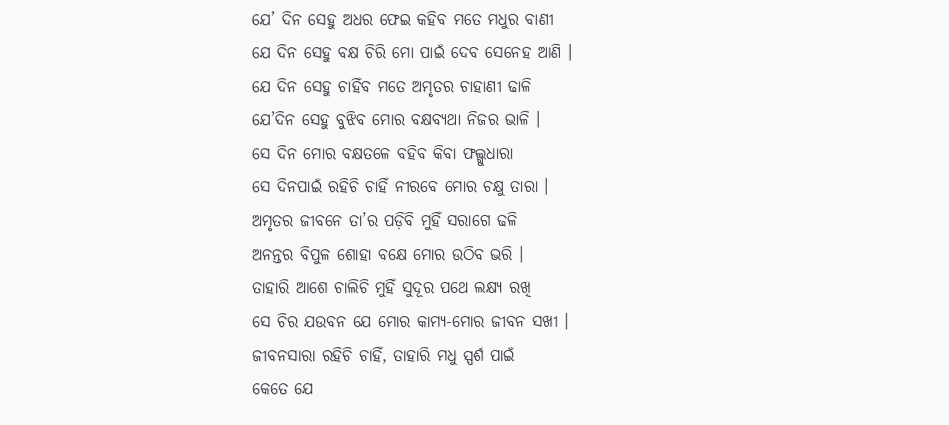ଯେ’ ଦିନ ସେହୁ ଅଧର ଫେଇ କହିବ ମତେ ମଧୁର ବାଣୀ
ଯେ ଦିନ ସେହୁ ବକ୍ଷ ଚିରି ମୋ ପାଇଁ ଦେବ ସେନେହ ଆଣି ।
ଯେ ଦିନ ସେହୁ ଚାହିଁବ ମତେ ଅମୃତର ଚାହାଣୀ ଢାଳି
ଯେ’ଦିନ ସେହୁ ବୁଝିବ ମୋର ବକ୍ଷବ୍ୟଥା ନିଜର ଭାଳି ।
ସେ ଦିନ ମୋର ବକ୍ଷତଳେ ବହିବ କିବା ଫଲ୍ଗୁଧାରା
ସେ ଦିନପାଇଁ ରହିଚି ଚାହିଁ ନୀରବେ ମୋର ଚକ୍ଷୁ ତାରା ।
ଅମୃତର ଜୀବନେ ତା’ର ପଡ଼ିବି ମୁହିଁ ସରାଗେ ଢଳି
ଅନନ୍ତର ବିପୁଳ ଶୋହା ବକ୍ଷେ ମୋର ଉଠିବ ଭରି ।
ତାହାରି ଆଶେ ଚାଲିଚି ମୁହିଁ ସୁଦୂର ପଥେ ଲକ୍ଷ୍ୟ ରଖି
ସେ ଚିର ଯଉବନ ଯେ ମୋର କାମ୍ୟ-ମୋର ଜୀବନ ସଖୀ ।
ଜୀବନସାରା ରହିଚି ଚାହିଁ, ତାହାରି ମଧୁ ସ୍ପର୍ଶ ପାଇଁ
କେତେ ଯେ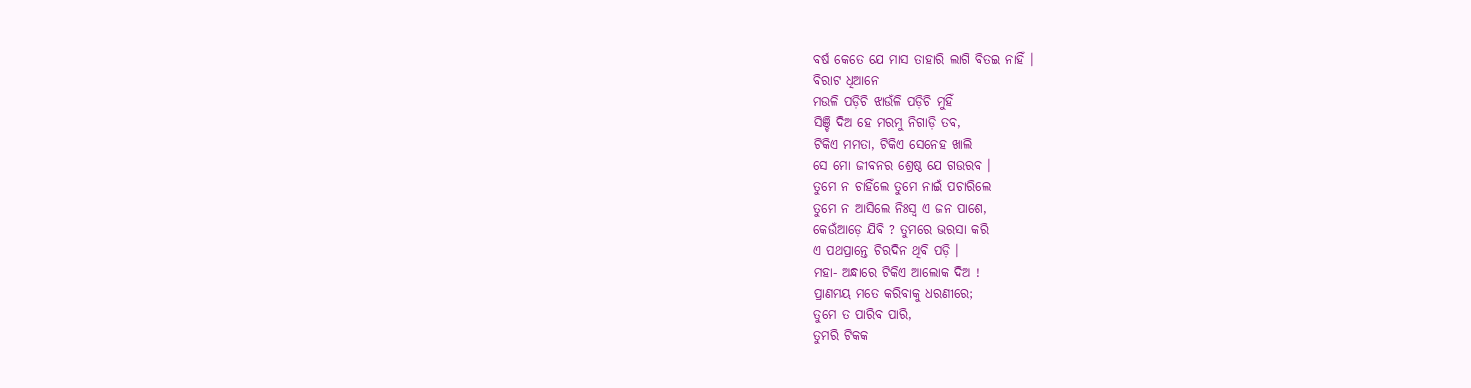ବର୍ଷ କେତେ ଯେ ମାସ ତାହାରି ଲାଗି ବିତଇ ନାହିଁ ।
ବିରାଟ ଧିଆନେ
ମଉଳି ପଡ଼ିଚି ଝାଉଁଳି ପଡ଼ିଚି ମୁହିଁ
ସିଞ୍ଚି ଦିଅ ହେ ମରମୁ ନିଗାଡ଼ି ତବ,
ଟିକିଏ ମମତା, ଟିକିଏ ସେନେହ ଖାଲି
ସେ ମୋ ଜୀବନର ଶ୍ରେଷ୍ଠ ଯେ ଗଉରବ ।
ତୁମେ ନ ଚାହିଁଲେ ତୁମେ ନାଇଁ ପଚାରିଲେ
ତୁମେ ନ ଆସିଲେ ନିଃସ୍ୱ ଏ ଜନ ପାଶେ,
କେଉଁଆଡ଼େ ଯିବି ? ତୁମରେ ଭରସା କରି
ଏ ପଥପ୍ରାନ୍ତେ ଚିରଦିନ ଥିବି ପଡ଼ି ।
ମହା- ଅନ୍ଧାରେ ଟିକିଏ ଆଲୋକ ଦିଅ !
ପ୍ରାଣମୟ ମତେ କରିବାକୁ ଧରଣୀରେ;
ତୁମେ ତ ପାରିବ ପାରି,
ତୁମରି ଟିକକ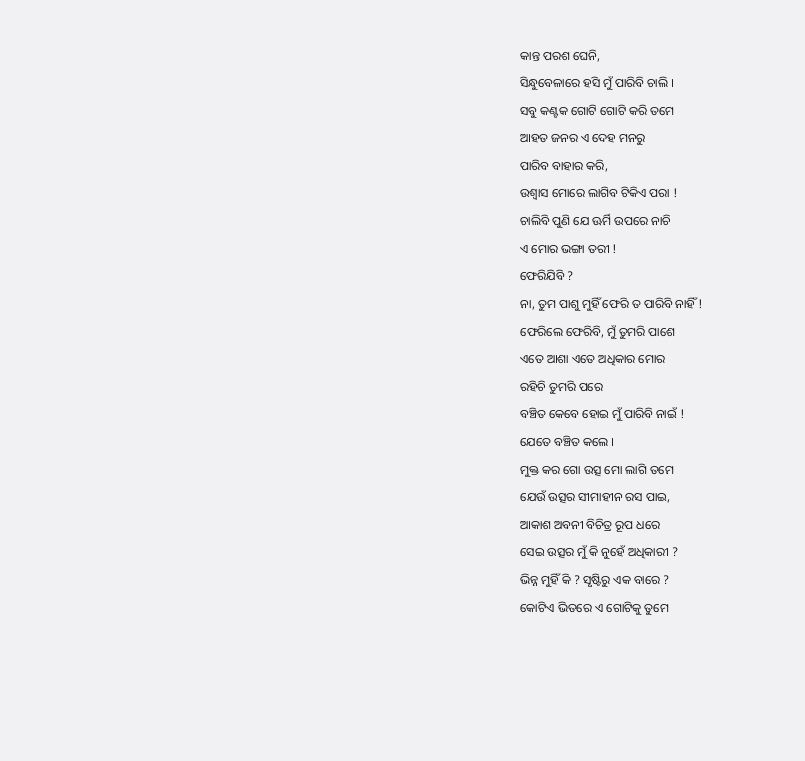କାନ୍ତ ପରଶ ଘେନି,
ସିନ୍ଧୁବେଳାରେ ହସି ମୁଁ ପାରିବି ଚାଲି ।
ସବୁ କଣ୍ଟକ ଗୋଟି ଗୋଟି କରି ତମେ
ଆହତ ଜନର ଏ ଦେହ ମନରୁ
ପାରିବ ବାହାର କରି,
ଉଶ୍ୱାସ ମୋରେ ଲାଗିବ ଟିକିଏ ପରା !
ଚାଲିବି ପୁଣି ଯେ ଊର୍ମି ଉପରେ ନାଚି
ଏ ମୋର ଭଙ୍ଗା ତରୀ !
ଫେରିଯିବି ?
ନା, ତୁମ ପାଶୁ ମୁହିଁ ଫେରି ତ ପାରିବି ନାହିଁ !
ଫେରିଲେ ଫେରିବି, ମୁଁ ତୁମରି ପାଶେ
ଏତେ ଆଶା ଏତେ ଅଧିକାର ମୋର
ରହିଚି ତୁମରି ପରେ
ବଞ୍ଚିତ କେବେ ହୋଇ ମୁଁ ପାରିବି ନାଇଁ !
ଯେତେ ବଞ୍ଚିତ କଲେ ।
ମୁକ୍ତ କର ଗୋ ଉତ୍ସ ମୋ ଲାଗି ତମେ
ଯେଉଁ ଉତ୍ସର ସୀମାହୀନ ରସ ପାଇ,
ଆକାଶ ଅବନୀ ବିଚିତ୍ର ରୂପ ଧରେ
ସେଇ ଉତ୍ସର ମୁଁ କି ନୁହେଁ ଅଧିକାରୀ ?
ଭିନ୍ନ ମୁହିଁ କି ? ସୃଷ୍ଟିରୁ ଏକ ବାରେ ?
କୋଟିଏ ଭିତରେ ଏ ଗୋଟିକୁ ତୁମେ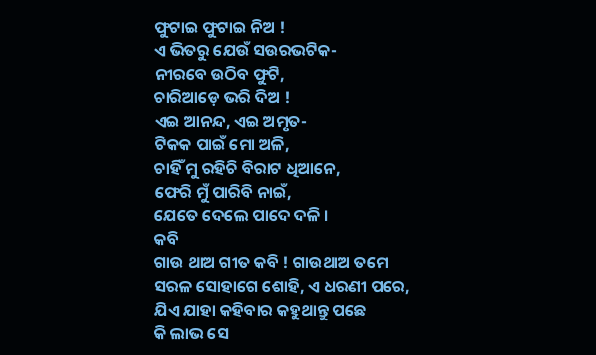ଫୁଟାଇ ଫୁଟାଇ ନିଅ !
ଏ ଭିତରୁ ଯେଉଁ ସଉରଭଟିକ-
ନୀରବେ ଉଠିବ ଫୁଟି,
ଚାରିଆଡ଼େ ଭରି ଦିଅ !
ଏଇ ଆନନ୍ଦ, ଏଇ ଅମୃତ-
ଟିକକ ପାଇଁ ମୋ ଅଳି,
ଚାହିଁ ମୁ ରହିଚି ବିରାଟ ଧିଆନେ,
ଫେରି ମୁଁ ପାରିବି ନାଇଁ,
ଯେତେ ଦେଲେ ପାଦେ ଦଳି ।
କବି
ଗାଉ ଥାଅ ଗୀତ କବି ! ଗାଉଥାଅ ତମେ
ସରଳ ସୋହାଗେ ଶୋହି, ଏ ଧରଣୀ ପରେ,
ଯିଏ ଯାହା କହିବାର କହୁଥାନ୍ତୁ ପଛେ
କି ଲାଭ ସେ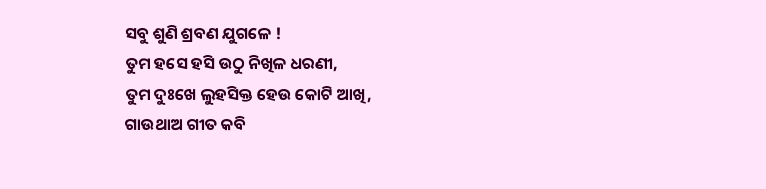ସବୁ ଶୁଣି ଶ୍ରବଣ ଯୁଗଳେ !
ତୁମ ହସେ ହସି ଉଠୁ ନିଖିଳ ଧରଣୀ,
ତୁମ ଦୁଃଖେ ଲୁହସିକ୍ତ ହେଉ କୋଟି ଆଖି,
ଗାଉଥାଅ ଗୀତ କବି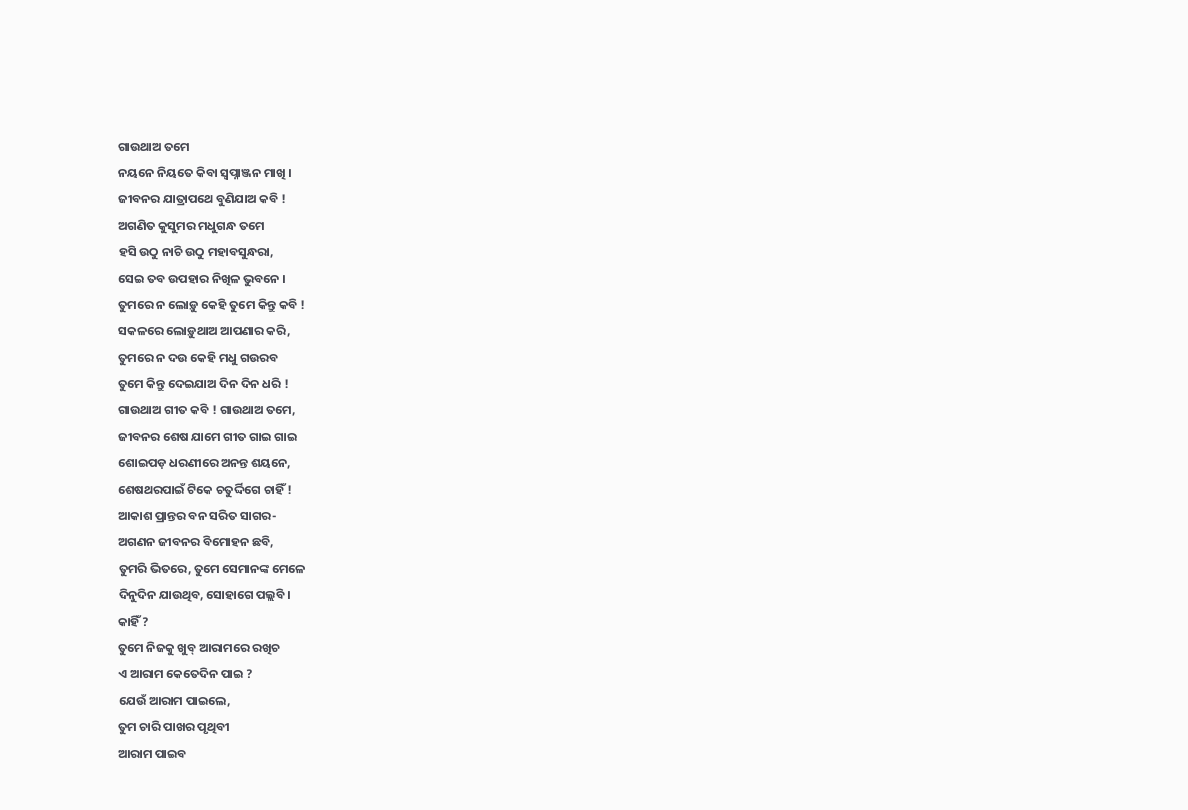ଗାଉଥାଅ ତମେ
ନୟନେ ନିୟତେ କିବା ସ୍ୱପ୍ନାଞ୍ଜନ ମାଖି ।
ଜୀବନର ଯାତ୍ରାପଥେ ବୁଣିଯାଅ କବି !
ଅଗଣିତ କୁସୁମର ମଧୁଗନ୍ଧ ତମେ
ହସି ଉଠୁ ନାଚି ଉଠୁ ମହାବସୁନ୍ଧରା,
ସେଇ ତବ ଉପହାର ନିଖିଳ ଭୁବନେ ।
ତୁମରେ ନ ଲୋଡ଼ୁ କେହି ତୁମେ କିନ୍ତୁ କବି !
ସକଳରେ ଲୋଡ଼ୁଥାଅ ଆପଣାର କରି,
ତୁମରେ ନ ଦଉ କେହି ମଧୁ ଗଉରବ
ତୁମେ କିନ୍ତୁ ଦେଇଯାଅ ଦିନ ଦିନ ଧରି !
ଗାଉଥାଅ ଗୀତ କବି ! ଗାଉଥାଅ ତମେ,
ଜୀବନର ଶେଷ ଯାମେ ଗୀତ ଗାଇ ଗାଇ
ଶୋଇପଡ଼ ଧରଣୀରେ ଅନନ୍ତ ଶୟନେ,
ଶେଷଥରପାଇଁ ଟିକେ ଚତୁର୍ଦ୍ଦିଗେ ଚାହିଁ !
ଆକାଶ ପ୍ରାନ୍ତର ବନ ସରିତ ସାଗର-
ଅଗଣନ ଜୀବନର ବିମୋହନ ଛବି,
ତୁମରି ଭିତରେ, ତୁମେ ସେମାନଙ୍କ ମେଳେ
ଦିନୁଦିନ ଯାଉଥିବ, ସୋହାଗେ ପଲ୍ଲବି ।
କାହିଁ ?
ତୁମେ ନିଜକୁ ଖୁବ୍ ଆରାମରେ ରଖିଚ
ଏ ଆରାମ କେତେଦିନ ପାଇ ?
ଯେଉଁ ଆରାମ ପାଇଲେ,
ତୁମ ଚାରି ପାଖର ପୃଥିବୀ
ଆରାମ ପାଇବ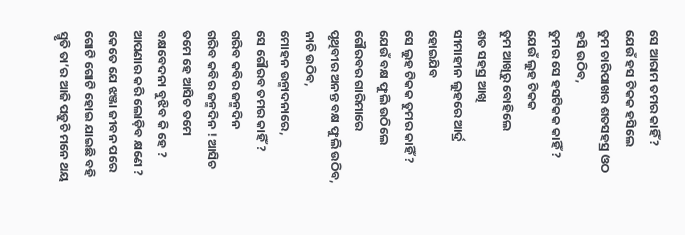ସେ ଆରାମ ତମର କାହିଁ ?
ଯେଉଁ ହସ ଟିକକ ହସିଲେ
ତୁମ ଚାରିପାଖର ଶତସହସ୍ର ଓଠ
ହସି ଉଠିବ,
ତୁମର ସେ ହସଟିକକ କାହିଁ ?
ଯେଉଁ ଲୁହ ଟିକକ
ତୁମ ଆଖିରୁ ବୋହିଲେ
ଶତ ସହସ୍ର ଆଖି
ସୀମାହୀନ ଲୁହରେ ଆର୍ଦ୍ର ହୋଇଯିବ
ସେ ଲୁହ ଟିକକ ତୁମର କାହିଁ ?
ଯେଉଁ ବକ୍ଷ ଫୁଲି ଉଠିଲେ
ଗୌରବର ଗାରିମାରେ
ପୃଥିବୀର ଅନନ୍ତ ବକ୍ଷ ଫୁଲି ଉଠିବ,
ନାଚି ଉଠିବ,
ମୋହନ ଉନ୍ମାଦନାରେ,
ସେ ଗୌରବ ତମର କାହିଁ ?
ଗରିବ କବିର ଜନ୍ମଦିନ
ଗରିବ କବିର ଜନ୍ମଦିନ ! ଆସିଚ ତମେ ହେ ଆସିଚ ତମେ
ବକ୍ଷବେଦନା ବୁଝିବ କି ହେ ? ଆପଣାର କରି ଲୋଡ଼ିବ କ୍ଷଣେ ?
କେତେ ଯେ ଝଞ୍ଜା ଜୀବନ ପରେ ଗୋଟି ଗୋଟି ହୋଇ ଯାଇଛି ବହି
ସ୍ମୃତି ତା’ର ଆଜି ପଡ଼ୁଚି ମନେ ଥୟ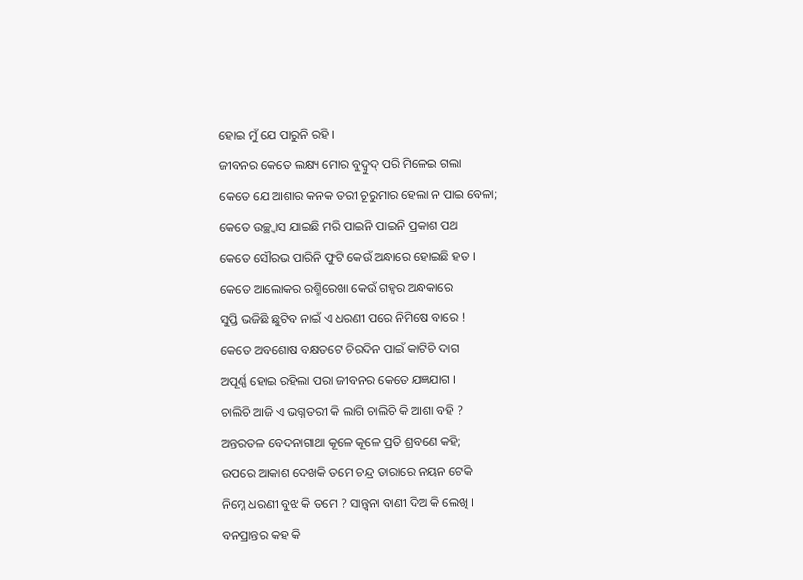ହୋଇ ମୁଁ ଯେ ପାରୁନି ରହି ।
ଜୀବନର କେତେ ଲକ୍ଷ୍ୟ ମୋର ବୁଦ୍ବୁଦ୍ ପରି ମିଳେଇ ଗଲା
କେତେ ଯେ ଆଶାର କନକ ତରୀ ଚୂରୁମାର ହେଲା ନ ପାଇ ବେଳା;
କେତେ ଉଚ୍ଛ୍ୱାସ ଯାଇଛି ମରି ପାଇନି ପାଇନି ପ୍ରକାଶ ପଥ
କେତେ ସୌରଭ ପାରିନି ଫୁଟି କେଉଁ ଅନ୍ଧାରେ ହୋଇଛି ହତ ।
କେତେ ଆଲୋକର ରଶ୍ମିରେଖା କେଉଁ ଗହ୍ୱର ଅନ୍ଧକାରେ
ସୁପ୍ତି ଭଜିଛି ଛୁଟିବ ନାଇଁ ଏ ଧରଣୀ ପରେ ନିମିଷେ ବାରେ !
କେତେ ଅବଶୋଷ ବକ୍ଷତଟେ ଚିରଦିନ ପାଇଁ କାଟିଚି ଦାଗ
ଅପୂର୍ଣ୍ଣ ହୋଇ ରହିଲା ପରା ଜୀବନର କେତେ ଯଜ୍ଞଯାଗ ।
ଚାଲିଚି ଆଜି ଏ ଭଗ୍ନତରୀ କି ଲାଗି ଚାଲିଚି କି ଆଶା ବହି ?
ଅନ୍ତରତଳ ବେଦନାଗାଥା କୂଳେ କୂଳେ ପ୍ରତି ଶ୍ରବଣେ କହି;
ଉପରେ ଆକାଶ ଦେଖକି ତମେ ଚନ୍ଦ୍ର ତାରାରେ ନୟନ ଟେକି
ନିମ୍ନେ ଧରଣୀ ବୁଝ କି ତମେ ? ସାନ୍ତ୍ୱନା ବାଣୀ ଦିଅ କି ଲେଖି ।
ବନପ୍ରାନ୍ତର କହ କି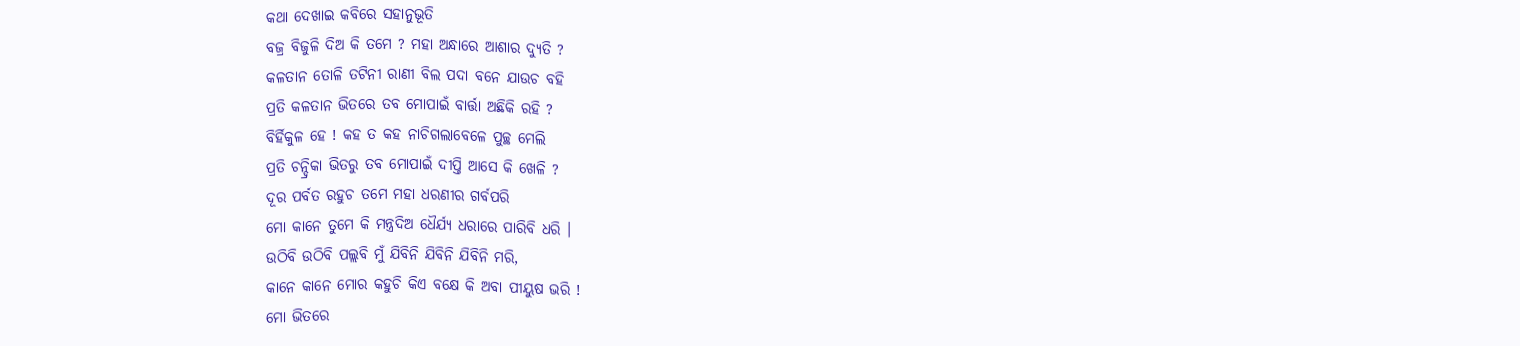କଥା ଦେଖାଇ କବିରେ ସହାନୁଭୂତି
ବଜ୍ର ବିଜୁଳି ଦିଅ କି ତମେ ? ମହା ଅନ୍ଧାରେ ଆଶାର ଦ୍ୟୁତି ?
କଳତାନ ତୋଳି ତଟିନୀ ରାଣୀ ବିଲ ପଦା ବନେ ଯାଉଚ ବହି
ପ୍ରତି କଳତାନ ଭିତରେ ତବ ମୋପାଇଁ ବାର୍ତ୍ତା ଅଛିକି ରହି ?
ବିର୍ହିକୁଳ ହେ ! କହ ତ କହ ନାଚିଗଲାବେଳେ ପୁଚ୍ଛ ମେଲି
ପ୍ରତି ଚନ୍ଦ୍ରିକା ଭିତରୁ ତବ ମୋପାଇଁ ଦୀପ୍ତି ଆସେ କି ଖେଳି ?
ଦୂର ପର୍ବତ ରହୁଚ ତମେ ମହା ଧରଣୀର ଗର୍ବପରି
ମୋ କାନେ ତୁମେ କି ମନ୍ତ୍ରଦିଅ ଧୈର୍ଯ୍ୟ ଧରାରେ ପାରିବି ଧରି ।
ଉଠିବି ଉଠିବି ପଲ୍ଲବି ମୁଁ ଯିବିନି ଯିବିନି ଯିବିନି ମରି,
କାନେ କାନେ ମୋର କହୁଚି କିଏ ବକ୍ଷେ କି ଅବା ପୀୟୁଷ ଭରି !
ମୋ ଭିତରେ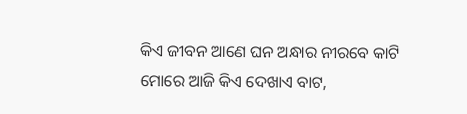କିଏ ଜୀବନ ଆଣେ ଘନ ଅନ୍ଧାର ନୀରବେ କାଟି
ମୋରେ ଆଜି କିଏ ଦେଖାଏ ବାଟ,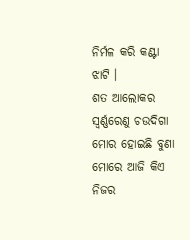ନିର୍ମଳ କରି କଣ୍ଟା ଝାଟି ।
ଶତ ଆଲୋକର ସ୍ୱର୍ଣ୍ଣରେଣୁ ଚଉଦିଗା ମୋର ହୋଇଛି ବୁଣା
ମୋରେ ଆଜି କିଏ ନିଜର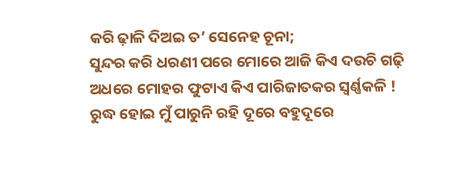କରି ଢ଼ାଳି ଦିଅଇ ତ’ ସେନେହ ଚୂନା;
ସୁନ୍ଦର କରି ଧରଣୀ ପରେ ମୋରେ ଆଜି କିଏ ଦଉଚି ଗଢ଼ି
ଅଧରେ ମୋହର ଫୁଟାଏ କିଏ ପାରିଜାତକର ସ୍ୱର୍ଣ୍ଣକଳି !
ରୁଦ୍ଧ ହୋଇ ମୁଁ ପାରୁନି ରହି ଦୂରେ ବହୁଦୂରେ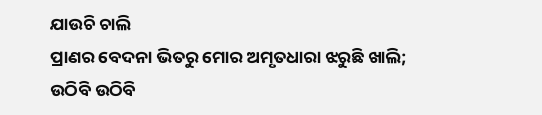ଯାଉଚି ଚାଲି
ପ୍ରାଣର ବେଦନା ଭିତରୁ ମୋର ଅମୃତଧାରା ଝରୁଛି ଖାଲି;
ଉଠିବି ଉଠିବି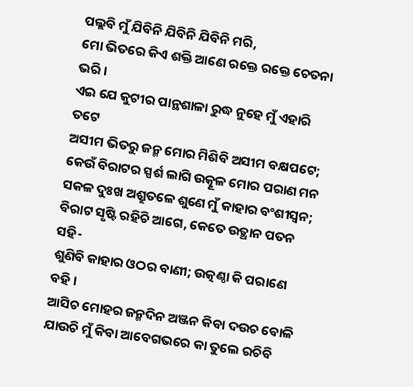ପଲ୍ଲବି ମୁଁ ଯିବିନି ଯିବିନି ଯିବିନି ମରି,
ମୋ ଭିତରେ କିଏ ଶକ୍ତି ଆଣେ ରକ୍ତେ ରକ୍ତେ ଚେତନା ଭରି ।
ଏଇ ଯେ କୁଟୀର ପାନ୍ଥଶାଳା ରୁଦ୍ଧ ନୁହେ ମୁଁ ଏହାରି ତଟେ
ଅସୀମ ଭିତରୁ ଜନ୍ମ ମୋର ମିଶିବି ଅସୀମ ବକ୍ଷପଟେ;
କେଉଁ ବିରାଟର ସ୍ପର୍ଶ ଲାଗି ଉତ୍କୂଳ ମୋର ପରାଣ ମନ
ସକଳ ଦୁଃଖ ଅଶ୍ରୁତଳେ ଶୁଣେ ମୁଁ କାହାର ବଂଶୀସ୍ୱନ;
ବିରାଟ ସୃଷ୍ଟି ରହିଚି ଆଗେ, କେତେ ଉତ୍ଥାନ ପତନ ସହି-
ଶୁଣିବି କାହାର ଓଠର ବାଣୀ; ଉତ୍କଣ୍ଠା କି ପରାଣେ ବହି ।
ଆସିଚ ମୋହର ଜନ୍ମଦିନ ଅଞ୍ଜନ କିବା ଦଉଚ ବୋଳି
ଯାଉଚି ମୁଁ କିବା ଆବେଗଭରେ କା ତୁଲେ ରଚିବି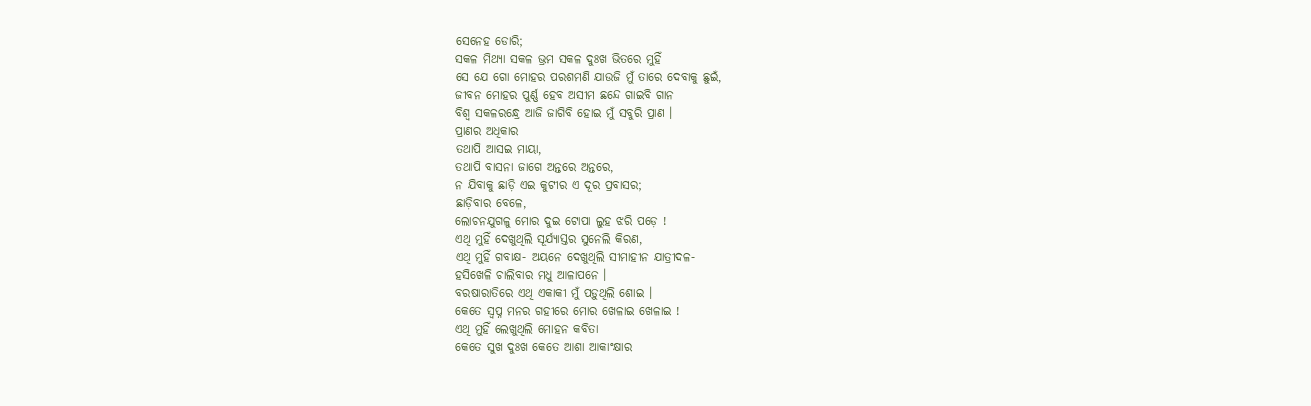ସେନେହ ଡୋରି;
ସକଳ ମିଥ୍ୟା ସକଳ ଭ୍ରମ ସକଳ ଦୁଃଖ ଭିତରେ ମୁହିଁ
ସେ ଯେ ଗୋ ମୋହର ପରଶମଣି ଯାଉଜି ମୁଁ ତାରେ ଦେବାକୁ ଛୁଇଁ,
ଜୀବନ ମୋହର ପୁର୍ଣ୍ଣ ହେବ ଅସୀମ ଛନ୍ଦେ ଗାଇବି ଗାନ
ବିଶ୍ୱ ସକଳରନ୍ଧ୍ରେ ଆଜି ଜାଗିବି ହୋଇ ମୁଁ ସବୁରି ପ୍ରାଣ ।
ପ୍ରାଣର ଅଧିକାର
ତଥାପି ଆସଇ ମାୟା,
ତଥାପି ବାସନା ଜାଗେ ଅନ୍ତରେ ଅନ୍ତରେ,
ନ ଯିବାକୁ ଛାଡ଼ି ଏଇ କୁଟୀର ଏ ଦୂର ପ୍ରବାସର;
ଛାଡ଼ିବାର ବେଳେ,
ଲୋଚନଯୁଗଳୁ ମୋର ଦୁଇ ଟୋପା ଲୁହ ଝରି ପଡ଼େ !
ଏଥି ମୁହିଁ ଦେଖୁଥିଲି ସୂର୍ଯ୍ୟାସ୍ତର ସୁନେଲି କିରଣ,
ଏଥି ମୁହିଁ ଗବାକ୍ଷ- ଅୟନେ ଦେଖୁଥିଲି ସୀମାହୀନ ଯାତ୍ରୀଦଳ-
ହସିଖେଳି ଚାଲିବାର ମଧୁ ଆଳାପନେ ।
ବରଷାରାତିରେ ଏଥି ଏକାକୀ ମୁଁ ପଡ଼ୁଥିଲି ଶୋଇ ।
କେତେ ସ୍ୱପ୍ନ ମନର ଗହୀରେ ମୋର ଖେଳାଇ ଖେଳାଇ !
ଏଥି ମୁହିଁ ଲେଖୁଥିଲି ମୋହନ କବିତା
କେତେ ସୁଖ ଦୁଃଖ କେତେ ଆଶା ଆକାଂକ୍ଷାର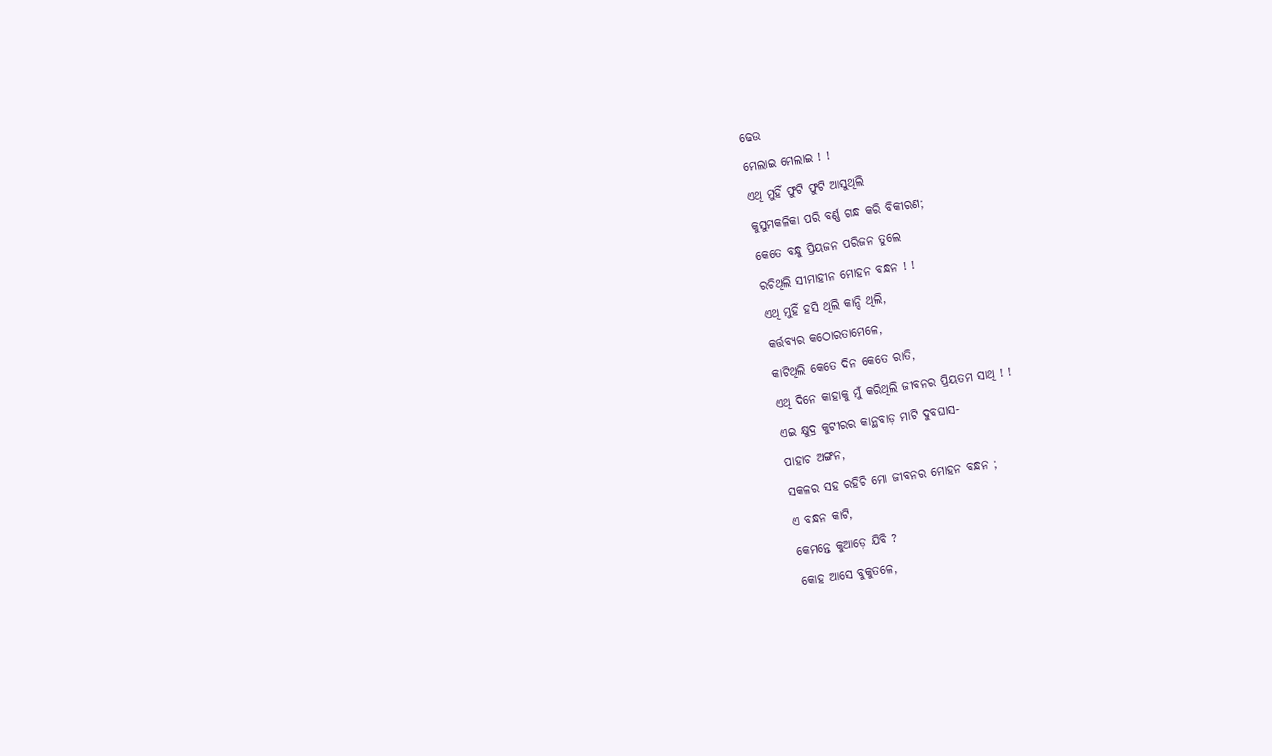ଢେଉ
ମେଲାଇ ମେଲାଇ ! !
ଏଥି ମୁହିଁ ଫୁଟି ଫୁଟି ଆସୁଥିଲି
କୁସୁମକଳିକା ପରି ବର୍ଣ୍ଣ ଗନ୍ଧ କରି ବିକୀରଣ;
କେତେ ବନ୍ଧୁ ପ୍ରିୟଜନ ପରିଜନ ତୁଲେ
ରଚିଥିଲି ସୀମାହୀନ ମୋହନ ବନ୍ଧନ ! !
ଏଥି ମୁହିଁ ହସି ଥିଲି କାନ୍ଦି ଥିଲି,
କର୍ତ୍ତବ୍ୟର କଠୋରତାମେଳେ,
କାଟିଥିଲି କେତେ ଦିନ କେତେ ରାତି,
ଏଥି ଦିନେ କାହାକୁ ମୁଁ କରିଥିଲି ଜୀବନର ପ୍ରିୟତମ ସାଥି ! !
ଏଇ କ୍ଷୁଦ୍ର କୁଟୀରର କାନ୍ଥବାଡ଼ ମାଟି ଦୁବଘାସ-
ପାହାଚ ଅଙ୍ଗନ,
ସକଳର ସହ ରହିଚି ମୋ ଜୀବନର ମୋହନ ବନ୍ଧନ ;
ଏ ବନ୍ଧନ କାଟି,
କେମନ୍ତେ କୁଆଡ଼େ ଯିବି ?
କୋହ ଆସେ ବୁକୁତଳେ,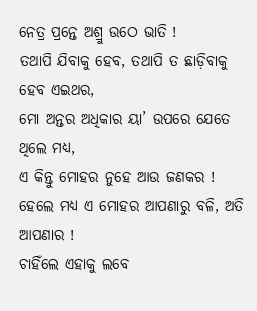ନେତ୍ର ପ୍ରନ୍ତେ ଅଶ୍ରୁ ଉଠେ ଭାତି !
ତଥାପି ଯିବାକୁ ହେବ, ତଥାପି ତ ଛାଡ଼ିବାକୁ ହେବ ଏଇଥର,
ମୋ ଅନ୍ତର ଅଧିକାର ୟା’ ଉପରେ ଯେତେ ଥିଲେ ମଧ୍ୟ,
ଏ କିନ୍ତୁ ମୋହର ନୁହେ ଆଉ ଜଣକର !
ହେଲେ ମଧ୍ୟ ଏ ମୋହର ଆପଣାରୁ ବଳି, ଅତି ଆପଣାର !
ଚାହିଁଲେ ଏହାକୁ ଲବେ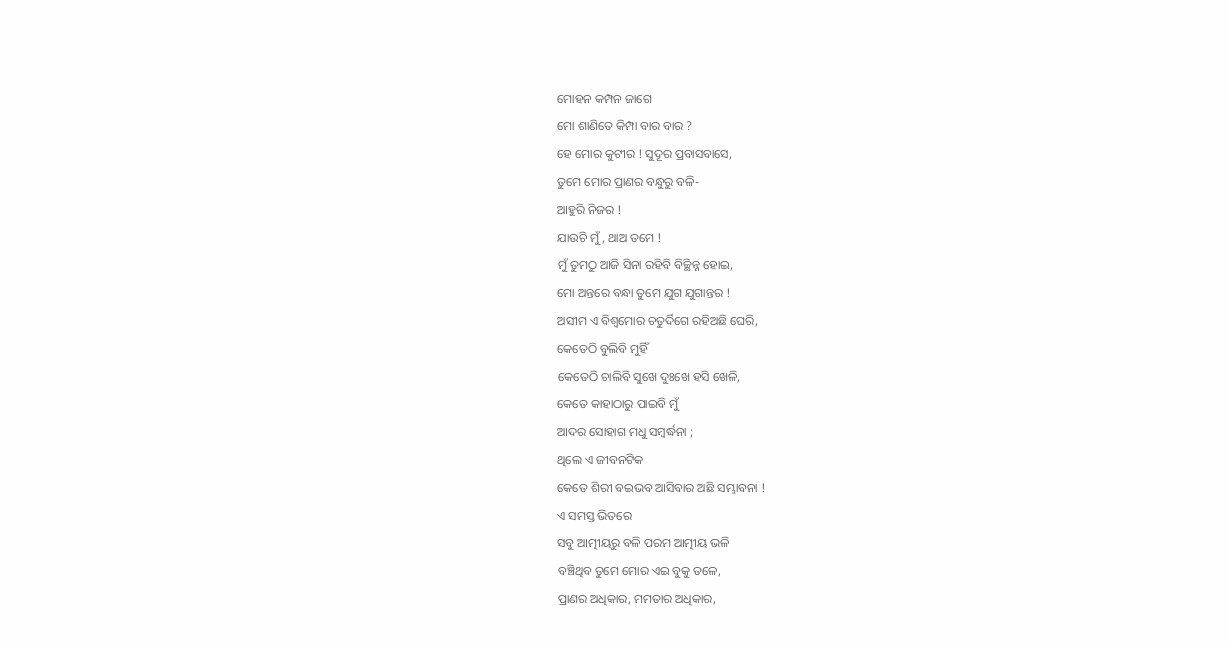ମୋହନ କମ୍ପନ ଜାଗେ
ମୋ ଶାଣିତେ କିମ୍ପା ବାର ବାର ?
ହେ ମୋର କୁଟୀର ! ସୁଦୂର ପ୍ରବାସବାସେ,
ତୁମେ ମୋର ପ୍ରାଣର ବନ୍ଧୁରୁ ବଳି-
ଆହୁରି ନିଜର !
ଯାଉଚି ମୁଁ, ଥାଅ ତମେ !
ମୁଁ ତୁମଠୁ ଆଜି ସିନା ରହିବି ବିଚ୍ଛିନ୍ନ ହୋଇ,
ମୋ ଅନ୍ତରେ ବନ୍ଧା ତୁମେ ଯୁଗ ଯୁଗାନ୍ତର !
ଅସୀମ ଏ ବିଶ୍ୱମୋର ଚତୁର୍ଦିଗେ ରହିଅଛି ଘେରି,
କେତେଠି ବୁଲିବି ମୁହିଁ
କେତେଠି ଚାଲିବି ସୁଖେ ଦୁଃଖେ ହସି ଖେଳି,
କେତେ କାହାଠାରୁ ପାଇବି ମୁଁ
ଆଦର ସୋହାଗ ମଧୁ ସମ୍ୱର୍ଦ୍ଧନା ;
ଥିଲେ ଏ ଜୀବନଟିକ
କେତେ ଶିରୀ ବଇଭବ ଆସିବାର ଅଛି ସମ୍ଭାବନା !
ଏ ସମସ୍ତ ଭିତରେ
ସବୁ ଆତ୍ମୀୟରୁ ବଳି ପରମ ଆତ୍ମୀୟ ଭଳି
ବଞ୍ଚିଥିବ ତୁମେ ମୋର ଏଇ ବୁକୁ ତଳେ,
ପ୍ରାଣର ଅଧିକାର, ମମତାର ଅଧିକାର,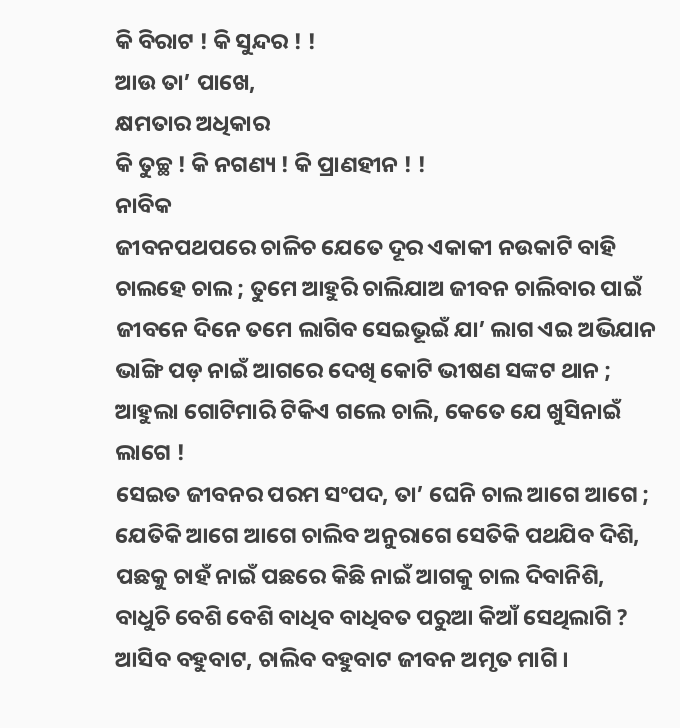କି ବିରାଟ ! କି ସୁନ୍ଦର ! !
ଆଉ ତା’ ପାଖେ,
କ୍ଷମତାର ଅଧିକାର
କି ତୁଚ୍ଛ ! କି ନଗଣ୍ୟ ! କି ପ୍ରାଣହୀନ ! !
ନାବିକ
ଜୀବନପଥପରେ ଚାଳିଚ ଯେତେ ଦୂର ଏକାକୀ ନଉକାଟି ବାହି
ଚାଲହେ ଚାଲ ; ତୁମେ ଆହୁରି ଚାଲିଯାଅ ଜୀବନ ଚାଲିବାର ପାଇଁ
ଜୀବନେ ଦିନେ ତମେ ଲାଗିବ ସେଇଭୂଇଁ ଯା’ ଲାଗ ଏଇ ଅଭିଯାନ
ଭାଙ୍ଗି ପଡ଼ ନାଇଁ ଆଗରେ ଦେଖି କୋଟି ଭୀଷଣ ସଙ୍କଟ ଥାନ ;
ଆହୁଲା ଗୋଟିମାରି ଟିକିଏ ଗଲେ ଚାଲି, କେତେ ଯେ ଖୁସିନାଇଁ ଲାଗେ !
ସେଇତ ଜୀବନର ପରମ ସଂପଦ, ତା’ ଘେନି ଚାଲ ଆଗେ ଆଗେ ;
ଯେତିକି ଆଗେ ଆଗେ ଚାଲିବ ଅନୁରାଗେ ସେତିକି ପଥଯିବ ଦିଶି,
ପଛକୁ ଚାହଁ ନାଇଁ ପଛରେ କିଛି ନାଇଁ ଆଗକୁ ଚାଲ ଦିବାନିଶି,
ବାଧୁଚି ବେଶି ବେଶି ବାଧିବ ବାଧିବତ ପରୁଆ କିଆଁ ସେଥିଲାଗି ?
ଆସିବ ବହୁବାଟ, ଚାଲିବ ବହୁବାଟ ଜୀବନ ଅମୃତ ମାଗି ।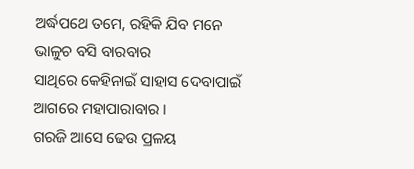ଅର୍ଦ୍ଧପଥେ ତମେ, ରହିକି ଯିବ ମନେ ଭାଳୁଚ ବସି ବାରବାର
ସାଥିରେ କେହିନାଇଁ ସାହାସ ଦେବାପାଇଁ ଆଗରେ ମହାପାରାବାର ।
ଗରଜି ଆସେ ଢେଉ ପ୍ରଳୟ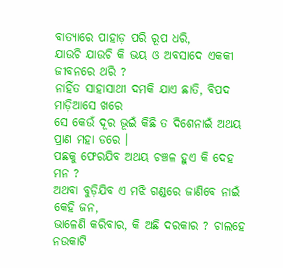ବାତ୍ୟାରେ ପାହାଡ଼ ପରି ରୂପ ଧରି,
ଯାଉଚି ଯାଉଚି କି ଭୟ ଓ ଅବସାଦେ ଏକକୀ ଜୀବନରେ ଥରି ?
ନାହିଁତ ସାହାସାଥୀ ଦମକି ଯାଏ ଛାତି, ବିପଦ ମାଡ଼ିଆସେ ଖରେ
ସେ କେଉଁ ଦୂର ଭୂଇଁ କିଛି ତ ଦିଶେନାଇଁ ଅଥୟ ପ୍ରାଣ ମହା ଡରେ ।
ପଛକୁ ଫେରଯିବ ଅଥୟ ଚଞ୍ଚଳ ହୁଏ କି ଦେହ ମନ ?
ଅଥବା ବୁଡ଼ିଯିବ ଏ ମଝି ଗଣ୍ଡରେ ଜାଣିବେ ନାଇଁ କେହି ଜନ,
ଭାଳେଣି କରିବାର, କି ଅଛି ଦରକାର ? ଚାଲହେ ନଉକାଟି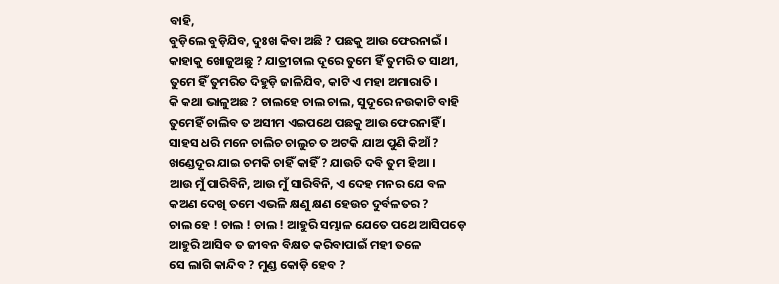ବାହି,
ବୁଡ଼ିଲେ ବୁଡ଼ିଯିବ, ଦୁଃଖ କିବା ଅଛି ? ପଛକୁ ଆଉ ଫେରନାଇଁ ।
କାହାକୁ ଖୋଜୁଅଛୁ ? ଯାତ୍ରୀଚାଲ ଦୂରେ ତୁମେ ହିଁ ତୁମରି ତ ସାଥୀ,
ତୁମେ ହିଁ ତୁମରିତ ଦିହୁଡ଼ି ଜାଳିଯିବ, କାଟି ଏ ମହା ଅମାରାତି ।
କି କଥା ଭାଳୁଅଛ ? ଚାଲହେ ଚାଲ ଚାଲ, ସୁଦୂରେ ନଉକାଟି ବାହି
ତୁମେହିଁ ଚାଲିବ ତ ଅସୀମ ଏଇପଥେ ପଛକୁ ଆଉ ଫେରନାହିଁ ।
ସାହସ ଧରି ମନେ ଚାଲିଚ ଚାଲୁଚ ତ ଅଟକି ଯାଅ ପୁଣି କିଆଁ ?
ଖଣ୍ଡେଦୂର ଯାଇ ଚମକି ଚାହିଁ କାହିଁ ? ଯାଉଚି ଦବି ତୁମ ହିଆ ।
ଆଉ ମୁଁ ପାରିବିନି, ଆଉ ମୁଁ ସାରିବିନି, ଏ ଦେହ ମନର ଯେ ବଳ
କଅଣ ଦେଖି ତମେ ଏଭଳି କ୍ଷଣୁ କ୍ଷଣ ହେଉଚ ଦୁର୍ବଳତର ?
ଚାଲ ହେ ! ଚାଲ ! ଚାଲ ! ଆହୁରି ସମ୍ଭାଳ ଯେତେ ପଥେ ଆସିପଡ଼େ
ଆହୁରି ଆସିବ ତ ଜୀବନ ବିକ୍ଷତ କରିବାପାଇଁ ମହୀ ତଳେ
ସେ ଲାଗି କାନ୍ଦିବ ? ମୁଣ୍ଡ କୋଡ଼ି ହେବ ?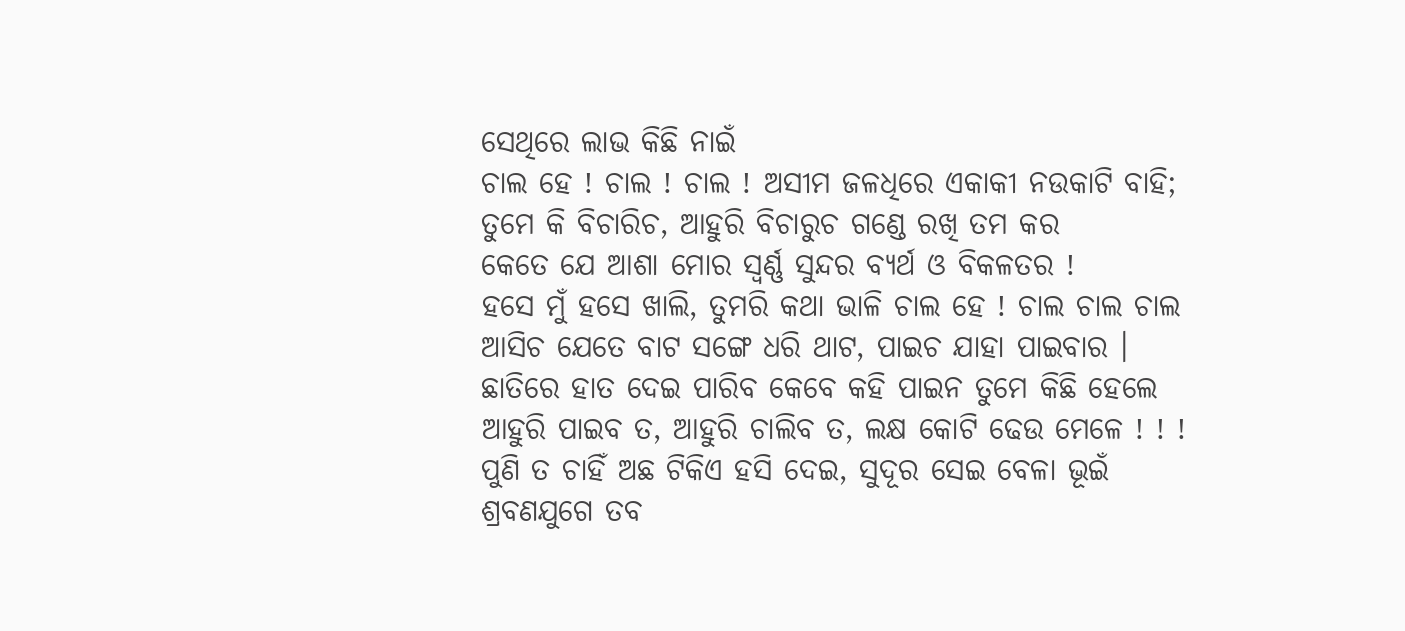ସେଥିରେ ଲାଭ କିଛି ନାଇଁ
ଚାଲ ହେ ! ଚାଲ ! ଚାଲ ! ଅସୀମ ଜଳଧିରେ ଏକାକୀ ନଉକାଟି ବାହି;
ତୁମେ କି ବିଚାରିଚ, ଆହୁରି ବିଚାରୁଚ ଗଣ୍ଡେ ରଖି ତମ କର
କେତେ ଯେ ଆଶା ମୋର ସ୍ୱର୍ଣ୍ଣ ସୁନ୍ଦର ବ୍ୟର୍ଥ ଓ ବିକଳତର !
ହସେ ମୁଁ ହସେ ଖାଲି, ତୁମରି କଥା ଭାଳି ଚାଲ ହେ ! ଚାଲ ଚାଲ ଚାଲ
ଆସିଚ ଯେତେ ବାଟ ସଙ୍ଗେ ଧରି ଥାଟ, ପାଇଚ ଯାହା ପାଇବାର ।
ଛାତିରେ ହାତ ଦେଇ ପାରିବ କେବେ କହି ପାଇନ ତୁମେ କିଛି ହେଲେ
ଆହୁରି ପାଇବ ତ, ଆହୁରି ଚାଲିବ ତ, ଲକ୍ଷ କୋଟି ଢେଉ ମେଳେ ! ! !
ପୁଣି ତ ଚାହିଁ ଅଛ ଟିକିଏ ହସି ଦେଇ, ସୁଦୂର ସେଇ ବେଳା ଭୂଇଁ
ଶ୍ରବଣଯୁଗେ ତବ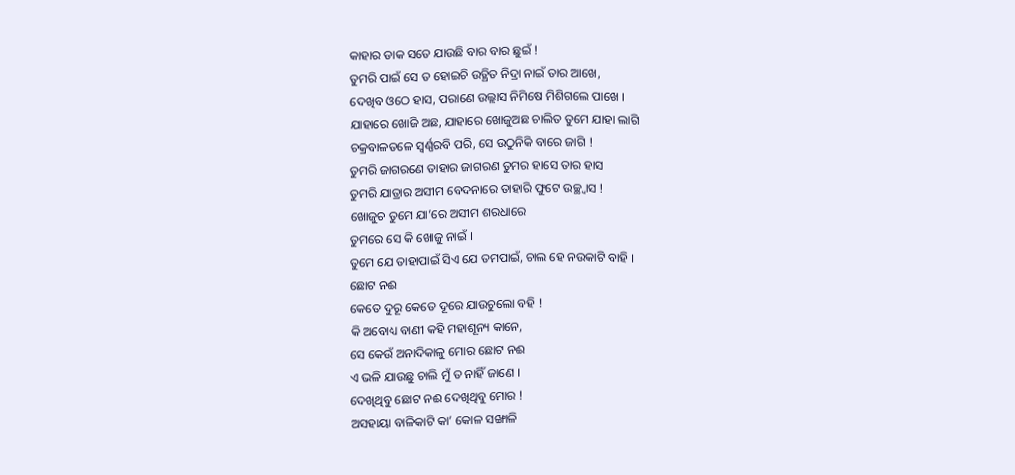କାହାର ଡାକ ସତେ ଯାଉଛି ବାର ବାର ଛୁଇଁ !
ତୁମରି ପାଇଁ ସେ ତ ହୋଇଚି ଉତ୍ଥିତ ନିଦ୍ରା ନାଇଁ ତାର ଆଖେ,
ଦେଖିବ ଓଠେ ହାସ, ପରାଣେ ଉଲ୍ଲାସ ନିମିଷେ ମିଶିଗଲେ ପାଖେ ।
ଯାହାରେ ଖୋଜି ଅଛ, ଯାହାରେ ଖୋଜୁଅଛ ଚାଲିତ ତୁମେ ଯାହା ଲାଗି
ଚକ୍ରବାଳତଳେ ସ୍ୱର୍ଣ୍ଣରବି ପରି, ସେ ଉଠୁନିକି ବାରେ ଜାଗି !
ତୁମରି ଜାଗରଣେ ତାହାର ଜାଗରଣ ତୁମର ହାସେ ତାର ହାସ
ତୁମରି ଯାତ୍ରାର ଅସୀମ ବେଦନାରେ ତାହାରି ଫୁଟେ ଉଚ୍ଛ୍ୱାସ !
ଖୋଜୁଚ ତୁମେ ଯା’ରେ ଅସୀମ ଶରଧାରେ
ତୁମରେ ସେ କି ଖୋଜୁ ନାଇଁ ।
ତୁମେ ଯେ ତାହାପାଇଁ ସିଏ ଯେ ତମପାଇଁ, ଚାଲ ହେ ନଉକାଟି ବାହି ।
ଛୋଟ ନଈ
କେତେ ଦୁରୂ କେତେ ଦୂରେ ଯାଉଚୁଲୋ ବହି !
କି ଅବୋଧ୍ୟ ବାଣୀ କହି ମହାଶୂନ୍ୟ କାନେ,
ସେ କେଉଁ ଅନାଦିକାଳୁ ମୋର ଛୋଟ ନଈ
ଏ ଭଳି ଯାଉଛୁ ଚାଲି ମୁଁ ତ ନାହିଁ ଜାଣେ ।
ଦେଖିଥିବୁ ଛୋଟ ନଈ ଦେଖିଥିବୁ ମୋର !
ଅସହାୟା ବାଳିକାଟି କା’ କୋଳ ସଙ୍ଖାଳି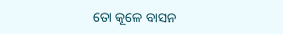ତୋ କୂଳେ ବାସନ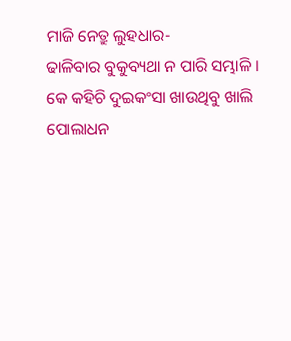ମାଜି ନେତ୍ରୁ ଲୁହଧାର-
ଢାଳିବାର ବୁକୁବ୍ୟଥା ନ ପାରି ସମ୍ଭାଳି ।
କେ କହିଚି ଦୁଇକଂସା ଖାଉଥିବୁ ଖାଲି
ପୋଲାଧନ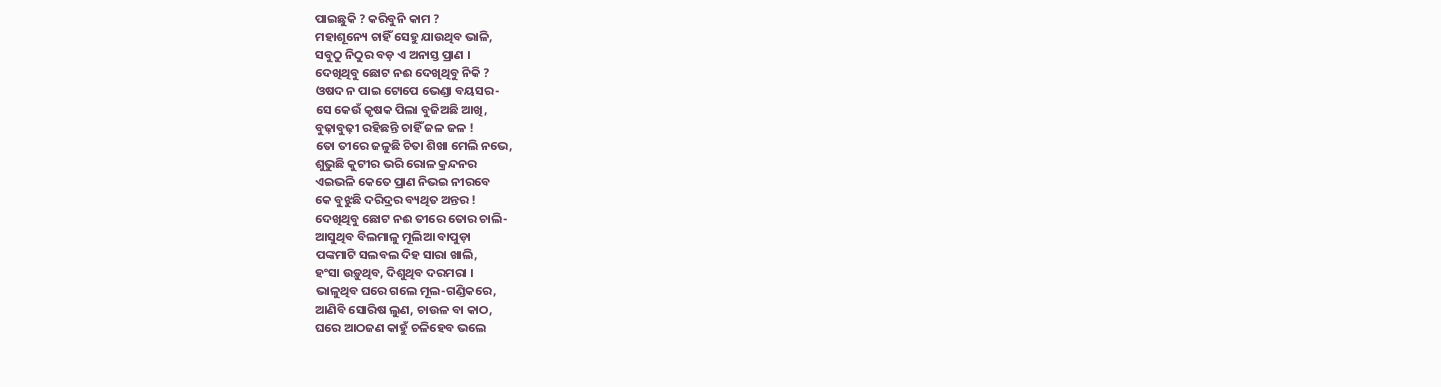ପାଇଛୁକି ? କରିବୁନି କାମ ?
ମହାଶୂନ୍ୟେ ଚାହିଁ ସେହୁ ଯାଉଥିବ ଭାଳି,
ସବୁଠୁ ନିଠୁର ବଡ଼ ଏ ଅନାସ୍ତ ପ୍ରାଣ ।
ଦେଖିଥିବୁ ଛୋଟ ନଈ ଦେଖିଥିବୁ ନିକି ?
ଓଷଦ ନ ପାଇ ଟୋପେ ଭେଣ୍ଡା ବୟସର-
ସେ କେଉଁ କୃଷକ ପିଲା ବୁଜିଅଛି ଆଖି,
ବୁଢ଼ାବୁଢ଼ୀ ରହିଛନ୍ତି ଚାହିଁ ଜଳ ଜଳ !
ତୋ ତୀରେ ଜଳୁଛି ଚିତା ଶିଖା ମେଲି ନଭେ,
ଶୁଭୁଛି କୁଟୀର ଭରି ରୋଳ କ୍ରନ୍ଦନର
ଏଇଭଳି କେତେ ପ୍ରାଣ ନିଭଇ ନୀରବେ
କେ ବୁଝୁଛି ଦରିଦ୍ରର ବ୍ୟଥିତ ଅନ୍ତର !
ଦେଖିଥିବୁ ଛୋଟ ନଈ ତୀରେ ତୋର ଚାଲି-
ଆସୁଥିବ ବିଲମାଳୁ ମୂଲିଆ ବାପୁଡ଼ା
ପଙ୍କମାଟି ସଲବଲ ଦିହ ସାରା ଖାଲି,
ହଂସା ଉଡ଼ୁଥିବ, ଦିଶୁଥିବ ଦରମରା ।
ଭାଳୁଥିବ ଘରେ ଗଲେ ମୂଲ-ଗଣ୍ଡିକରେ,
ଆଣିବି ସୋରିଷ ଲୁଣ, ଚାଉଳ ବା କାଠ,
ଘରେ ଆଠଜଣ କାହୁଁ ଚଳିହେବ ଭଲେ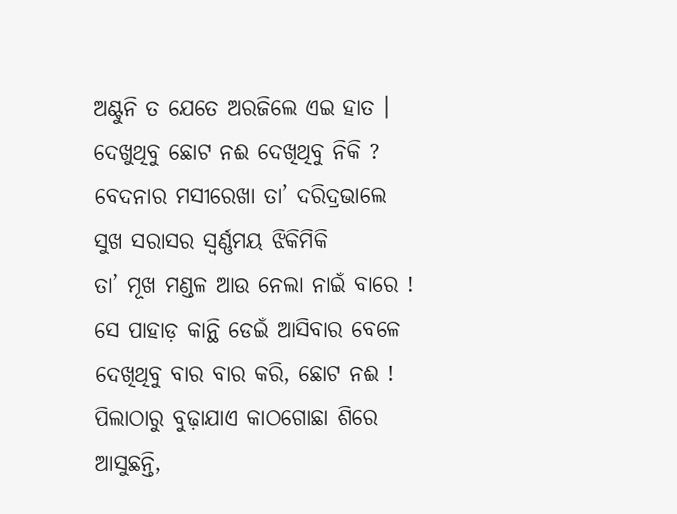ଅଣ୍ଟୁନି ତ ଯେତେ ଅରଜିଲେ ଏଇ ହାତ ।
ଦେଖୁଥିବୁ ଛୋଟ ନଈ ଦେଖିଥିବୁ ନିକି ?
ବେଦନାର ମସୀରେଖା ତା’ ଦରିଦ୍ରଭାଲେ
ସୁଖ ସରାସର ସ୍ୱର୍ଣ୍ଣମୟ ଝିକିମିକି
ତା’ ମୂଖ ମଣ୍ଡଳ ଆଉ ନେଲା ନାଇଁ ବାରେ !
ସେ ପାହାଡ଼ କାନ୍ଥି ଡେଇଁ ଆସିବାର ବେଳେ
ଦେଖିଥିବୁ ବାର ବାର କରି, ଛୋଟ ନଈ !
ପିଲାଠାରୁ ବୁଢ଼ାଯାଏ କାଠଗୋଛା ଶିରେ
ଆସୁଛନ୍ତି,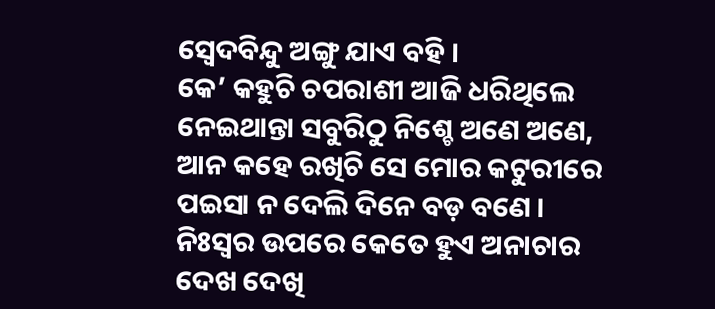ସ୍ୱେଦବିନ୍ଦୁ ଅଙ୍ଗୁ ଯାଏ ବହି ।
କେ’ କହୁଚି ଚପରାଶୀ ଆଜି ଧରିଥିଲେ
ନେଇଥାନ୍ତା ସବୁରିଠୁ ନିଶ୍ଚେ ଅଣେ ଅଣେ,
ଆନ କହେ ରଖିଚି ସେ ମୋର କଟୁରୀରେ
ପଇସା ନ ଦେଲି ଦିନେ ବଡ଼ ବଣେ ।
ନିଃସ୍ୱର ଉପରେ କେତେ ହୁଏ ଅନାଚାର
ଦେଖ ଦେଖି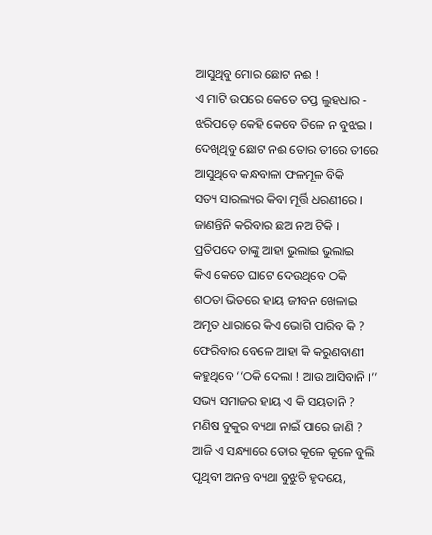ଆସୁଥିବୁ ମୋର ଛୋଟ ନଈ !
ଏ ମାଟି ଉପରେ କେତେ ତପ୍ତ ଲୁହଧାର -
ଝରିପଡ଼େ କେହି କେବେ ତିଳେ ନ ବୁଝଇ ।
ଦେଖିଥିବୁ ଛୋଟ ନଈ ତୋର ତୀରେ ତୀରେ
ଆସୁଥିବେ କନ୍ଧବାଳା ଫଳମୂଳ ବିକି
ସତ୍ୟ ସାରଲ୍ୟର କିବା ମୂର୍ତ୍ତି ଧରଣୀରେ ।
ଜାଣନ୍ତିନି କରିବାର ଛଅ ନଅ ଟିକି ।
ପ୍ରତିପଦେ ତାଙ୍କୁ ଆହା ଭୁଲାଇ ଭୁଲାଇ
କିଏ କେତେ ଘାଟେ ଦେଉଥିବେ ଠକି
ଶଠତା ଭିତରେ ହାୟ ଜୀବନ ଖେଳାଇ
ଅମୃତ ଧାରାରେ କିଏ ଭୋଗି ପାରିବ କି ?
ଫେରିବାର ବେଳେ ଆହା କି କରୁଣବାଣୀ
କହୁଥିବେ ‘‘ଠକି ଦେଲା ! ଆଉ ଆସିବାନି ।’’
ସଭ୍ୟ ସମାଜର ହାୟ ଏ କି ସୟତାନି ?
ମଣିଷ ବୁକୁର ବ୍ୟଥା ନାଇଁ ପାରେ ଜାଣି ?
ଆଜି ଏ ସନ୍ଧ୍ୟାରେ ତୋର କୂଳେ କୂଳେ ବୁଲି
ପୃଥିବୀ ଅନନ୍ତ ବ୍ୟଥା ବୁଝୁଚି ହୃଦୟେ,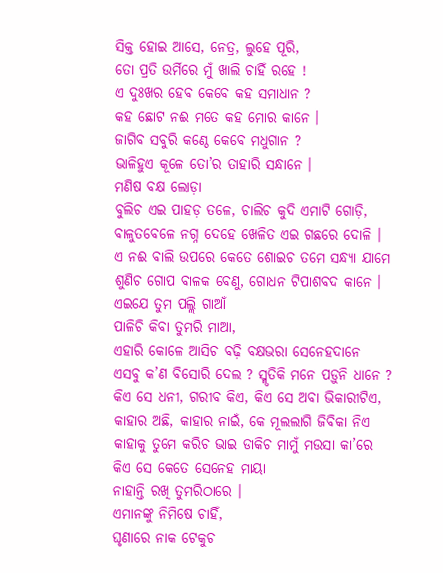ସିକ୍ତ ହୋଇ ଆସେ, ନେତ୍ର, ଲୁହେ ପୂରି,
ତୋ ପ୍ରତି ଉର୍ମିରେ ମୁଁ ଖାଲି ଚାହିଁ ରହେ !
ଏ ଦୁଃଖର ହେବ କେବେ କହ ସମାଧାନ ?
କହ ଛୋଟ ନଈ ମତେ କହ ମୋର କାନେ ।
ଜାଗିବ ସବୁରି କଣ୍ଠେ କେବେ ମଧୁଗାନ ?
ଭାଳିହୁଏ କୂଳେ ତୋ’ର ତାହାରି ସନ୍ଧାନେ ।
ମଣିଷ ବକ୍ଷ ଲୋଡ଼ା
ବୁଲିଚ ଏଇ ପାହଡ଼ ତଳେ, ଚାଲିଚ କୁଦି ଏମାଟି ଗୋଡ଼ି,
ବାଳୁତବେଳେ ନଗ୍ନ ଦେହେ ଖେଳିତ ଏଇ ଗଛରେ ଦୋଳି ।
ଏ ନଈ ବାଲି ଉପରେ କେତେ ଶୋଇଚ ତମେ ସନ୍ଧ୍ୟା ଯାମେ
ଶୁଣିଚ ଗୋପ ବାଳକ ବେଣୁ, ଗୋଧନ ଟିପାଶବଦ କାନେ ।
ଏଇଯେ ତୁମ ପଲ୍ଲି ଗାଆଁ
ପାଳିଚି କିବା ତୁମରି ମାଆ,
ଏହାରି କୋଳେ ଆସିଚ ବଢ଼ି ବକ୍ଷଭରା ସେନେହଦାନେ
ଏସବୁ କ’ଣ ବିସୋରି ଦେଲ ? ସ୍ମୃତିକି ମନେ ପଡ଼ୁନି ଧାନେ ?
କିଏ ସେ ଧନୀ, ଗରୀବ କିଏ, କିଏ ସେ ଅବା ଭିକାରୀଟିଏ,
କାହାର ଅଛି, କାହାର ନାଇଁ, କେ ମୂଲଲାଗି ଜିବିକା ନିଏ
କାହାକୁ ତୁମେ କରିଚ ଭାଇ ଡାକିଚ ମାମୁଁ ମଉସା କା’ରେ
କିଏ ସେ କେତେ ସେନେହ ମାୟା
ନାହାନ୍ତି ରଖି ତୁମରିଠାରେ ।
ଏମାନଙ୍କୁ ନିମିଷେ ଚାହିଁ,
ଘୃଣାରେ ନାକ ଟେକୁଚ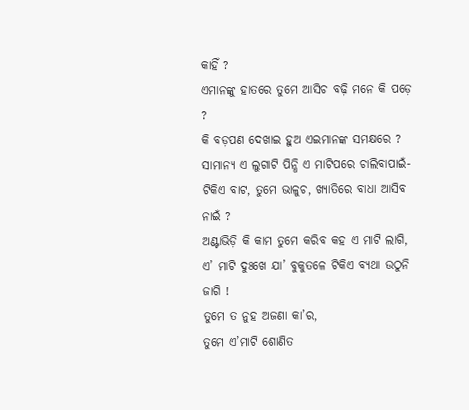କାହିଁ ?
ଏମାନଙ୍କୁ ହାତରେ ତୁମେ ଆସିଚ ବଢ଼ି ମନେ କି ପଡ଼େ ?
କି ବଡ଼ପଣ ଦେଖାଇ ହୁଅ ଏଇମାନଙ୍କ ସମକ୍ଷରେ ?
ସାମାନ୍ୟ ଏ ଲୁଗାଟି ପିନ୍ଧି ଏ ମାଟିପରେ ଚାଲିବାପାଇଁ-
ଟିକିଏ ବାଟ, ତୁମେ ଭାଳୁଚ, ଖ୍ୟାତିରେ ବାଧା ଆସିବ ନାଇଁ ?
ଅଣ୍ଟାଭିଡ଼ି କି କାମ ତୁମେ କରିବ କହ ଏ ମାଟି ଲାଗି,
ଏ’ ମାଟି ଦୁଃଖେ ଯା’ ବୁକୁତଳେ ଟିକିଏ ବ୍ୟଥା ଉଠୁନି ଜାଗି !
ତୁମେ ତ ନୁହ ଅଜଣା କା’ର,
ତୁମେ ଏ’ମାଟି ଶୋଣିତ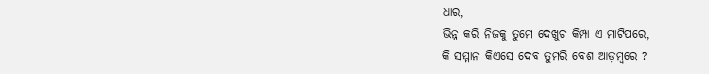ଧାର,
ଭିନ୍ନ କରି ନିଜକୁ ତୁମେ ଦେଖୁଚ କିମ୍ପା ଏ ମାଟିପରେ,
କି ସମ୍ମାନ କିଏସେ ଦେବ ତୁମରି ବେଶ ଆଡ଼ମ୍ବରେ ?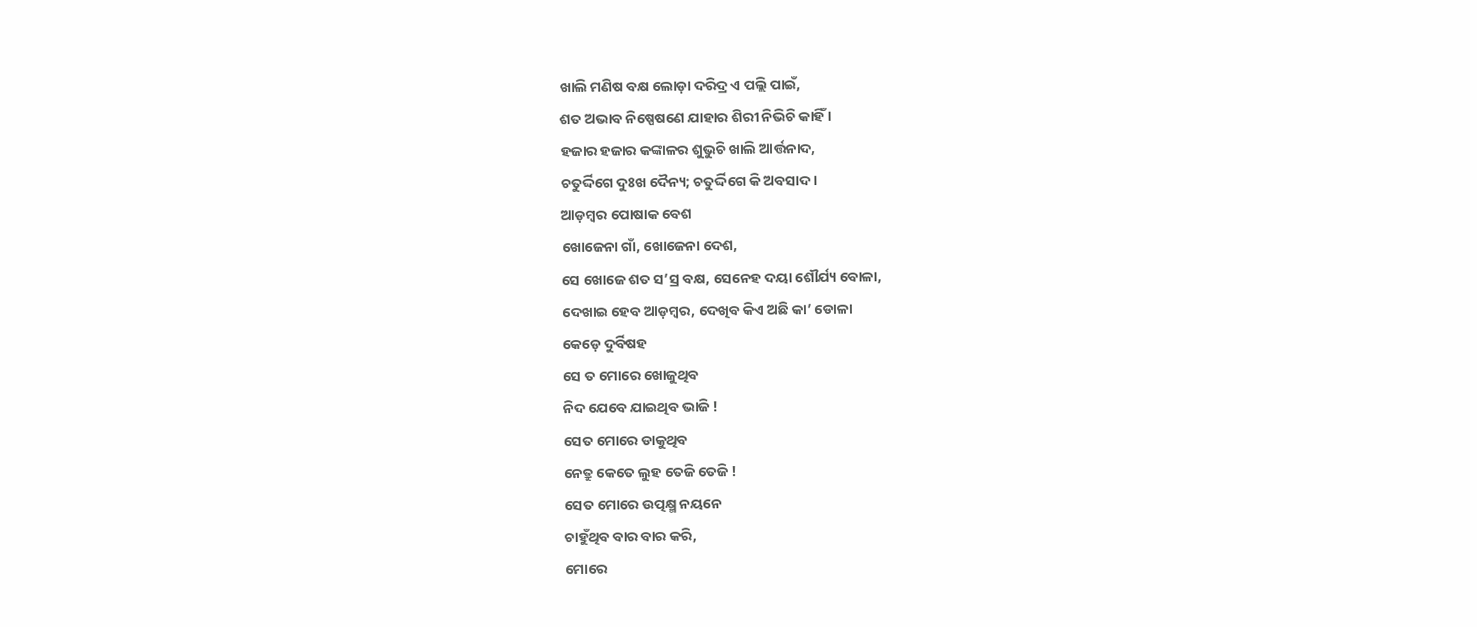ଖାଲି ମଣିଷ ବକ୍ଷ ଲୋଡ଼ା ଦରିଦ୍ର ଏ ପଲ୍ଲି ପାଇଁ,
ଶତ ଅଭାବ ନିଷ୍ପେଷଣେ ଯାହାର ଶିରୀ ନିଭିଚି କାହିଁ ।
ହଜାର ହଜାର କଙ୍କାଳର ଶୁଭୁଚି ଖାଲି ଆର୍ତ୍ତନାଦ,
ଚତୁର୍ଦ୍ଦିଗେ ଦୁଃଖ ଦୈନ୍ୟ; ଚତୁର୍ଦ୍ଦିଗେ କି ଅବସାଦ ।
ଆଡ଼ମ୍ବର ପୋଷାକ ବେଶ
ଖୋଜେନା ଗାଁ, ଖୋଜେନା ଦେଶ,
ସେ ଖୋଜେ ଶତ ସ’ସ୍ର ବକ୍ଷ, ସେନେହ ଦୟା ଶୌର୍ଯ୍ୟ ବୋଳା,
ଦେଖାଇ ହେବ ଆଡ଼ମ୍ବର, ଦେଖିବ କିଏ ଅଛି କା’ ଡୋଳା
କେଡ଼େ ଦୁର୍ବିଷହ
ସେ ତ ମୋରେ ଖୋଜୁଥିବ
ନିଦ ଯେବେ ଯାଇଥିବ ଭାଜି !
ସେତ ମୋରେ ଡାକୁଥିବ
ନେତ୍ରୁ କେତେ ଲୁହ ତେଜି ତେଜି !
ସେତ ମୋରେ ଉତ୍ପକ୍ଷ୍ମ ନୟନେ
ଚାହୁଁଥିବ ବାର ବାର କରି,
ମୋରେ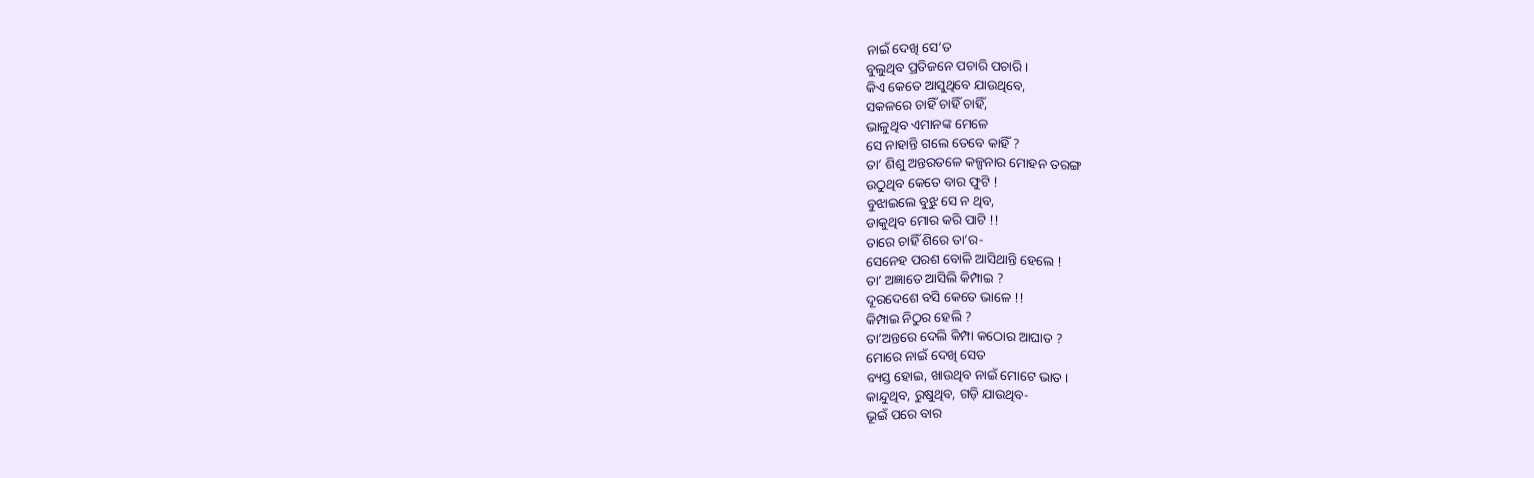ନାଇଁ ଦେଖି ସେ’ତ
ବୁଲୁଥିବ ପ୍ରତିଜନେ ପଚାରି ପଚାରି ।
କିଏ କେତେ ଆସୁଥିବେ ଯାଉଥିବେ,
ସକଳରେ ଚାହିଁ ଚାହିଁ ଚାହିଁ,
ଭାଳୁଥିବ ଏମାନଙ୍କ ମେଳେ
ସେ ନାହାନ୍ତି ଗଲେ ତେବେ କାହିଁ ?
ତା’ ଶିଶୁ ଅନ୍ତରତଳେ କଳ୍ପନାର ମୋହନ ତରଙ୍ଗ
ଉଠୁଥିବ କେତେ ବାର ଫୁଟି !
ବୁଝାଇଲେ ବୁଝୁ ସେ ନ ଥିବ,
ଡାକୁଥିବ ମୋର କରି ପାଟି !!
ତାରେ ଚାହିଁ ଶିରେ ତା’ର-
ସେନେହ ପରଶ ବୋଳି ଆସିଥାନ୍ତି ହେଲେ !
ତା’ ଅଜ୍ଞାତେ ଆସିଲି କିମ୍ପାଇ ?
ଦୂରଦେଶେ ବସି କେତେ ଭାଳେ !!
କିମ୍ପାଇ ନିଠୁର ହେଲି ?
ତା’ଅନ୍ତରେ ଦେଲି କିମ୍ପା କଠୋର ଆଘାତ ?
ମୋରେ ନାଇଁ ଦେଖି ସେତ
ବ୍ୟସ୍ତ ହୋଇ, ଖାଉଥିବ ନାଇଁ ମୋଟେ ଭାତ ।
କାନ୍ଦୁଥିବ, ରୁଷୁଥିବ, ଗଡ଼ି ଯାଉଥିବ-
ଭୂଇଁ ପରେ ବାର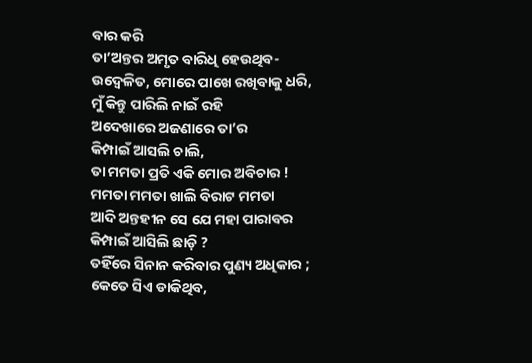ବାର କରି
ତା’ଅନ୍ତର ଅମୃତ ବାରିଧି ହେଉଥିବ-
ଉଦ୍ବେଳିତ, ମୋରେ ପାଖେ ରଖିବାକୁ ଧରି,
ମୁଁ କିନ୍ତୁ ପାରିଲି ନାଇଁ ରହି
ଅଦେଖାରେ ଅଜଣାରେ ତା’ର
କିମ୍ପାଇଁ ଆସଲି ଚାଲି,
ତା ମମତା ପ୍ରତି ଏକି ମୋର ଅବିଚାର !
ମମତା ମମତା ଖାଲି ବିରାଟ ମମତା
ଆଦି ଅନ୍ତହୀନ ସେ ଯେ ମହା ପାରାବର
କିମ୍ପାଇଁ ଆସିଲି ଛାଡ଼ି ?
ତହିଁରେ ସିନାନ କରିବାର ପୁଣ୍ୟ ଅଧିକାର ;
କେତେ ସିଏ ଡାକିଥିବ,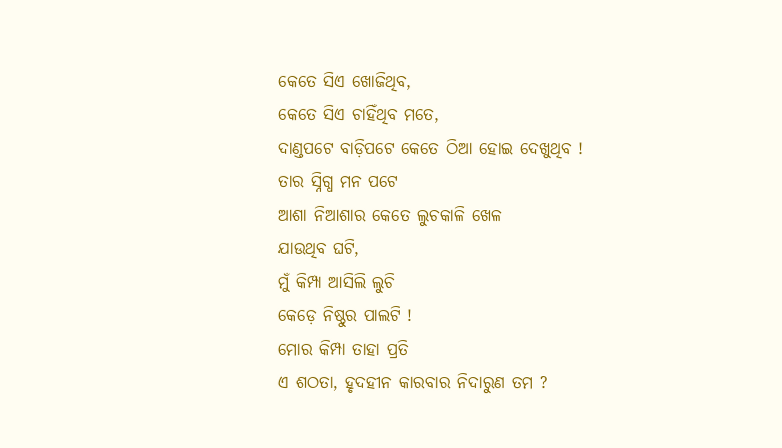କେତେ ସିଏ ଖୋଜିଥିବ,
କେତେ ସିଏ ଚାହିଁଥିବ ମତେ,
ଦାଣ୍ଡପଟେ ବାଡ଼ିପଟେ କେତେ ଠିଆ ହୋଇ ଦେଖୁଥିବ !
ତାର ସ୍ନିଗ୍ଧ ମନ ପଟେ
ଆଶା ନିଆଶାର କେତେ ଲୁଚକାଳି ଖେଳ
ଯାଉଥିବ ଘଟି,
ମୁଁ କିମ୍ପା ଆସିଲି ଲୁଚି
କେଡ଼େ ନିଷ୍ଠୁର ପାଲଟି !
ମୋର କିମ୍ପା ତାହା ପ୍ରତି
ଏ ଶଠତା, ହୃଦହୀନ କାରବାର ନିଦାରୁଣ ତମ ?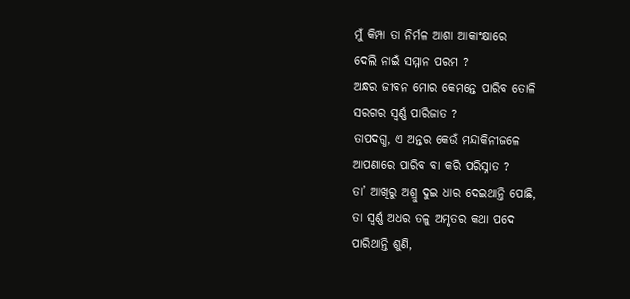ମୁଁ କିମ୍ପା ତା ନିର୍ମଳ ଆଶା ଆକାଂକ୍ଷାରେ
ଦେଲି ନାଇଁ ସମ୍ମାନ ପରମ ?
ଅନ୍ଧର ଜୀବନ ମୋର କେମନ୍ତେ ପାରିବ ତୋଳି
ସରଗର ସ୍ୱର୍ଣ୍ଣ ପାରିଜାତ ?
ତାପଦଗ୍ଧ, ଏ ଅନ୍ତର କେଉଁ ମନ୍ଦାକିନୀଜଳେ
ଆପଣାରେ ପାରିବ ବା କରି ପରିସ୍ନାତ ?
ତା’ ଆଖିରୁ ଅଶ୍ରୁ ଦୁଇ ଧାର ଦେଇଥାନ୍ତି ପୋଛି,
ତା ସ୍ୱର୍ଣ୍ଣ ଅଧର ତଳୁ ଅମୃତର କଥା ପଦେ
ପାରିଥାନ୍ତି ଶୁଣି,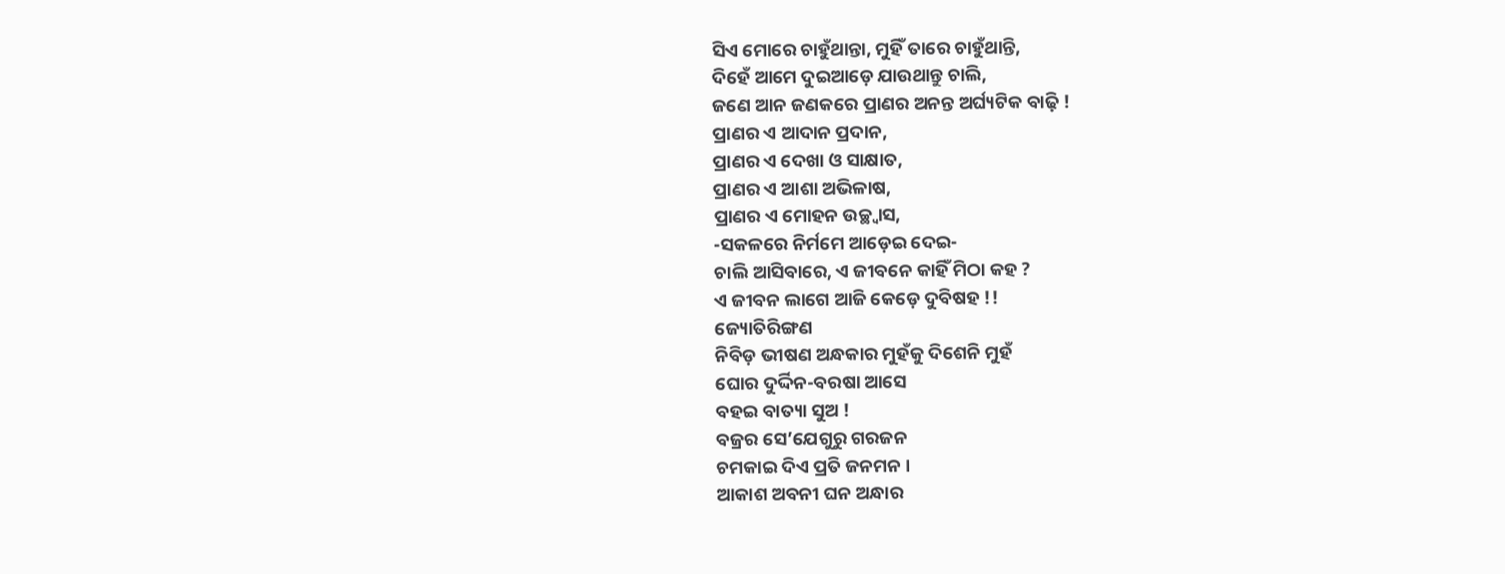ସିଏ ମୋରେ ଚାହୁଁଥାନ୍ତା, ମୁହିଁ ତାରେ ଚାହୁଁଥାନ୍ତି,
ଦିହେଁ ଆମେ ଦୁଇଆଡ଼େ ଯାଉଥାନ୍ତୁ ଚାଲି,
ଜଣେ ଆନ ଜଣକରେ ପ୍ରାଣର ଅନନ୍ତ ଅର୍ଘ୍ୟଟିକ ବାଢ଼ି !
ପ୍ରାଣର ଏ ଆଦାନ ପ୍ରଦାନ,
ପ୍ରାଣର ଏ ଦେଖା ଓ ସାକ୍ଷାତ,
ପ୍ରାଣର ଏ ଆଶା ଅଭିଳାଷ,
ପ୍ରାଣର ଏ ମୋହନ ଉଚ୍ଛ୍ୱାସ,
-ସକଳରେ ନିର୍ମମେ ଆଡ଼େଇ ଦେଇ-
ଚାଲି ଆସିବାରେ, ଏ ଜୀବନେ କାହିଁ ମିଠା କହ ?
ଏ ଜୀବନ ଲାଗେ ଆଜି କେଡ଼େ ଦୁବିଷହ !!
ଜ୍ୟୋତିରିଙ୍ଗଣ
ନିବିଡ଼ ଭୀଷଣ ଅନ୍ଧକାର ମୁହଁକୁ ଦିଶେନି ମୁହଁ
ଘୋର ଦୁର୍ଦ୍ଦିନ-ବରଷା ଆସେ
ବହଇ ବାତ୍ୟା ସୁଅ !
ବଜ୍ରର ସେ’ଯେଗୁରୁ ଗରଜନ
ଚମକାଇ ଦିଏ ପ୍ରତି ଜନମନ ।
ଆକାଶ ଅବନୀ ଘନ ଅନ୍ଧାର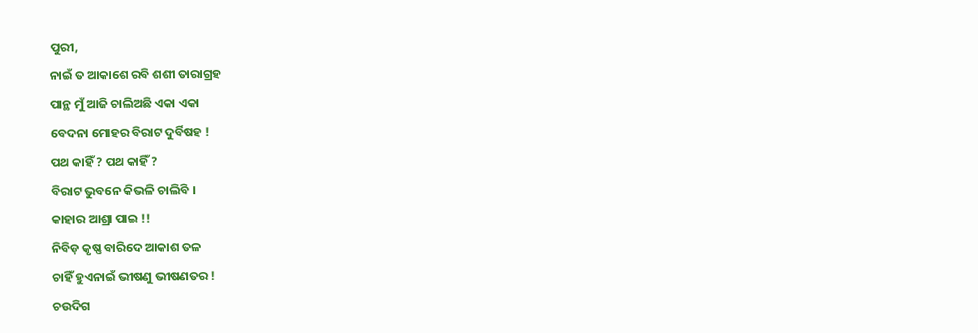ପୁରୀ,
ନାଇଁ ତ ଆକାଶେ ରବି ଶଶୀ ତାରାଗ୍ରହ
ପାନ୍ଥ ମୁଁ ଆଜି ଚାଲିଅଛି ଏକା ଏକା
ବେଦନା ମୋହର ବିରାଟ ଦୁର୍ବିଷହ !
ପଥ କାହିଁ ? ପଥ କାହିଁ ?
ବିରାଟ ଭୁବନେ କିଭଳି ଚାଲିବି ।
କାହାର ଆଶ୍ରା ପାଇ !!
ନିବିଡ଼ କୃଷ୍ଣ ବାରିଦେ ଆକାଶ ତଳ
ଚାହିଁ ହୁଏନାଇଁ ଭୀଷଣୁ ଭୀଷଣତର !
ଚଉଦିଗ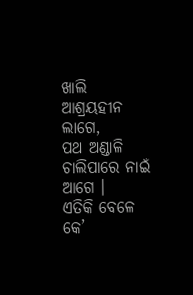ଖାଲି ଆଶ୍ରୟହୀନ ଲାଗେ,
ପଥ ଅଣ୍ଡାଳି ଚାଲିପାରେ ନାଇଁ ଆଗେ ।
ଏତିକି ବେଳେ କେ’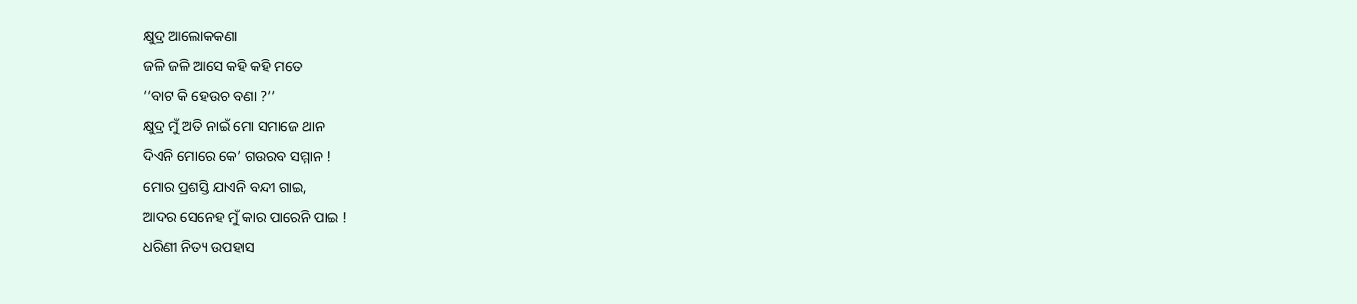କ୍ଷୁଦ୍ର ଆଲୋକକଣା
ଜଳି ଜଳି ଆସେ କହି କହି ମତେ
‘‘ବାଟ କି ହେଉଚ ବଣା ?’’
କ୍ଷୁଦ୍ର ମୁଁ ଅତି ନାଇଁ ମୋ ସମାଜେ ଥାନ
ଦିଏନି ମୋରେ କେ’ ଗଉରବ ସମ୍ମାନ !
ମୋର ପ୍ରଶସ୍ତି ଯାଏନି ବନ୍ଦୀ ଗାଇ,
ଆଦର ସେନେହ ମୁଁ କାର ପାରେନି ପାଇ !
ଧରିଣୀ ନିତ୍ୟ ଉପହାସ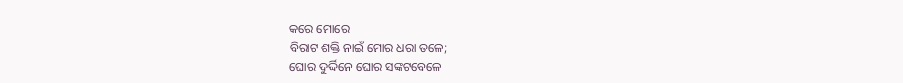କରେ ମୋରେ
ବିରାଟ ଶକ୍ତି ନାଇଁ ମୋର ଧରା ତଳେ;
ଘୋର ଦୁର୍ଦ୍ଦିନେ ଘୋର ସଙ୍କଟବେଳେ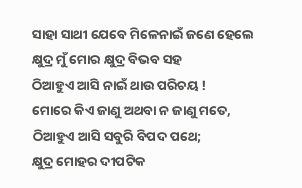ସାହା ସାଥୀ ଯେବେ ମିଳେନାଇଁ ଜଣେ ହେଲେ
କ୍ଷୁଦ୍ର ମୁଁ ମୋର କ୍ଷୁଦ୍ର ବିଭବ ସହ
ଠିଆହୁଏ ଆସି ନାଇଁ ଥାଉ ପରିଚୟ !
ମୋରେ କିଏ ଜାଣୁ ଅଥବା ନ ଜାଣୁ ମତେ,
ଠିଆହୁଏ ଆସି ସବୁରି ବିପଦ ପଥେ;
କ୍ଷୁଦ୍ର ମୋହର ଦୀପଟିକ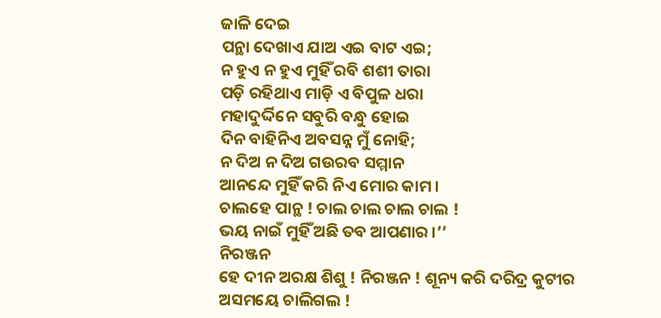ଜାଳି ଦେଇ
ପନ୍ଥା ଦେଖାଏ ଯାଅ ଏଇ ବାଟ ଏଇ;
ନ ହୁଏ ନ ହୁଏ ମୁହିଁ ରବି ଶଶୀ ତାରା
ପଡ଼ି ରହିଥାଏ ମାଡ଼ି ଏ ବିପୁଳ ଧରା
ମହାଦୁର୍ଦ୍ଦିନେ ସବୁରି ବନ୍ଧୁ ହୋଇ
ଦିନ ବାହିନିଏ ଅବସନ୍ନ ମୁଁ ନୋହି;
ନ ଦିଅ ନ ଦିଅ ଗଉରବ ସମ୍ମାନ
ଆନନ୍ଦେ ମୁହିଁ କରି ନିଏ ମୋର କାମ ।
ଚାଲହେ ପାନ୍ଥ ! ଚାଲ ଚାଲ ଚାଲ ଚାଲ !
ଭୟ ନାଇଁ ମୁହିଁ ଅଛି ତବ ଆପଣାର ।’’
ନିରଞ୍ଜନ
ହେ ଦୀନ ଅରକ୍ଷ ଶିଶୁ ! ନିରଞ୍ଜନ ! ଶୂନ୍ୟ କରି ଦରିଦ୍ର କୁଟୀର
ଅସମୟେ ଚାଲିଗଲ !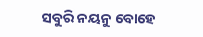ସବୁରି ନୟନୁ ବୋହେ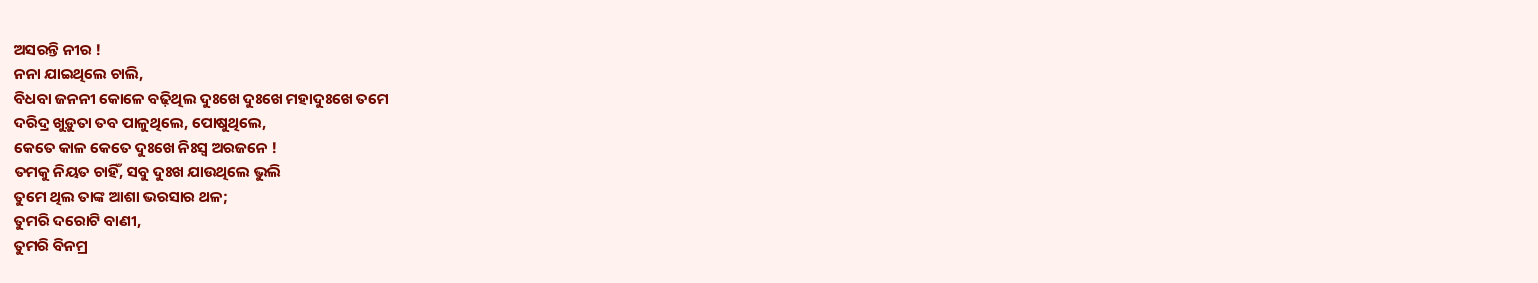ଅସରନ୍ତି ନୀର !
ନନା ଯାଇଥିଲେ ଚାଲି,
ବିଧବା ଜନନୀ କୋଳେ ବଢ଼ିଥିଲ ଦୁଃଖେ ଦୁଃଖେ ମହାଦୁଃଖେ ତମେ
ଦରିଦ୍ର ଖୁଡ଼ୁତା ତବ ପାଳୁଥିଲେ, ପୋଷୁଥିଲେ,
କେତେ କାଳ କେତେ ଦୁଃଖେ ନିଃସ୍ୱ ଅରଜନେ !
ତମକୁ ନିୟତ ଚାହିଁ, ସବୁ ଦୁଃଖ ଯାଉଥିଲେ ଭୁଲି
ତୁମେ ଥିଲ ତାଙ୍କ ଆଶା ଭରସାର ଥଳ;
ତୁମରି ଦରୋଟି ବାଣୀ,
ତୁମରି ବିନମ୍ର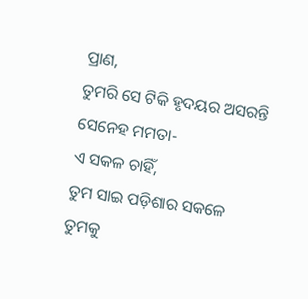ପ୍ରାଣ,
ତୁମରି ସେ ଟିକି ହୃଦୟର ଅସରନ୍ତି ସେନେହ ମମତା-
ଏ ସକଳ ଚାହିଁ,
ତୁମ ସାଇ ପଡ଼ିଶାର ସକଳେ ତୁମକୁ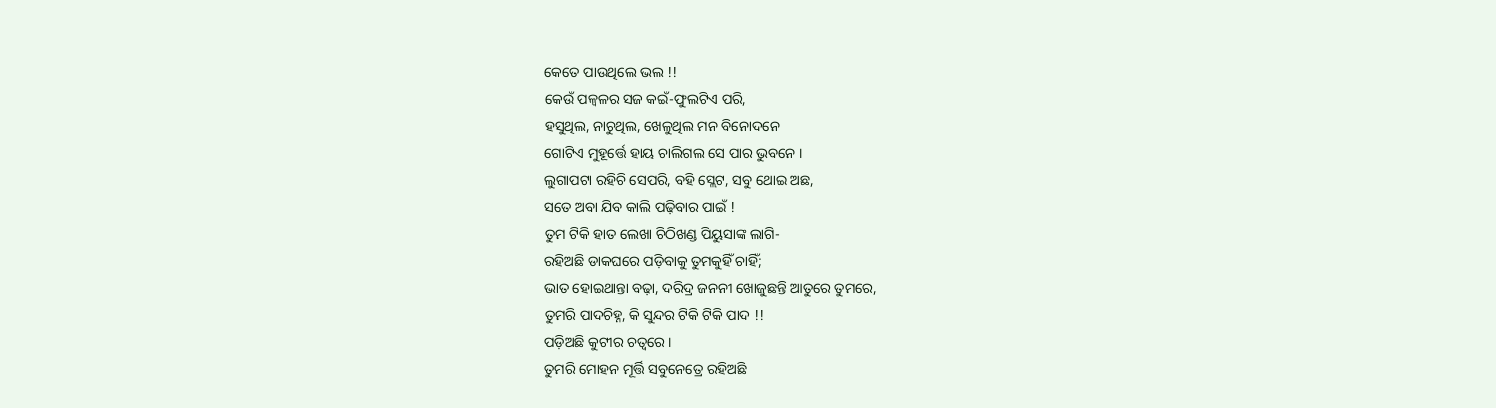କେତେ ପାଉଥିଲେ ଭଲ !!
କେଉଁ ପଳ୍ୱଳର ସଜ କଇଁ-ଫୁଲଟିଏ ପରି,
ହସୁଥିଲ, ନାଚୁଥିଲ, ଖେଳୁଥିଲ ମନ ବିନୋଦନେ
ଗୋଟିଏ ମୁହୂର୍ତ୍ତେ ହାୟ ଚାଲିଗଲ ସେ ପାର ଭୁବନେ ।
ଲୁଗାପଟା ରହିଚି ସେପରି, ବହି ସ୍ଲେଟ, ସବୁ ଥୋଇ ଅଛ,
ସତେ ଅବା ଯିବ କାଲି ପଢ଼ିବାର ପାଇଁ !
ତୁମ ଟିକି ହାତ ଲେଖା ଚିଠିଖଣ୍ଡ ପିୟୁସାଙ୍କ ଲାଗି-
ରହିଅଛି ଡାକଘରେ ପଡ଼ିବାକୁ ତୁମକୁହିଁ ଚାହିଁ;
ଭାତ ହୋଇଥାନ୍ତା ବଢ଼ା, ଦରିଦ୍ର ଜନନୀ ଖୋଜୁଛନ୍ତି ଆତୁରେ ତୁମରେ,
ତୁମରି ପାଦଚିହ୍ନ, କି ସୁନ୍ଦର ଟିକି ଟିକି ପାଦ !!
ପଡ଼ିଅଛି କୁଟୀର ଚତ୍ୱରେ ।
ତୁମରି ମୋହନ ମୂର୍ତ୍ତି ସବୁନେତ୍ରେ ରହିଅଛି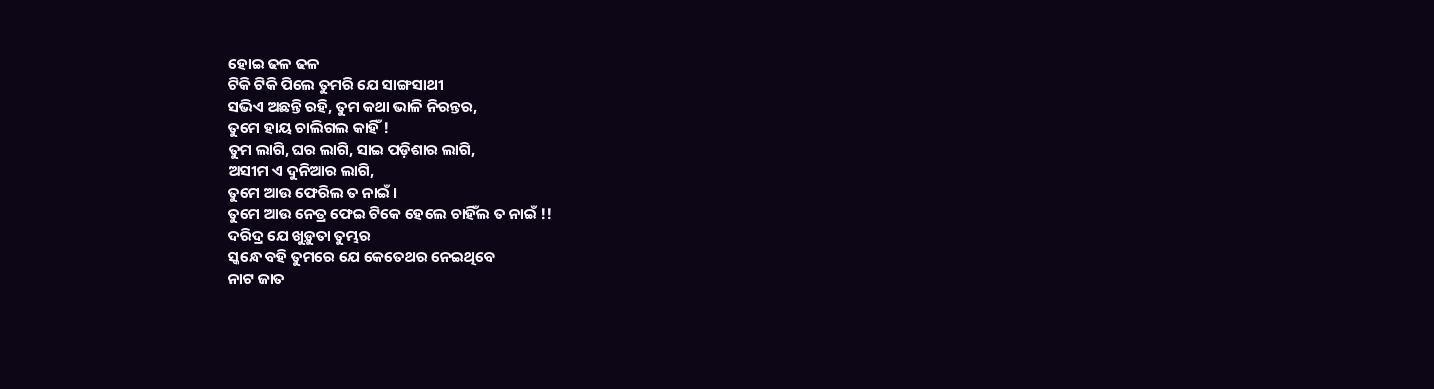ହୋଇ ଢଳ ଢଳ
ଟିକି ଟିକି ପିଲେ ତୁମରି ଯେ ସାଙ୍ଗସାଥୀ
ସଭିଏ ଅଛନ୍ତି ରହି, ତୁମ କଥା ଭାଳି ନିରନ୍ତର,
ତୁମେ ହାୟ ଚାଲିଗଲ କାହିଁ !
ତୁମ ଲାଗି, ଘର ଲାଗି, ସାଇ ପଡ଼ିଶାର ଲାଗି,
ଅସୀମ ଏ ଦୁନିଆର ଲାଗି,
ତୁମେ ଆଉ ଫେରିଲ ତ ନାଇଁ ।
ତୁମେ ଆଉ ନେତ୍ର ଫେଇ ଟିକେ ହେଲେ ଚାହିଁଲ ତ ନାଇଁ !!
ଦରିଦ୍ର ଯେ ଖୁଡ଼ୁତା ତୁମ୍ଭର
ସ୍କନ୍ଧେ ବହି ତୁମରେ ଯେ କେତେଥର ନେଇଥିବେ
ନାଟ ଜାତ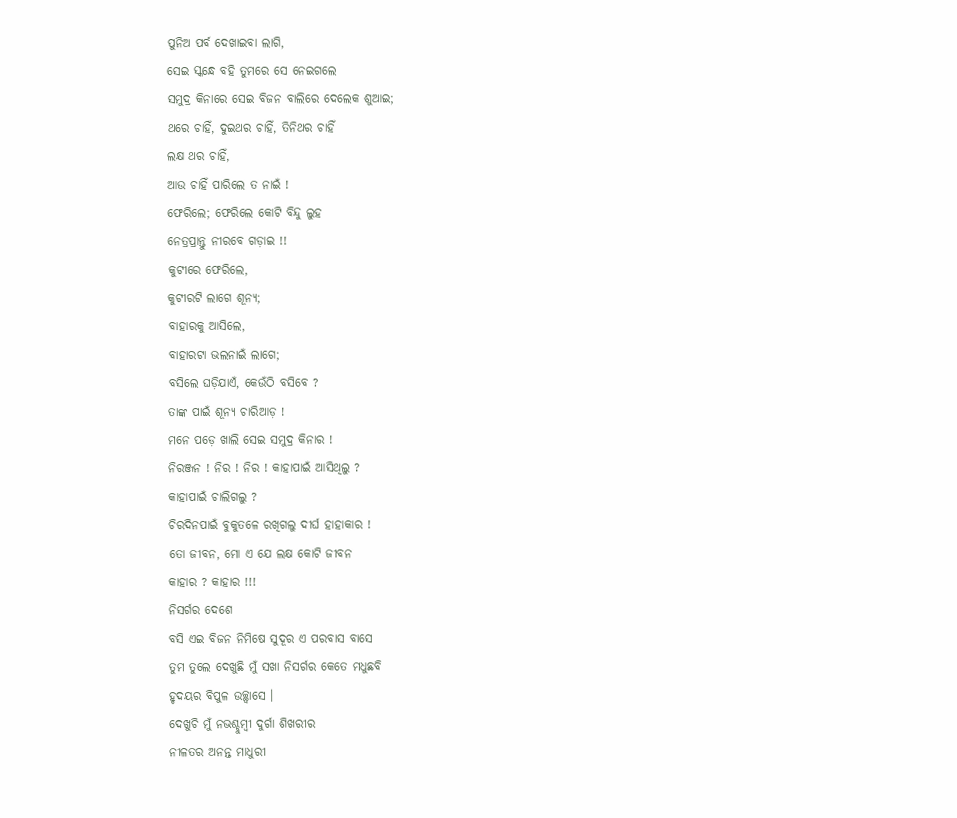ପୁନିଅ ପର୍ବ ଦେଖାଇବା ଲାଗି,
ସେଇ ସ୍କନ୍ଧେ ବହି ତୁମରେ ସେ ନେଇଗଲେ
ସମୁଦ୍ର କିନାରେ ସେଇ ବିଜନ ବାଲିରେ ଦେଲେକ ଶୁଆଇ;
ଥରେ ଚାହିଁ, ଦୁଇଥର ଚାହିଁ, ତିନିଥର ଚାହିଁ
ଲକ୍ଷ ଥର ଚାହିଁ,
ଆଉ ଚାହିଁ ପାରିଲେ ତ ନାଇଁ !
ଫେରିଲେ; ଫେରିଲେ କୋଟି ବିନ୍ଦୁ ଲୁହ
ନେତ୍ରପ୍ରାନ୍ତୁ ନୀରବେ ଗଡ଼ାଇ !!
କୁଟୀରେ ଫେରିଲେ,
କୁଟୀରଟି ଲାଗେ ଶୂନ୍ୟ;
ବାହାରକୁ ଆସିଲେ,
ବାହାରଟା ଭଲନାଇଁ ଲାଗେ;
ବସିଲେ ଘଡ଼ିଯାଏଁ, କେଉଁଠି ବସିବେ ?
ତାଙ୍କ ପାଇଁ ଶୂନ୍ୟ ଚାରିଆଡ଼ !
ମନେ ପଡ଼େ ଖାଲି ସେଇ ସମୁଦ୍ର କିନାର !
ନିରଞ୍ଜନ ! ନିର ! ନିର ! କାହାପାଇଁ ଆସିଥିଲୁ ?
କାହାପାଇଁ ଚାଲିଗଲୁ ?
ଚିରଦିନପାଇଁ ବୁକୁତଳେ ରଖିଗଲୁ ଦୀର୍ଘ ହାହାକାର !
ତୋ ଜୀବନ, ମୋ ଏ ଯେ ଲକ୍ଷ କୋଟି ଜୀବନ
କାହାର ? କାହାର !!!
ନିସର୍ଗର ଦେଶେ
ବସି ଏଇ ବିଜନ ନିମିଷେ ସୁଦୂର ଏ ପରବାସ ବାସେ
ତୁମ ତୁଲେ ଦେଖୁଛି ମୁଁ ସଖା ନିସର୍ଗର କେତେ ମଧୁଛବି
ହୃଦୟର ବିପୁଳ ଉଚ୍ଛ୍ୱାସେ ।
ଦେଖୁଚି ମୁଁ ନଭଶ୍ଚୁମ୍ବୀ ଦୁର୍ଗା ଶିଖରୀର
ନୀଳତର ଅନନ୍ତ ମାଧୁରୀ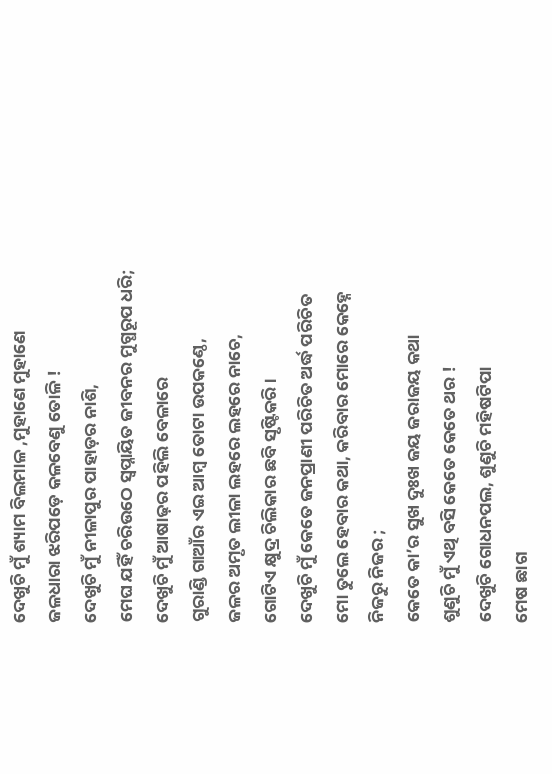ଦେଖୁଚି ମୁଁ ଶ୍ୟାମ ବିଲମାଳ ,ମୁହାଣେ ମୁହାଣେ
ଜଳଧାରା ଝରିପଡ଼େ କଳବେଣୁ ତୋଳି !
ଦେଖୁଚି ମୁଁ ନୀଳାପୁର ପାହାଡ଼ର ନାଶି,
ମେଘ ଯହିଁ ଚରିଉଠେ ସ୍ୱପ୍ନାୟିତ ଜୀବନର ମୁଗ୍ଧରୂପ ଧରି;
ଦେଖୁଚି ମୁଁ ଆଷାଢ଼ର ପହିଲି ବେଳାରେ
ଗୁରାଣ୍ଡି ଗାଆଁର ଏଇ ଆମ୍ବ ତୋଟା ଉପକଣ୍ଠେ,
ଜଳର ଅମୃତ ଲୀଳା ଲହରେ ଲହରେ ନାଚେ,
ଗୋଟିଏ କ୍ଷୁଦ୍ର ଚିଲିକାର ଛବି ସୃଷ୍ଟିକରି ।
ଦେଖୁଚି ମୁଁ କେତେ ଜନପ୍ରାଣୀ ପରିଚିତ ଅର୍ଦ୍ଧ ପରିଚିତ
ମୋ ତୁଲେ ହେବାର କଥା, କରିବାର ମୋରେ କେହ୍ନେ
ନିଜରୁ ନିଜର ;
କେତେ କା’ର ସୁଖ ଦୁଃଖ ଜୟ ଜରାଜୟ କଥା
ଶୁଣୁଚି ମୁଁ ଏଥି ବସି କେତେ କେତେ ଥର !
ଦେଖୁଚି ଗୋଧନପଲ, ଶୁଣୁଚି ମହିଷଟିପା
ମେଷ ଛାଗ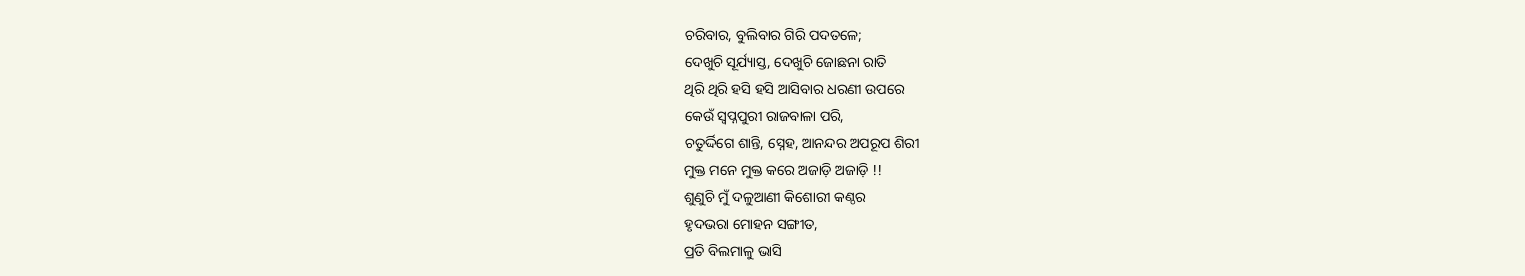ଚରିବାର, ବୁଲିବାର ଗିରି ପଦତଳେ;
ଦେଖୁଚି ସୂର୍ଯ୍ୟାସ୍ତ, ଦେଖୁଚି ଜୋଛନା ରାତି
ଥିରି ଥିରି ହସି ହସି ଆସିବାର ଧରଣୀ ଉପରେ
କେଉଁ ସ୍ୱପ୍ନପୁରୀ ରାଜବାଳା ପରି,
ଚତୁର୍ଦ୍ଦିଗେ ଶାନ୍ତି, ସ୍ନେହ, ଆନନ୍ଦର ଅପରୂପ ଶିରୀ
ମୁକ୍ତ ମନେ ମୁକ୍ତ କରେ ଅଜାଡ଼ି ଅଜାଡ଼ି !!
ଶୁଣୁଚି ମୁଁ ଦଳୁଆଣୀ କିଶୋରୀ କଣ୍ଠର
ହୃଦଭରା ମୋହନ ସଙ୍ଗୀତ,
ପ୍ରତି ବିଲମାଳୁ ଭାସି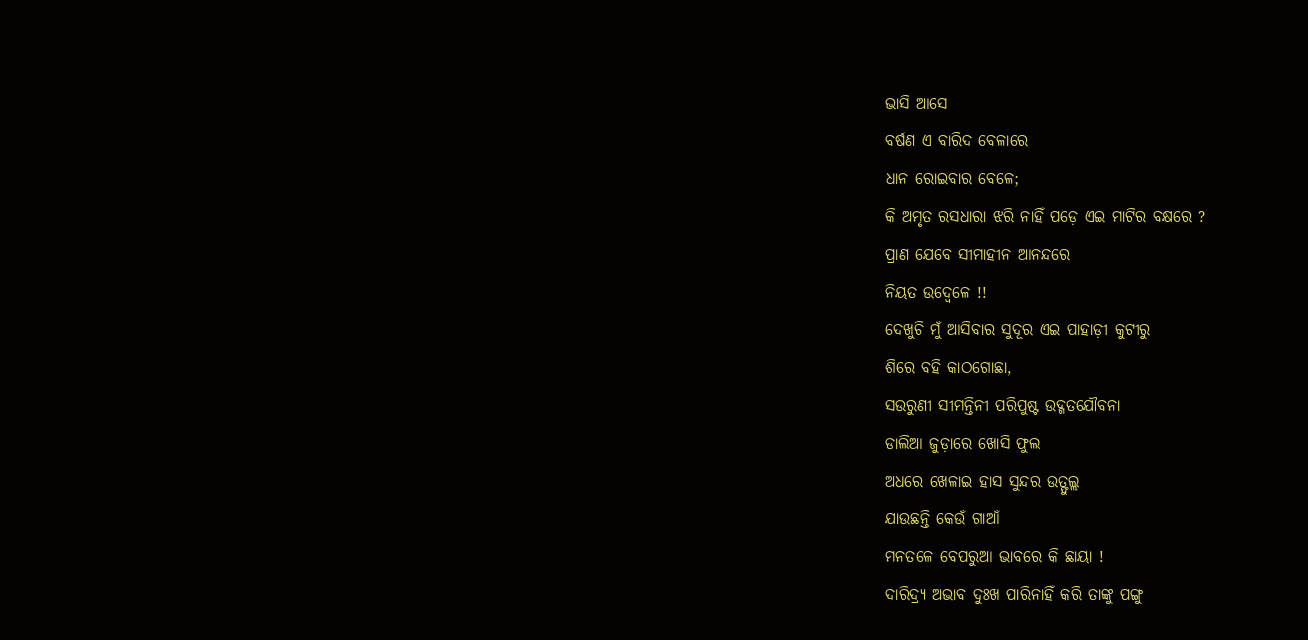ଭାସି ଆସେ
ବର୍ଷଣ ଏ ବାରିଦ ବେଳାରେ
ଧାନ ରୋଇବାର ବେଳେ;
କି ଅମୃତ ରସଧାରା ଝରି ନାହିଁ ପଡ଼େ ଏଇ ମାଟିର ବକ୍ଷରେ ?
ପ୍ରାଣ ଯେବେ ସୀମାହୀନ ଆନନ୍ଦରେ
ନିୟତ ଉଦ୍ବେଳେ !!
ଦେଖୁଚି ମୁଁ ଆସିବାର ସୁଦୂର ଏଇ ପାହାଡ଼ୀ କୁଟୀରୁ
ଶିରେ ବହି କାଠଗୋଛା,
ସଉରୁଣୀ ସୀମନ୍ତିନୀ ପରିପୁଷ୍ଟ ଉଦ୍ଗତଯୌବନା
ଡାଲିଆ ଜୁଡ଼ାରେ ଖୋସି ଫୁଲ
ଅଧରେ ଖେଳାଇ ହାସ ସୁନ୍ଦର ଉତ୍ଫୁଲ୍ଲ
ଯାଉଛନ୍ତି କେଉଁ ଗାଆଁ
ମନତଳେ ବେପରୁଆ ଭାବରେ କି ଛାୟା !
ଦାରିଦ୍ର୍ୟ ଅଭାବ ଦୁଃଖ ପାରିନାହିଁ କରି ତାଙ୍କୁ ପଙ୍ଗୁ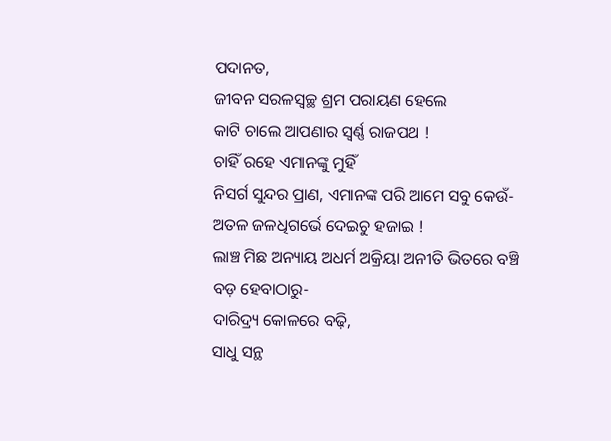ପଦାନତ,
ଜୀବନ ସରଳସ୍ୱଚ୍ଛ ଶ୍ରମ ପରାୟଣ ହେଲେ
କାଟି ଚାଲେ ଆପଣାର ସ୍ୱର୍ଣ୍ଣ ରାଜପଥ !
ଚାହିଁ ରହେ ଏମାନଙ୍କୁ ମୁହିଁ
ନିସର୍ଗ ସୁନ୍ଦର ପ୍ରାଣ, ଏମାନଙ୍କ ପରି ଆମେ ସବୁ କେଉଁ-
ଅତଳ ଜଳଧିଗର୍ଭେ ଦେଇଚୁ ହଜାଇ !
ଲାଞ୍ଚ ମିଛ ଅନ୍ୟାୟ ଅଧର୍ମ ଅକ୍ରିୟା ଅନୀତି ଭିତରେ ବଞ୍ଚି
ବଡ଼ ହେବାଠାରୁ-
ଦାରିଦ୍ର୍ୟ କୋଳରେ ବଢ଼ି,
ସାଧୁ ସନ୍ଥ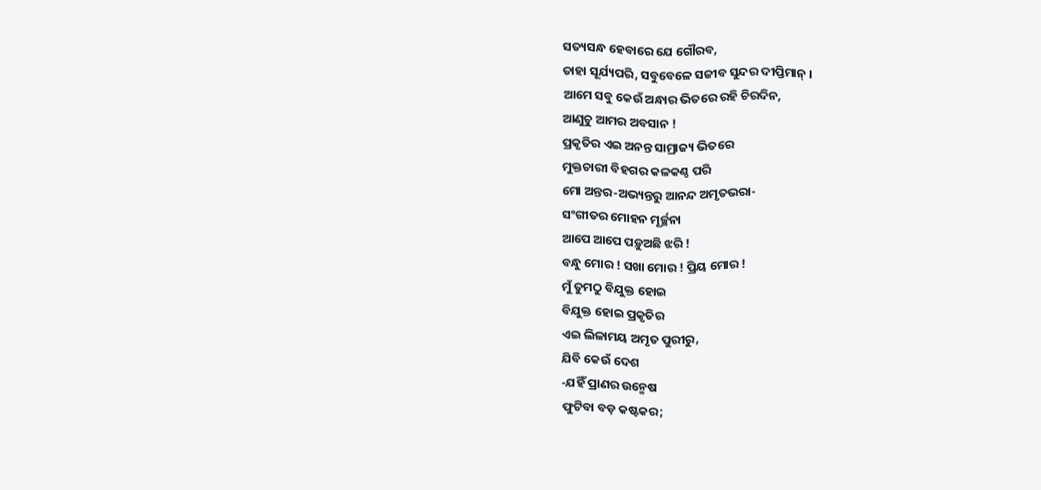ସତ୍ୟସନ୍ଧ ହେବାରେ ଯେ ଗୌରବ,
ତାହା ସୂର୍ଯ୍ୟପରି, ସବୁବେଳେ ସଜୀବ ସୁନ୍ଦର ଦୀପ୍ତିମାନ୍ ।
ଆମେ ସବୁ କେଉଁ ଅନ୍ଧାର ଭିତରେ ରହି ଚିରଦିନ,
ଆଣୁଚୁ ଆମର ଅବସାନ !
ପ୍ରକୃତିର ଏଇ ଅନନ୍ତ ସାମ୍ରାଜ୍ୟ ଭିତରେ
ମୁକ୍ତଚାରୀ ବିହଗର କଳକଣ୍ଠ ପରି
ମୋ ଅନ୍ତର-ଅଭ୍ୟନ୍ତରୁ ଆନନ୍ଦ ଅମୃତଭରା-
ସଂଗୀତର ମୋହନ ମୂର୍ଚ୍ଛନା
ଆପେ ଆପେ ପଡ଼ୁଅଛି ଝରି !
ବନ୍ଧୁ ମୋର ! ସଖା ମୋର ! ପ୍ରିୟ ମୋର !
ମୁଁ ତୁମଠୁ ବିଯୁକ୍ତ ହୋଇ
ବିଯୁକ୍ତ ହୋଇ ପ୍ରକୃତିର
ଏଇ ଲିଳାମୟ ଅମୃତ ପୁରୀରୁ,
ଯିବି କେଉଁ ଦେଶ
-ଯହିଁ ପ୍ରାଣର ଉନ୍ମେଷ
ଫୁଟିବା ବଡ଼ କଷ୍ଟକର;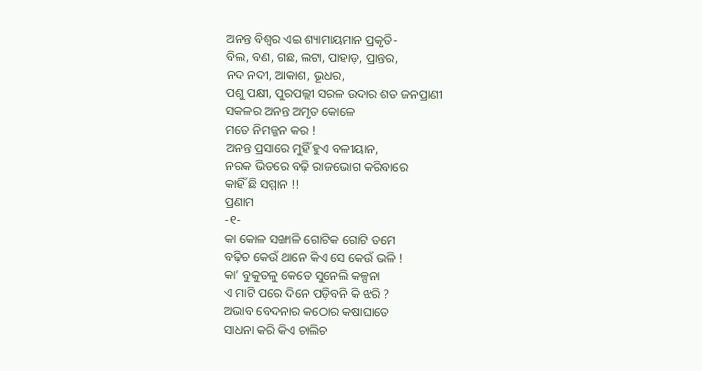ଅନନ୍ତ ବିଶ୍ୱର ଏଇ ଶ୍ୟାମାୟମାନ ପ୍ରକୃତି-
ବିଲ, ବଣ, ଗଛ, ଲଟା, ପାହାଡ଼, ପ୍ରାନ୍ତର,
ନଦ ନଦୀ, ଆକାଶ, ଭୂଧର,
ପଶୁ ପକ୍ଷୀ, ପୁରପଲ୍ଲୀ ସରଳ ଉଦାର ଶତ ଜନପ୍ରାଣୀ
ସକଳର ଅନନ୍ତ ଅମୃତ କୋଳେ
ମତେ ନିମଜ୍ଜନ କର !
ଅନନ୍ତ ପ୍ରସାରେ ମୁହିଁ ହୁଏ ବଳୀୟାନ,
ନରକ ଭିତରେ ବଢ଼ି ରାଜଭୋଗ କରିବାରେ
କାହିଁ ଛି ସମ୍ମାନ !!
ପ୍ରଣାମ
-୧-
କା କୋଳ ସଙ୍ଖାଳି ଗୋଟିକ ଗୋଟି ତମେ
ବଢ଼ିଚ କେଉଁ ଥାନେ କିଏ ସେ କେଉଁ ଭଳି !
କା’ ବୁକୁତଳୁ କେତେ ସୁନେଲି କଳ୍ପନା
ଏ ମାଟି ପରେ ଦିନେ ପଡ଼ିବନି କି ଝରି ?
ଅଭାବ ବେଦନାର କଠୋର କଷାଘାତେ
ସାଧନା କରି କିଏ ଚାଲିଚ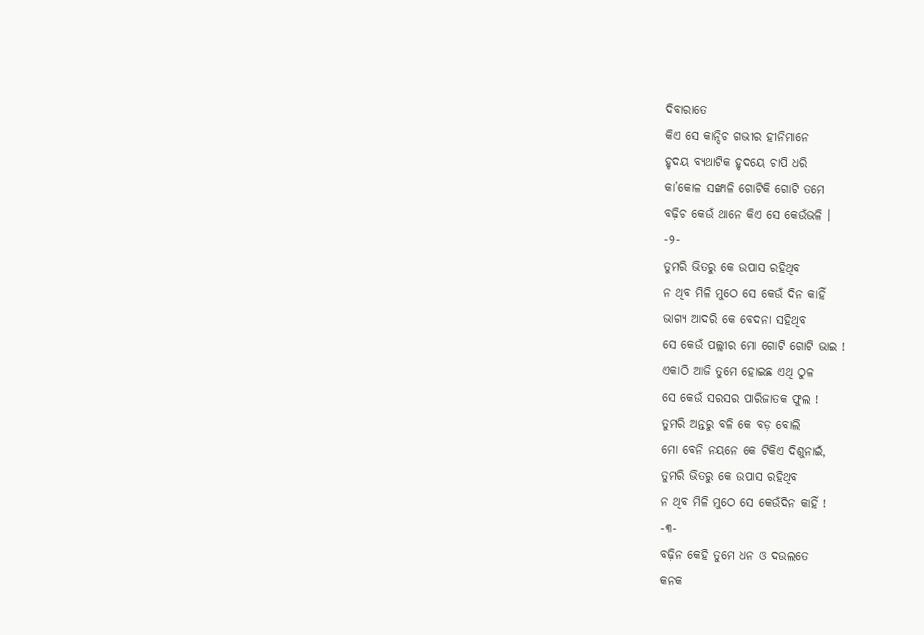ଦିବାରାତେ
କିଏ ସେ କାନ୍ଦିଚ ଗଭୀର ହୀନିମାନେ
ହୃଦୟ ବ୍ୟଥାଟିକ ହୃଦୟେ ଚାପି ଧରି
କା’କୋଳ ସଙ୍ଖାଳି ଗୋଟିକି ଗୋଟି ତମେ
ବଢ଼ିଚ କେଉଁ ଥାନେ କିଏ ସେ କେଉଁଭଳି ।
-୨-
ତୁମରି ଭିତରୁ କେ ଉପାସ ରହିଥିବ
ନ ଥିବ ମିଳି ମୁଠେ ସେ କେଉଁ ଦିନ କାହିଁ
ଭାଗ୍ୟ ଆଦରି କେ ବେଦନା ସହିଥିବ
ସେ କେଉଁ ପଲ୍ଲୀର ମୋ ଗୋଟି ଗୋଟି ଭାଇ !
ଏକାଠି ଆଜି ତୁମେ ହୋଇଛ ଏଥି ଠୁଳ
ସେ କେଉଁ ସରସର ପାରିଜାତକ ଫୁଲ !
ତୁମରି ଅନ୍ତରୁ ବଳି କେ ବଡ଼ ବୋଲି
ମୋ ବେନି ନୟନେ କେ ଟିକିଏ ଦିଶୁନାଇଁ,
ତୁମରି ଭିତରୁ କେ ଉପାସ ରହିଥିବ
ନ ଥିବ ମିଳି ମୁଠେ ସେ କେଉଁଦିନ କାହିଁ !
-୩-
ବଢ଼ିନ କେହି ତୁମେ ଧନ ଓ ଦଉଲତେ
କନକ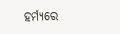ହର୍ମ୍ୟରେ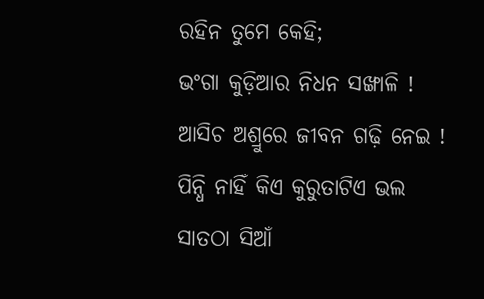ରହିନ ତୁମେ କେହି;
ଭଂଗା କୁଡ଼ିଆର ନିଧନ ସଙ୍ଖାଳି !
ଆସିଚ ଅଶ୍ରୁରେ ଜୀବନ ଗଢ଼ି ନେଇ !
ପିନ୍ଧି ନାହିଁ କିଏ କୁରୁତାଟିଏ ଭଲ
ସାତଠା ସିଆଁ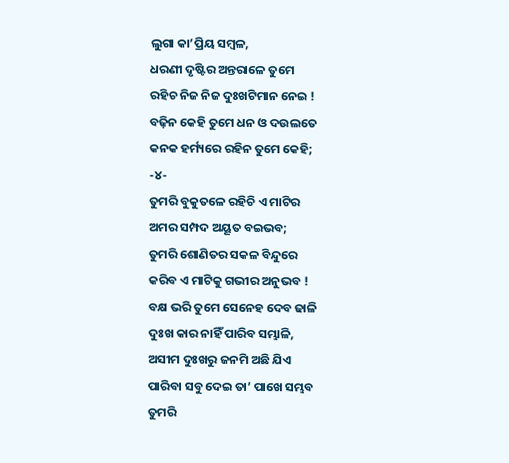ଲୁଗା କା’ପ୍ରିୟ ସମ୍ବଳ,
ଧରଣୀ ଦୃଷ୍ଟିର ଅନ୍ତରାଳେ ତୁମେ
ରହିଚ ନିଜ ନିଜ ଦୁଃଖଟିମାନ ନେଇ !
ବଢ଼ିନ କେହି ତୁମେ ଧନ ଓ ଦଉଲତେ
କନକ ହର୍ମ୍ୟରେ ରହିନ ତୁମେ କେହି;
-୪-
ତୁମରି ବୁକୁତଳେ ରହିଚି ଏ ମାଟିର
ଅମର ସମ୍ପଦ ଅୟୂତ ବଇଭବ;
ତୁମରି ଶୋଣିତର ସକଳ ବିନ୍ଦୁରେ
କରିବ ଏ ମାଟିକୁ ଗଭୀର ଅନୁଭବ !
ବକ୍ଷ ଭରି ତୁମେ ସେନେହ ଦେବ ଢାଳି
ଦୁଃଖ କାର ନାହିଁ ପାରିବ ସମ୍ଭାଳି,
ଅସୀମ ଦୁଃଖରୁ ଜନମି ଅଛି ଯିଏ
ପାରିବା ସବୁ ଦେଇ ତା’ ପାଖେ ସମ୍ଭବ
ତୁମରି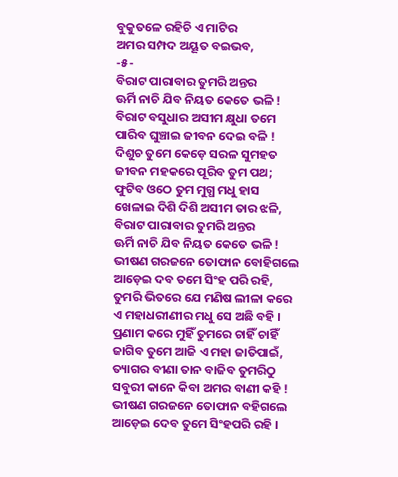ବୁକୁତଳେ ରହିଚି ଏ ମାଟିର
ଅମର ସମ୍ପଦ ଅୟୂତ ବଇଭବ,
-୫-
ବିରାଟ ପାରାବାର ତୁମରି ଅନ୍ତର
ଊର୍ମି ନାଚି ଯିବ ନିୟତ କେତେ ଭଳି !
ବିରାଟ ବସୁଧାର ଅସୀମ କ୍ଷୁଧା ତମେ
ପାରିବ ଘୁଞ୍ଚାଇ ଜୀବନ ଦେଇ ବଳି !
ଦିଶୁଚ ତୁମେ କେଡ଼େ ସରଳ ସୁମହତ
ଜୀବନ ମହକରେ ପୂରିବ ତୁମ ପଥ;
ଫୁଟିବ ଓଠେ ତୁମ ମୁଗ୍ଧ ମଧୁ ହାସ
ଖେଳାଇ ଦିଶି ଦିଶି ଅସୀମ ତାର ଝଳି,
ବିରାଟ ପାରାବାର ତୁମରି ଅନ୍ତର
ଊର୍ମି ନାଚି ଯିବ ନିୟତ କେତେ ଭଳି !
ଭୀଷଣ ଗରଜନେ ତୋଫାନ ବୋହିଗଲେ
ଆଡ଼େଇ ଦବ ତମେ ସିଂହ ପରି ରହି,
ତୁମରି ଭିତରେ ଯେ ମଣିଷ ଲୀଳା କରେ
ଏ ମହାଧରୀଣୀର ମଧୁ ସେ ଅଛି ବହି ।
ପ୍ରଣାମ କରେ ମୁହିଁ ତୁମରେ ଚାହିଁ ଚାହିଁ
ଜାଗିବ ତୁମେ ଆଜି ଏ ମହା ଜାତିପାଇଁ,
ତ୍ୟାଗର ବୀଣା ତାନ ବାଜିବ ତୁମରିଠୁ
ସବୁରୀ କାନେ କିବା ଅମର ବାଣୀ କହି !
ଭୀଷଣ ଗରଜନେ ତୋଫାନ ବହିଗଲେ
ଆଡ଼େଇ ଦେବ ତୁମେ ସିଂହପରି ରହି ।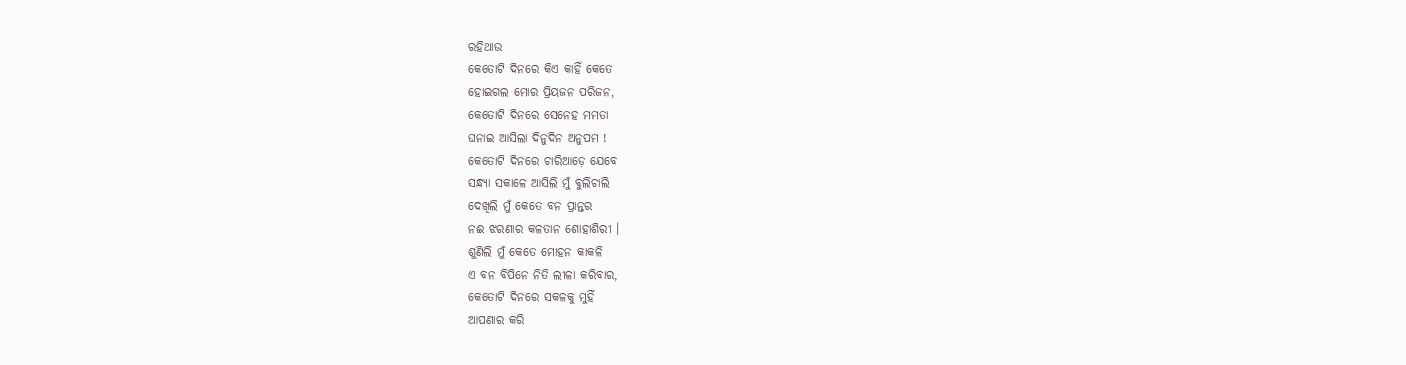ରହିଥାଉ
କେତୋଟି ଦିନରେ କିଏ କାହିଁ କେତେ
ହୋଇଗଲ ମୋର ପ୍ରିୟଜନ ପରିଜନ,
କେତୋଟି ଦିନରେ ସେନେହ ମମତା
ଘନାଇ ଆସିଲା ଦିନୁଦିନ ଅନୁପମ !
କେତୋଟି ଦିନରେ ଚାରିଆଡ଼େ ଯେବେ
ସନ୍ଧ୍ୟା ସକାଳେ ଆସିଲି ମୁଁ ବୁଲିଚାଲି
ଦେଖିଲି ମୁଁ କେତେ ବନ ପ୍ରାନ୍ତର
ନଈ ଝରଣାର କଳତାନ ଶୋହାଶିରୀ ।
ଶୁଣିଲି ମୁଁ କେତେ ମୋହନ କାକଳି
ଏ ବନ ବିପିନେ ନିତି ଲୀଳା କରିବାର,
କେତୋଟି ଦିନରେ ସକଳକୁ ମୁହିଁ
ଆପଣାର କରି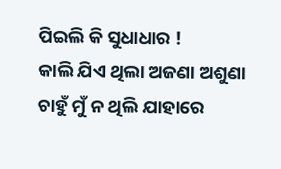ପିଇଲି କି ସୁଧାଧାର !
କାଲି ଯିଏ ଥିଲା ଅଜଣା ଅଶୁଣା
ଚାହୁଁ ମୁଁ ନ ଥିଲି ଯାହାରେ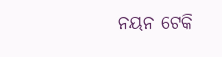ନୟନ ଟେକି